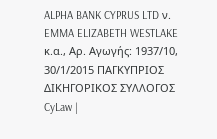ALPHA BANK CYPRUS LTD ν. EMMA ELIZABETH WESTLAKE κ.α., Αρ. Αγωγής: 1937/10, 30/1/2015 ΠΑΓΚΥΠΡΙΟΣ ΔΙΚΗΓΟΡΙΚΟΣ ΣΥΛΛΟΓΟΣ CyLaw |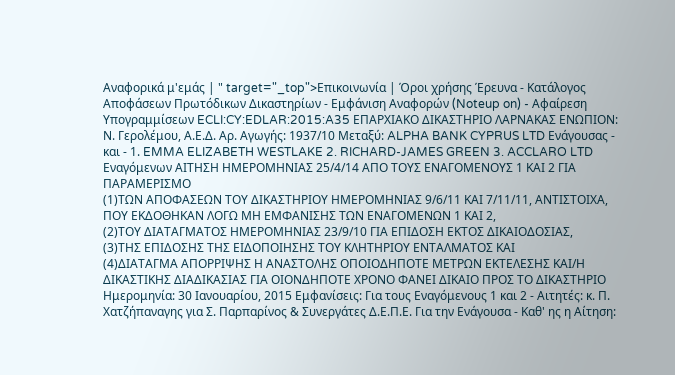Αναφορικά μ'εμάς | " target="_top">Επικοινωνία | Όροι χρήσης Έρευνα - Κατάλογος Αποφάσεων Πρωτόδικων Δικαστηρίων - Εμφάνιση Αναφορών (Noteup on) - Αφαίρεση Υπογραμμίσεων ECLI:CY:EDLAR:2015:A35 ΕΠΑΡΧΙΑΚΟ ΔΙΚΑΣΤΗΡΙΟ ΛΑΡΝΑΚΑΣ ΕΝΩΠΙΟΝ: Ν. Γερολέμου, Α.Ε.Δ. Αρ. Αγωγής: 1937/10 Μεταξύ: ALPHA BANK CYPRUS LTD Ενάγουσας - και - 1. EMMA ELIZABETH WESTLAKE 2. RICHARD-JAMES GREEN 3. ACCLARO LTD Εναγόμενων ΑΙΤΗΣΗ ΗΜΕΡΟΜΗΝΙΑΣ 25/4/14 ΑΠΟ ΤΟΥΣ ΕΝΑΓΟΜΕΝΟΥΣ 1 ΚΑΙ 2 ΓΙΑ ΠΑΡΑΜΕΡΙΣΜΟ
(1)ΤΩΝ ΑΠΟΦΑΣΕΩΝ ΤΟΥ ΔΙΚΑΣΤΗΡΙΟΥ ΗΜΕΡΟΜΗΝΙΑΣ 9/6/11 ΚΑΙ 7/11/11, ΑΝΤΙΣΤΟΙΧΑ, ΠΟΥ ΕΚΔΟΘΗΚΑΝ ΛΟΓΩ ΜΗ ΕΜΦΑΝΙΣΗΣ ΤΩΝ ΕΝΑΓΟΜΕΝΩΝ 1 ΚΑΙ 2,
(2)ΤΟΥ ΔΙΑΤΑΓΜΑΤΟΣ ΗΜΕΡΟΜΗΝΙΑΣ 23/9/10 ΓΙΑ ΕΠΙΔΟΣΗ ΕΚΤΟΣ ΔΙΚΑΙΟΔΟΣΙΑΣ,
(3)ΤΗΣ ΕΠΙΔΟΣΗΣ ΤΗΣ ΕΙΔΟΠΟΙΗΣΗΣ ΤΟΥ ΚΛΗΤΗΡΙΟΥ ΕΝΤΑΛΜΑΤΟΣ ΚΑΙ
(4)ΔΙΑΤΑΓΜΑ ΑΠΟΡΡΙΨΗΣ Η ΑΝΑΣΤΟΛΗΣ ΟΠΟΙΟΔΗΠΟΤΕ ΜΕΤΡΩΝ ΕΚΤΕΛΕΣΗΣ ΚΑΙ/Η ΔΙΚΑΣΤΙΚΗΣ ΔΙΑΔΙΚΑΣΙΑΣ ΓΙΑ ΟΙΟΝΔΗΠΟΤΕ ΧΡΟΝΟ ΦΑΝΕΙ ΔΙΚΑΙΟ ΠΡΟΣ ΤΟ ΔΙΚΑΣΤΗΡΙΟ Ημερομηνία: 30 Ιανουαρίου, 2015 Εμφανίσεις: Για τους Εναγόμενους 1 και 2 - Αιτητές: κ. Π. Χατζήπαναγης για Σ. Παρπαρίνος & Συνεργάτες Δ.Ε.Π.Ε. Για την Ενάγουσα - Καθ' ης η Αίτηση: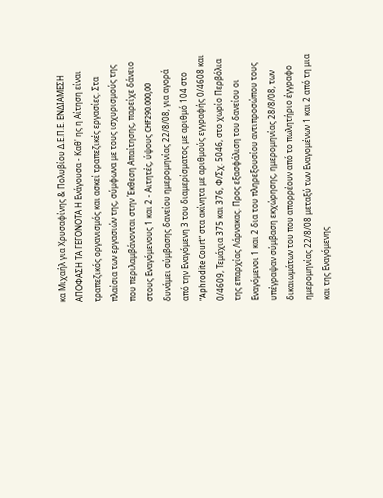κα Μιχαήλ για Χρυσαφίνης & Πολυβίου Δ.Ε.Π.Ε. ΕΝΔΙΑΜΕΣΗ ΑΠΟΦΑΣΗ ΤΑ ΓΕΓΟΝΟΤΑ Η Ενάγουσα - Καθ' ης η Αίτηση είναι τραπεζικός οργανισμός και ασκεί τραπεζικές εργασίες. Στα πλαίσια των εργασιών της, σύμφωνα με τους ισχυρισμούς της που περιλαμβάνονται στην Έκθεση Απαίτησης, παρείχε δάνειο στους Εναγόμενους 1 και 2 - Αιτητές, ύψους CHF290.000,00 δυνάμει σύμβασης δανείου ημερομηνίας 22/8/08, για αγορά από την Εναγόμενη 3 του διαμερίσματος με αριθμό 104 στο "Aphrodite Court" στα ακίνητα με αριθμούς εγγραφής 0/4608 και 0/4609, Τεμάχια 375 και 376, Φ/Σχ. 5046, στο χωρίο Περβόλια της επαρχίας Λάρνακας. Προς εξασφάλιση του δανείου οι Εναγόμενοι 1 και 2 δια του πληρεξουσίου αντιπροσώπου τους υπέγραψαν σύμβαση εκχώρησης, ημερομηνίας 28/8/08, των δικαιωμάτων του που απορρέουν από το πωλητήριο έγγραφο ημερομηνίας 22/8/08 μεταξύ των Εναγομένων 1 και 2 από τη μια και της Εναγόμενης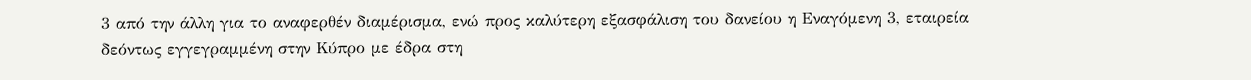3 από την άλλη για το αναφερθέν διαμέρισμα, ενώ προς καλύτερη εξασφάλιση του δανείου η Εναγόμενη 3, εταιρεία δεόντως εγγεγραμμένη στην Κύπρο με έδρα στη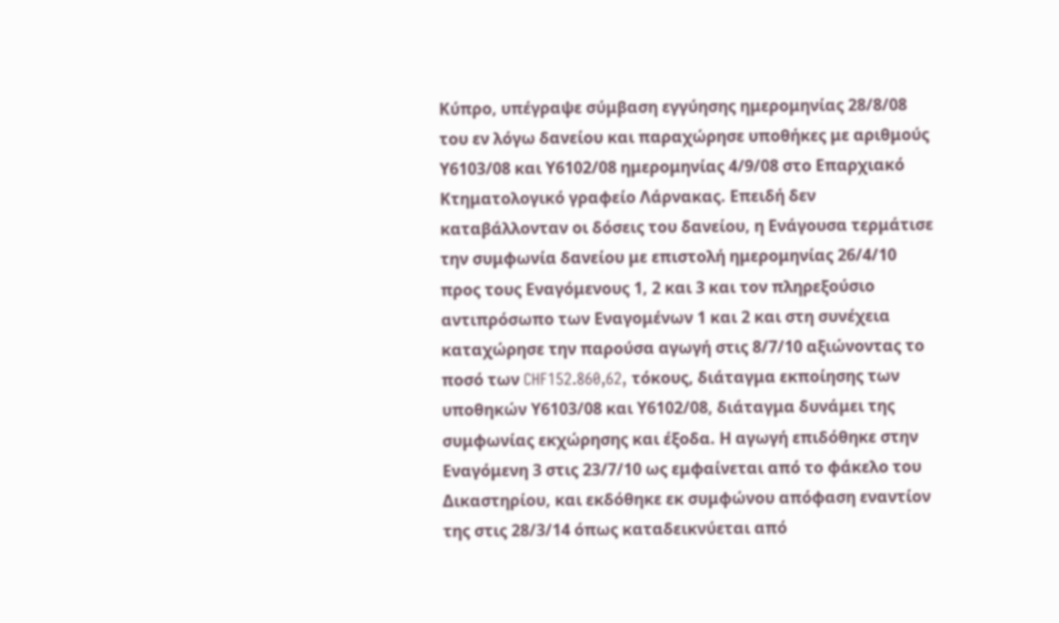Κύπρο, υπέγραψε σύμβαση εγγύησης ημερομηνίας 28/8/08 του εν λόγω δανείου και παραχώρησε υποθήκες με αριθμούς Υ6103/08 και Υ6102/08 ημερομηνίας 4/9/08 στο Επαρχιακό Κτηματολογικό γραφείο Λάρνακας. Επειδή δεν καταβάλλονταν οι δόσεις του δανείου, η Ενάγουσα τερμάτισε την συμφωνία δανείου με επιστολή ημερομηνίας 26/4/10 προς τους Εναγόμενους 1, 2 και 3 και τον πληρεξούσιο αντιπρόσωπο των Εναγομένων 1 και 2 και στη συνέχεια καταχώρησε την παρούσα αγωγή στις 8/7/10 αξιώνοντας το ποσό των CHF152.860,62, τόκους, διάταγμα εκποίησης των υποθηκών Υ6103/08 και Υ6102/08, διάταγμα δυνάμει της συμφωνίας εκχώρησης και έξοδα. Η αγωγή επιδόθηκε στην Εναγόμενη 3 στις 23/7/10 ως εμφαίνεται από το φάκελο του Δικαστηρίου, και εκδόθηκε εκ συμφώνου απόφαση εναντίον της στις 28/3/14 όπως καταδεικνύεται από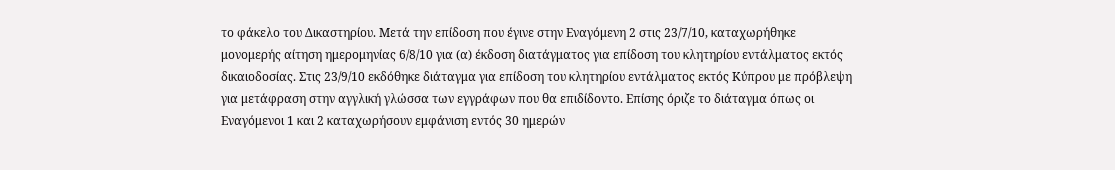το φάκελο του Δικαστηρίου. Μετά την επίδοση που έγινε στην Εναγόμενη 2 στις 23/7/10, καταχωρήθηκε μονομερής αίτηση ημερομηνίας 6/8/10 για (α) έκδοση διατάγματος για επίδοση του κλητηρίου εντάλματος εκτός δικαιοδοσίας. Στις 23/9/10 εκδόθηκε διάταγμα για επίδοση του κλητηρίου εντάλματος εκτός Κύπρου με πρόβλεψη για μετάφραση στην αγγλική γλώσσα των εγγράφων που θα επιδίδοντο. Επίσης όριζε το διάταγμα όπως οι Εναγόμενοι 1 και 2 καταχωρήσουν εμφάνιση εντός 30 ημερών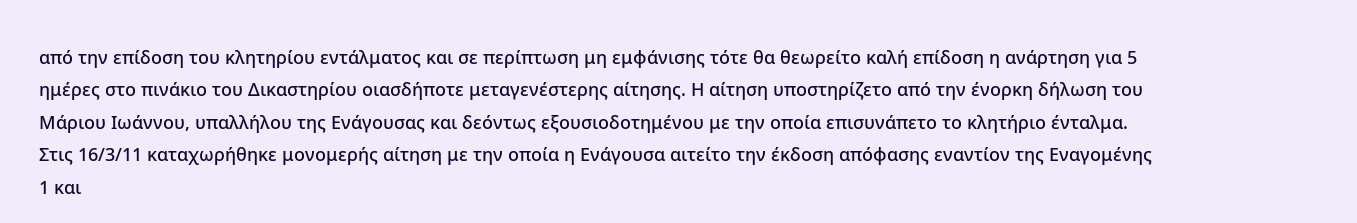από την επίδοση του κλητηρίου εντάλματος και σε περίπτωση μη εμφάνισης τότε θα θεωρείτο καλή επίδοση η ανάρτηση για 5 ημέρες στο πινάκιο του Δικαστηρίου οιασδήποτε μεταγενέστερης αίτησης. Η αίτηση υποστηρίζετο από την ένορκη δήλωση του Μάριου Ιωάννου, υπαλλήλου της Ενάγουσας και δεόντως εξουσιοδοτημένου με την οποία επισυνάπετο το κλητήριο ένταλμα. Στις 16/3/11 καταχωρήθηκε μονομερής αίτηση με την οποία η Ενάγουσα αιτείτο την έκδοση απόφασης εναντίον της Εναγομένης 1 και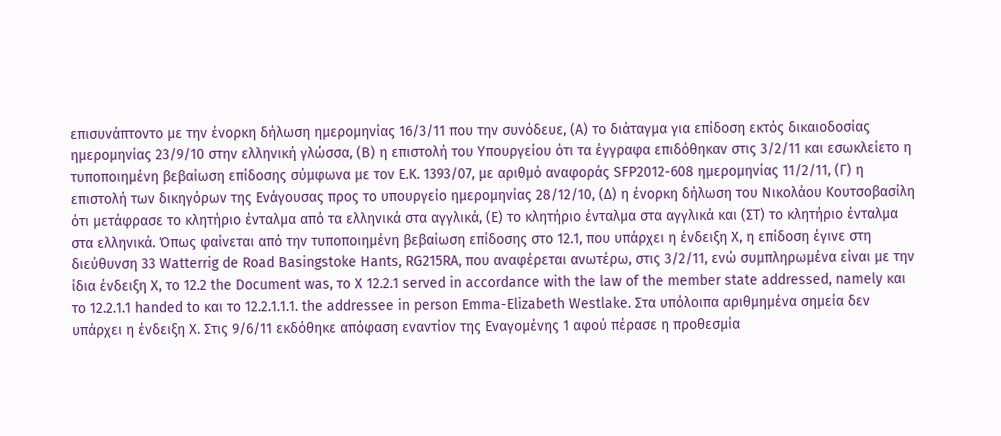επισυνάπτοντο με την ένορκη δήλωση ημερομηνίας 16/3/11 που την συνόδευε, (Α) το διάταγμα για επίδοση εκτός δικαιοδοσίας ημερομηνίας 23/9/10 στην ελληνική γλώσσα, (Β) η επιστολή του Υπουργείου ότι τα έγγραφα επιδόθηκαν στις 3/2/11 και εσωκλείετο η τυποποιημένη βεβαίωση επίδοσης σύμφωνα με τον Ε.Κ. 1393/07, με αριθμό αναφοράς SFP2012-608 ημερομηνίας 11/2/11, (Γ) η επιστολή των δικηγόρων της Ενάγουσας προς το υπουργείο ημερομηνίας 28/12/10, (Δ) η ένορκη δήλωση του Νικολάου Κουτσοβασίλη ότι μετάφρασε το κλητήριο ένταλμα από τα ελληνικά στα αγγλικά, (Ε) το κλητήριο ένταλμα στα αγγλικά και (ΣΤ) το κλητήριο ένταλμα στα ελληνικά. Όπως φαίνεται από την τυποποιημένη βεβαίωση επίδοσης στο 12.1, που υπάρχει η ένδειξη Χ, η επίδοση έγινε στη διεύθυνση 33 Watterrig de Road Basingstoke Hants, RG215RA, που αναφέρεται ανωτέρω, στις 3/2/11, ενώ συμπληρωμένα είναι με την ίδια ένδειξη Χ, το 12.2 the Document was, το Χ 12.2.1 served in accordance with the law of the member state addressed, namely και το 12.2.1.1 handed to και το 12.2.1.1.1. the addressee in person Emma-Elizabeth Westlake. Στα υπόλοιπα αριθμημένα σημεία δεν υπάρχει η ένδειξη Χ. Στις 9/6/11 εκδόθηκε απόφαση εναντίον της Εναγομένης 1 αφού πέρασε η προθεσμία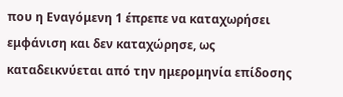που η Εναγόμενη 1 έπρεπε να καταχωρήσει εμφάνιση και δεν καταχώρησε, ως καταδεικνύεται από την ημερομηνία επίδοσης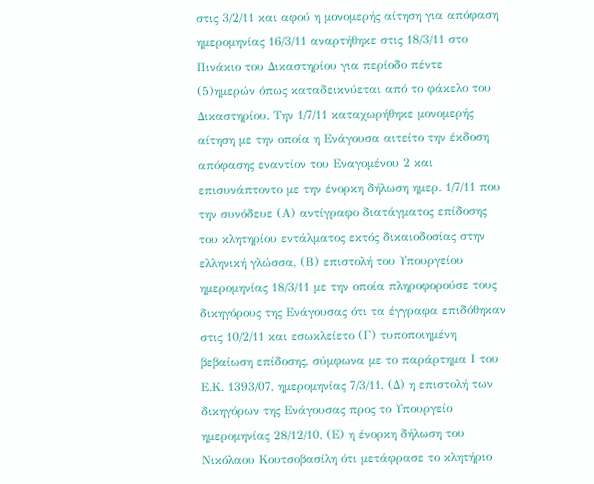στις 3/2/11 και αφού η μονομερής αίτηση για απόφαση ημερομηνίας 16/3/11 αναρτήθηκε στις 18/3/11 στο Πινάκιο του Δικαστηρίου για περίοδο πέντε
(5)ημερών όπως καταδεικνύεται από το φάκελο του Δικαστηρίου. Την 1/7/11 καταχωρήθηκε μονομερής αίτηση με την οποία η Ενάγουσα αιτείτο την έκδοση απόφασης εναντίον του Εναγομένου 2 και επισυνάπτοντο με την ένορκη δήλωση ημερ. 1/7/11 που την συνόδευε (Α) αντίγραφο διατάγματος επίδοσης του κλητηρίου εντάλματος εκτός δικαιοδοσίας στην ελληνική γλώσσα, (Β) επιστολή του Υπουργείου ημερομηνίας 18/3/11 με την οποία πληροφορούσε τους δικηγόρους της Ενάγουσας ότι τα έγγραφα επιδόθηκαν στις 10/2/11 και εσωκλείετο (Γ) τυποποιημένη βεβαίωση επίδοσης, σύμφωνα με το παράρτημα Ι του Ε.Κ. 1393/07, ημερομηνίας 7/3/11, (Δ) η επιστολή των δικηγόρων της Ενάγουσας προς το Υπουργείο ημερομηνίας 28/12/10, (Ε) η ένορκη δήλωση του Νικόλαου Κουτσοβασίλη ότι μετάφρασε το κλητήριο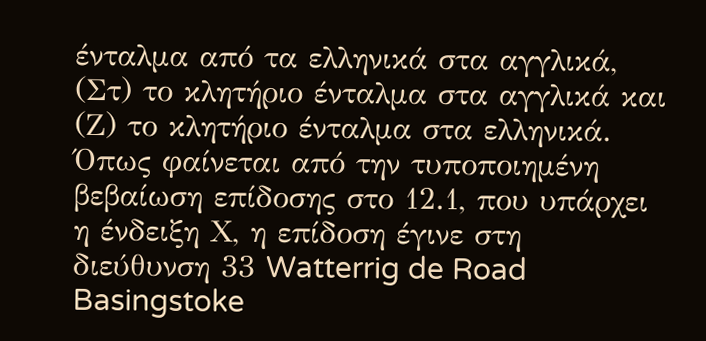ένταλμα από τα ελληνικά στα αγγλικά, (Στ) το κλητήριο ένταλμα στα αγγλικά και (Ζ) το κλητήριο ένταλμα στα ελληνικά. Όπως φαίνεται από την τυποποιημένη βεβαίωση επίδοσης στο 12.1, που υπάρχει η ένδειξη Χ, η επίδοση έγινε στη διεύθυνση 33 Watterrig de Road Basingstoke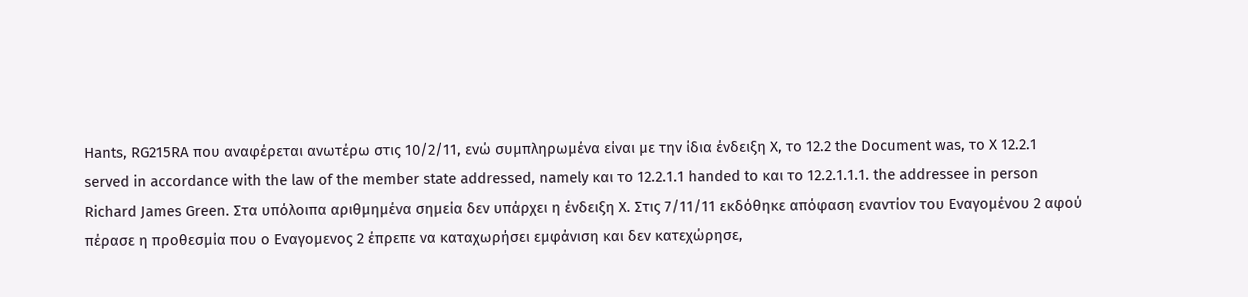Hants, RG215RA που αναφέρεται ανωτέρω στις 10/2/11, ενώ συμπληρωμένα είναι με την ίδια ένδειξη Χ, το 12.2 the Document was, το Χ 12.2.1 served in accordance with the law of the member state addressed, namely και το 12.2.1.1 handed to και το 12.2.1.1.1. the addressee in person Richard James Green. Στα υπόλοιπα αριθμημένα σημεία δεν υπάρχει η ένδειξη Χ. Στις 7/11/11 εκδόθηκε απόφαση εναντίον του Εναγομένου 2 αφού πέρασε η προθεσμία που ο Εναγομενος 2 έπρεπε να καταχωρήσει εμφάνιση και δεν κατεχώρησε,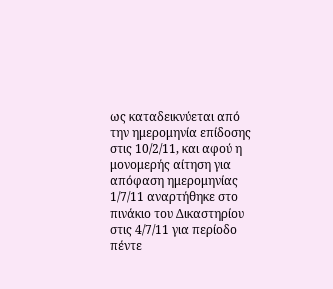ως καταδεικνύεται από την ημερομηνία επίδοσης στις 10/2/11, και αφού η μονομερής αίτηση για απόφαση ημερομηνίας 1/7/11 αναρτήθηκε στο πινάκιο του Δικαστηρίου στις 4/7/11 για περίοδο πέντε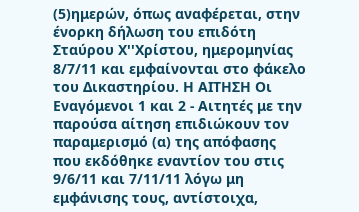(5)ημερών, όπως αναφέρεται, στην ένορκη δήλωση του επιδότη Σταύρου Χ''Χρίστου, ημερομηνίας 8/7/11 και εμφαίνονται στο φάκελο του Δικαστηρίου. Η ΑΙΤΗΣΗ Οι Εναγόμενοι 1 και 2 - Αιτητές με την παρούσα αίτηση επιδιώκουν τον παραμερισμό (α) της απόφασης που εκδόθηκε εναντίον του στις 9/6/11 και 7/11/11 λόγω μη εμφάνισης τους, αντίστοιχα,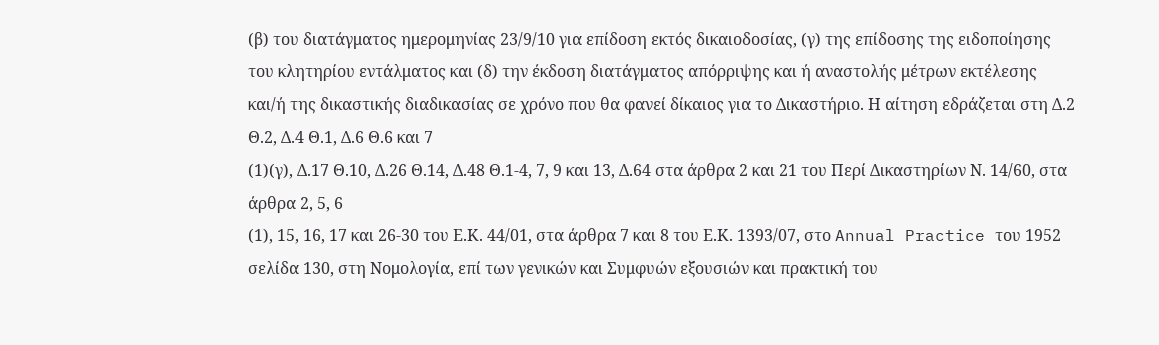(β) του διατάγματος ημερομηνίας 23/9/10 για επίδοση εκτός δικαιοδοσίας, (γ) της επίδοσης της ειδοποίησης του κλητηρίου εντάλματος και (δ) την έκδοση διατάγματος απόρριψης και ή αναστολής μέτρων εκτέλεσης και/ή της δικαστικής διαδικασίας σε χρόνο που θα φανεί δίκαιος για το Δικαστήριο. Η αίτηση εδράζεται στη Δ.2 Θ.2, Δ.4 Θ.1, Δ.6 Θ.6 και 7
(1)(γ), Δ.17 Θ.10, Δ.26 Θ.14, Δ.48 Θ.1-4, 7, 9 και 13, Δ.64 στα άρθρα 2 και 21 του Περί Δικαστηρίων Ν. 14/60, στα άρθρα 2, 5, 6
(1), 15, 16, 17 και 26-30 του Ε.Κ. 44/01, στα άρθρα 7 και 8 του Ε.Κ. 1393/07, στο Annual Practice του 1952 σελίδα 130, στη Νομολογία, επί των γενικών και Συμφυών εξουσιών και πρακτική του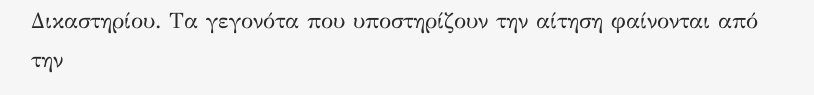Δικαστηρίου. Τα γεγονότα που υποστηρίζουν την αίτηση φαίνονται από την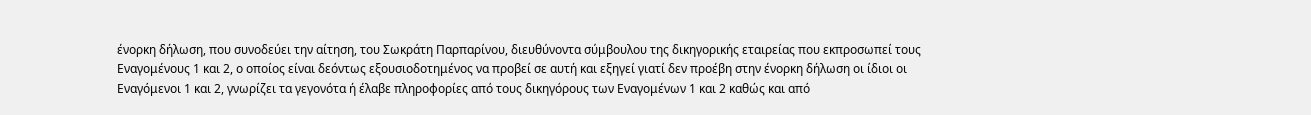ένορκη δήλωση, που συνοδεύει την αίτηση, του Σωκράτη Παρπαρίνου, διευθύνοντα σύμβουλου της δικηγορικής εταιρείας που εκπροσωπεί τους Εναγομένους 1 και 2, ο οποίος είναι δεόντως εξουσιοδοτημένος να προβεί σε αυτή και εξηγεί γιατί δεν προέβη στην ένορκη δήλωση οι ίδιοι οι Εναγόμενοι 1 και 2, γνωρίζει τα γεγονότα ή έλαβε πληροφορίες από τους δικηγόρους των Εναγομένων 1 και 2 καθώς και από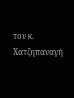τον κ. Χατζηπαναγή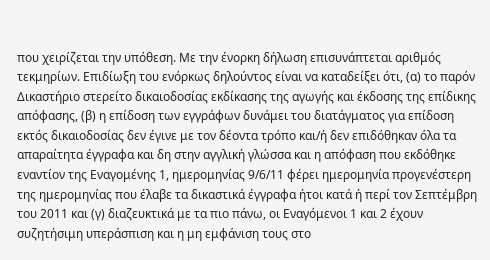που χειρίζεται την υπόθεση. Με την ένορκη δήλωση επισυνάπτεται αριθμός τεκμηρίων. Επιδίωξη του ενόρκως δηλούντος είναι να καταδείξει ότι, (α) το παρόν Δικαστήριο στερείτο δικαιοδοσίας εκδίκασης της αγωγής και έκδοσης της επίδικης απόφασης, (β) η επίδοση των εγγράφων δυνάμει του διατάγματος για επίδοση εκτός δικαιοδοσίας δεν έγινε με τον δέοντα τρόπο και/ή δεν επιδόθηκαν όλα τα απαραίτητα έγγραφα και δη στην αγγλική γλώσσα και η απόφαση που εκδόθηκε εναντίον της Εναγομένης 1, ημερομηνίας 9/6/11 φέρει ημερομηνία προγενέστερη της ημερομηνίας που έλαβε τα δικαστικά έγγραφα ήτοι κατά ή περί τον Σεπτέμβρη του 2011 και (γ) διαζευκτικά με τα πιο πάνω, οι Εναγόμενοι 1 και 2 έχουν συζητήσιμη υπεράσπιση και η μη εμφάνιση τους στο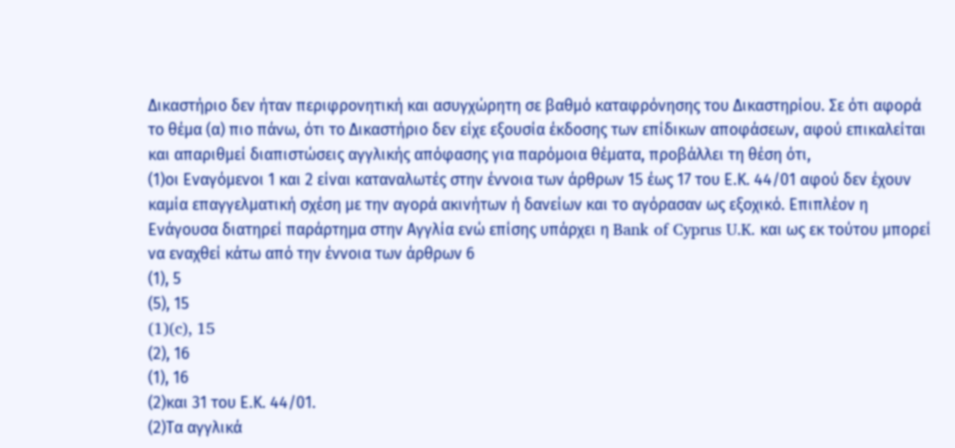Δικαστήριο δεν ήταν περιφρονητική και ασυγχώρητη σε βαθμό καταφρόνησης του Δικαστηρίου. Σε ότι αφορά το θέμα (α) πιο πάνω, ότι το Δικαστήριο δεν είχε εξουσία έκδοσης των επίδικων αποφάσεων, αφού επικαλείται και απαριθμεί διαπιστώσεις αγγλικής απόφασης για παρόμοια θέματα, προβάλλει τη θέση ότι,
(1)οι Εναγόμενοι 1 και 2 είναι καταναλωτές στην έννοια των άρθρων 15 έως 17 του Ε.Κ. 44/01 αφού δεν έχουν καμία επαγγελματική σχέση με την αγορά ακινήτων ή δανείων και το αγόρασαν ως εξοχικό. Επιπλέον η Ενάγουσα διατηρεί παράρτημα στην Αγγλία ενώ επίσης υπάρχει η Bank of Cyprus U.K. και ως εκ τούτου μπορεί να εναχθεί κάτω από την έννοια των άρθρων 6
(1), 5
(5), 15
(1)(c), 15
(2), 16
(1), 16
(2)και 31 του Ε.Κ. 44/01.
(2)Τα αγγλικά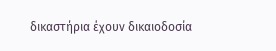δικαστήρια έχουν δικαιοδοσία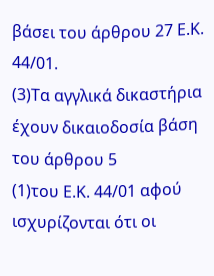βάσει του άρθρου 27 Ε.Κ. 44/01.
(3)Τα αγγλικά δικαστήρια έχουν δικαιοδοσία βάση του άρθρου 5
(1)του Ε.Κ. 44/01 αφού ισχυρίζονται ότι οι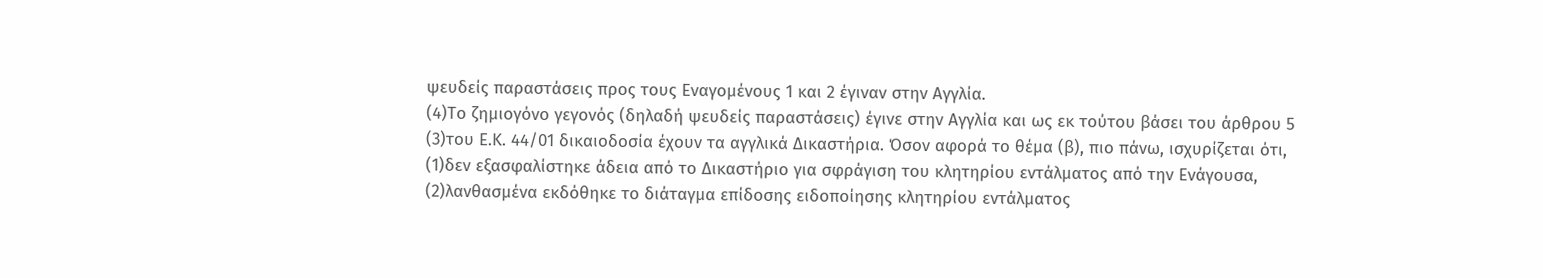ψευδείς παραστάσεις προς τους Εναγομένους 1 και 2 έγιναν στην Αγγλία.
(4)Το ζημιογόνο γεγονός (δηλαδή ψευδείς παραστάσεις) έγινε στην Αγγλία και ως εκ τούτου βάσει του άρθρου 5
(3)του Ε.Κ. 44/01 δικαιοδοσία έχουν τα αγγλικά Δικαστήρια. Όσον αφορά το θέμα (β), πιο πάνω, ισχυρίζεται ότι,
(1)δεν εξασφαλίστηκε άδεια από το Δικαστήριο για σφράγιση του κλητηρίου εντάλματος από την Ενάγουσα,
(2)λανθασμένα εκδόθηκε το διάταγμα επίδοσης ειδοποίησης κλητηρίου εντάλματος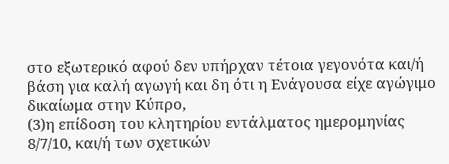στο εξωτερικό αφού δεν υπήρχαν τέτοια γεγονότα και/ή βάση για καλή αγωγή και δη ότι η Ενάγουσα είχε αγώγιμο δικαίωμα στην Κύπρο,
(3)η επίδοση του κλητηρίου εντάλματος ημερομηνίας 8/7/10, και/ή των σχετικών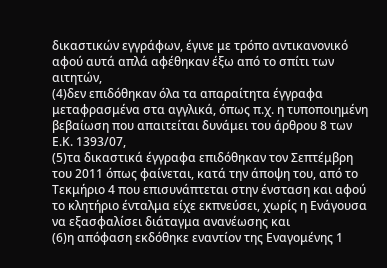δικαστικών εγγράφων, έγινε με τρόπο αντικανονικό αφού αυτά απλά αφέθηκαν έξω από το σπίτι των αιτητών,
(4)δεν επιδόθηκαν όλα τα απαραίτητα έγγραφα μεταφρασμένα στα αγγλικά, όπως π.χ. η τυποποιημένη βεβαίωση που απαιτείται δυνάμει του άρθρου 8 των Ε.Κ. 1393/07,
(5)τα δικαστικά έγγραφα επιδόθηκαν τον Σεπτέμβρη του 2011 όπως φαίνεται, κατά την άποψη του, από το Τεκμήριο 4 που επισυνάπτεται στην ένσταση και αφού το κλητήριο ένταλμα είχε εκπνεύσει, χωρίς η Ενάγουσα να εξασφαλίσει διάταγμα ανανέωσης και
(6)η απόφαση εκδόθηκε εναντίον της Εναγομένης 1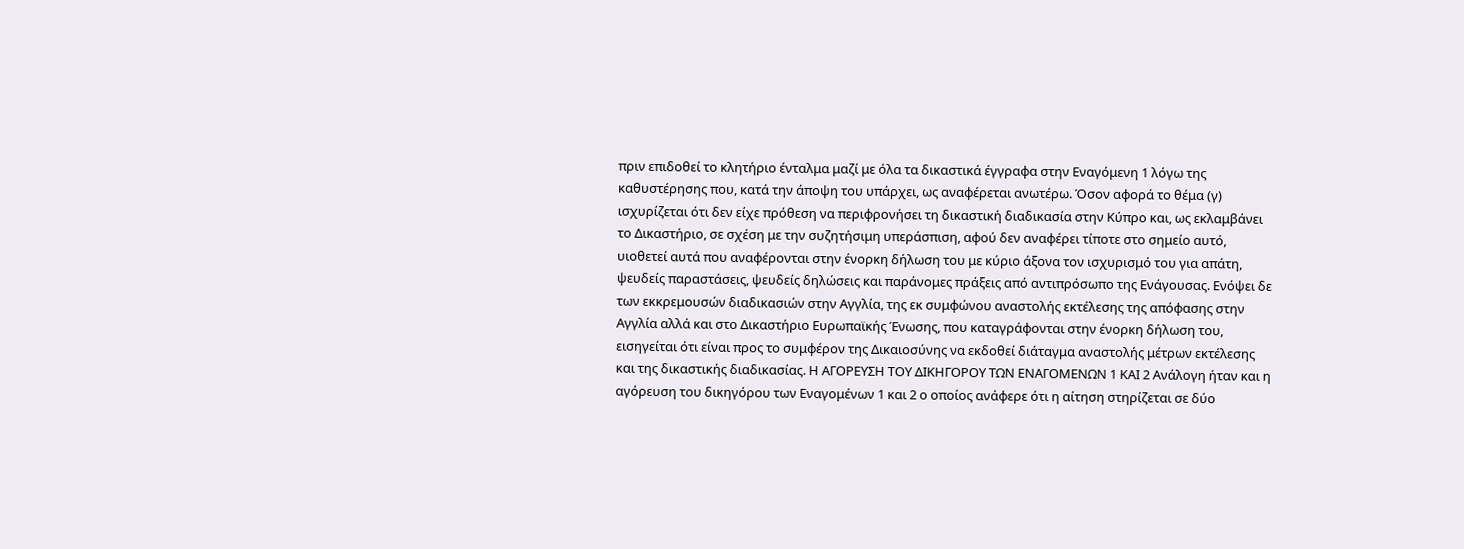πριν επιδοθεί το κλητήριο ένταλμα μαζί με όλα τα δικαστικά έγγραφα στην Εναγόμενη 1 λόγω της καθυστέρησης που, κατά την άποψη του υπάρχει, ως αναφέρεται ανωτέρω. Όσον αφορά το θέμα (γ) ισχυρίζεται ότι δεν είχε πρόθεση να περιφρονήσει τη δικαστική διαδικασία στην Κύπρο και, ως εκλαμβάνει το Δικαστήριο, σε σχέση με την συζητήσιμη υπεράσπιση, αφού δεν αναφέρει τίποτε στο σημείο αυτό, υιοθετεί αυτά που αναφέρονται στην ένορκη δήλωση του με κύριο άξονα τον ισχυρισμό του για απάτη, ψευδείς παραστάσεις, ψευδείς δηλώσεις και παράνομες πράξεις από αντιπρόσωπο της Ενάγουσας. Ενόψει δε των εκκρεμουσών διαδικασιών στην Αγγλία, της εκ συμφώνου αναστολής εκτέλεσης της απόφασης στην Αγγλία αλλά και στο Δικαστήριο Ευρωπαϊκής Ένωσης, που καταγράφονται στην ένορκη δήλωση του, εισηγείται ότι είναι προς το συμφέρον της Δικαιοσύνης να εκδοθεί διάταγμα αναστολής μέτρων εκτέλεσης και της δικαστικής διαδικασίας. Η ΑΓΟΡΕΥΣΗ ΤΟΥ ΔΙΚΗΓΟΡΟΥ ΤΩΝ ΕΝΑΓΟΜΕΝΩΝ 1 ΚΑΙ 2 Ανάλογη ήταν και η αγόρευση του δικηγόρου των Εναγομένων 1 και 2 ο οποίος ανάφερε ότι η αίτηση στηρίζεται σε δύο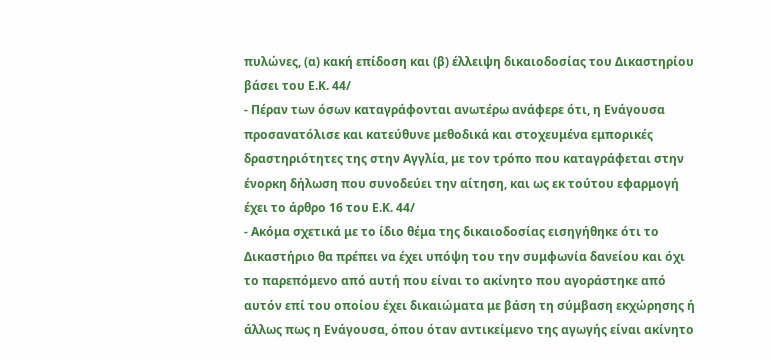πυλώνες, (α) κακή επίδοση και (β) έλλειψη δικαιοδοσίας του Δικαστηρίου βάσει του Ε.Κ. 44/
- Πέραν των όσων καταγράφονται ανωτέρω ανάφερε ότι, η Ενάγουσα προσανατόλισε και κατεύθυνε μεθοδικά και στοχευμένα εμπορικές δραστηριότητες της στην Αγγλία, με τον τρόπο που καταγράφεται στην ένορκη δήλωση που συνοδεύει την αίτηση, και ως εκ τούτου εφαρμογή έχει το άρθρο 16 του Ε.Κ. 44/
- Ακόμα σχετικά με το ίδιο θέμα της δικαιοδοσίας εισηγήθηκε ότι το Δικαστήριο θα πρέπει να έχει υπόψη του την συμφωνία δανείου και όχι το παρεπόμενο από αυτή που είναι το ακίνητο που αγοράστηκε από αυτόν επί του οποίου έχει δικαιώματα με βάση τη σύμβαση εκχώρησης ή άλλως πως η Ενάγουσα, όπου όταν αντικείμενο της αγωγής είναι ακίνητο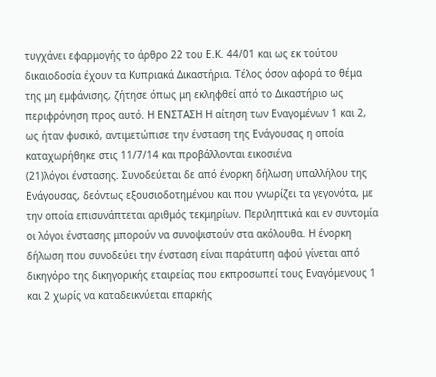τυγχάνει εφαρμογής το άρθρο 22 του Ε.Κ. 44/01 και ως εκ τούτου δικαιοδοσία έχουν τα Κυπριακά Δικαστήρια. Τέλος όσον αφορά το θέμα της μη εμφάνισης, ζήτησε όπως μη εκληφθεί από το Δικαστήριο ως περιφρόνηση προς αυτό. Η ΕΝΣΤΑΣΗ Η αίτηση των Εναγομένων 1 και 2, ως ήταν φυσικό, αντιμετώπισε την ένσταση της Ενάγουσας η οποία καταχωρήθηκε στις 11/7/14 και προβάλλονται εικοσιένα
(21)λόγοι ένστασης. Συνοδεύεται δε από ένορκη δήλωση υπαλλήλου της Ενάγουσας, δεόντως εξουσιοδοτημένου και που γνωρίζει τα γεγονότα, με την οποία επισυνάπτεται αριθμός τεκμηρίων. Περιληπτικά και εν συντομία οι λόγοι ένστασης μπορούν να συνοψιστούν στα ακόλουθα. Η ένορκη δήλωση που συνοδεύει την ένσταση είναι παράτυπη αφού γίνεται από δικηγόρο της δικηγορικής εταιρείας που εκπροσωπεί τους Εναγόμενους 1 και 2 χωρίς να καταδεικνύεται επαρκής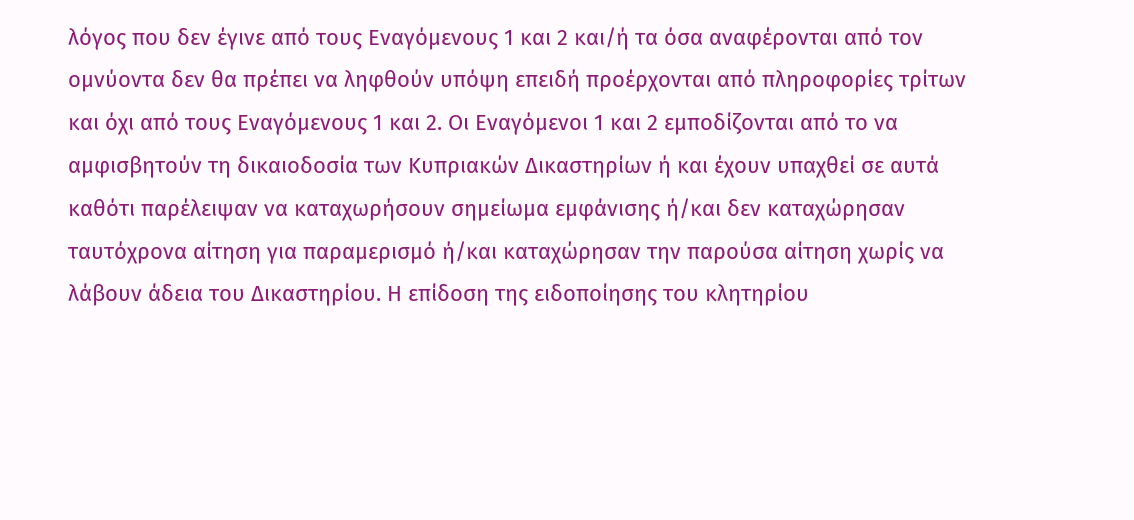λόγος που δεν έγινε από τους Εναγόμενους 1 και 2 και/ή τα όσα αναφέρονται από τον ομνύοντα δεν θα πρέπει να ληφθούν υπόψη επειδή προέρχονται από πληροφορίες τρίτων και όχι από τους Εναγόμενους 1 και 2. Οι Εναγόμενοι 1 και 2 εμποδίζονται από το να αμφισβητούν τη δικαιοδοσία των Κυπριακών Δικαστηρίων ή και έχουν υπαχθεί σε αυτά καθότι παρέλειψαν να καταχωρήσουν σημείωμα εμφάνισης ή/και δεν καταχώρησαν ταυτόχρονα αίτηση για παραμερισμό ή/και καταχώρησαν την παρούσα αίτηση χωρίς να λάβουν άδεια του Δικαστηρίου. Η επίδοση της ειδοποίησης του κλητηρίου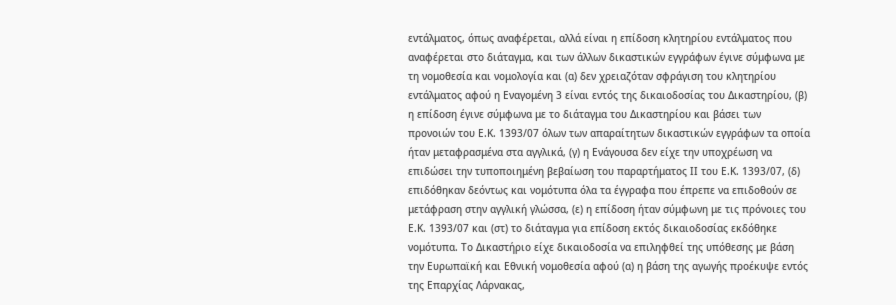εντάλματος, όπως αναφέρεται, αλλά είναι η επίδοση κλητηρίου εντάλματος που αναφέρεται στο διάταγμα, και των άλλων δικαστικών εγγράφων έγινε σύμφωνα με τη νομοθεσία και νομολογία και (α) δεν χρειαζόταν σφράγιση του κλητηρίου εντάλματος αφού η Εναγομένη 3 είναι εντός της δικαιοδοσίας του Δικαστηρίου, (β) η επίδοση έγινε σύμφωνα με το διάταγμα του Δικαστηρίου και βάσει των προνοιών του Ε.Κ. 1393/07 όλων των απαραίτητων δικαστικών εγγράφων τα οποία ήταν μεταφρασμένα στα αγγλικά, (γ) η Ενάγουσα δεν είχε την υποχρέωση να επιδώσει την τυποποιημένη βεβαίωση του παραρτήματος ΙΙ του Ε.Κ. 1393/07, (δ) επιδόθηκαν δεόντως και νομότυπα όλα τα έγγραφα που έπρεπε να επιδοθούν σε μετάφραση στην αγγλική γλώσσα, (ε) η επίδοση ήταν σύμφωνη με τις πρόνοιες του Ε.Κ. 1393/07 και (στ) το διάταγμα για επίδοση εκτός δικαιοδοσίας εκδόθηκε νομότυπα. Το Δικαστήριο είχε δικαιοδοσία να επιληφθεί της υπόθεσης με βάση την Ευρωπαϊκή και Εθνική νομοθεσία αφού (α) η βάση της αγωγής προέκυψε εντός της Επαρχίας Λάρνακας,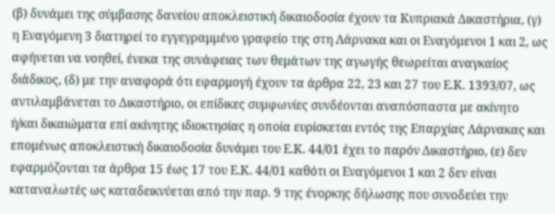(β) δυνάμει της σύμβασης δανείου αποκλειστική δικαιοδοσία έχουν τα Κυπριακά Δικαστήρια, (γ) η Εναγόμενη 3 διατηρεί το εγγεγραμμένο γραφείο της στη Λάρνακα και οι Εναγόμενοι 1 και 2, ως αφήνεται να νοηθεί, ένεκα της συνάφειας των θεμάτων της αγωγής θεωρείται αναγκαίος διάδικος, (δ) με την αναφορά ότι εφαρμογή έχουν τα άρθρα 22, 23 και 27 του Ε.Κ. 1393/07, ως αντιλαμβάνεται το Δικαστήριο, οι επίδικες συμφωνίες συνδέονται αναπόσπαστα με ακίνητο ή/και δικαιώματα επί ακίνητης ιδιοκτησίας η οποία ευρίσκεται εντός της Επαρχίας Λάρνακας και επομένως αποκλειστική δικαιοδοσία δυνάμει του Ε.Κ. 44/01 έχει το παρόν Δικαστήριο, (ε) δεν εφαρμόζονται τα άρθρα 15 έως 17 του Ε.Κ. 44/01 καθότι οι Εναγόμενοι 1 και 2 δεν είναι καταναλωτές ως καταδεικνύεται από την παρ. 9 της ένορκης δήλωσης που συνοδεύει την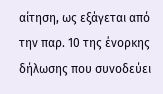αίτηση, ως εξάγεται από την παρ. 10 της ένορκης δήλωσης που συνοδεύει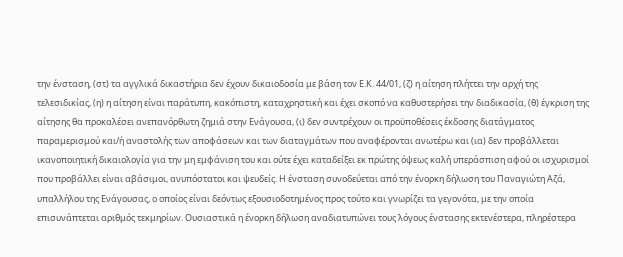την ένσταση, (στ) τα αγγλικά δικαστήρια δεν έχουν δικαιοδοσία με βάση τον Ε.Κ. 44/01, (ζ) η αίτηση πλήττει την αρχή της τελεσιδικίας, (η) η αίτηση είναι παράτυπη, κακόπιστη, καταχρηστική και έχει σκοπό να καθυστερήσει την διαδικασία, (θ) έγκριση της αίτησης θα προκαλέσει ανεπανόρθωτη ζημιά στην Ενάγουσα, (ι) δεν συντρέχουν οι προϋποθέσεις έκδοσης διατάγματος παραμερισμού και/ή αναστολής των αποφάσεων και των διαταγμάτων που αναφέρονται ανωτέρω και (ια) δεν προβάλλεται ικανοποιητική δικαιολογία για την μη εμφάνιση του και ούτε έχει καταδείξει εκ πρώτης όψεως καλή υπεράσπιση αφού οι ισχυρισμοί που προβάλλει είναι αβάσιμοι, ανυπόστατοι και ψευδείς. Η ένσταση συνοδεύεται από την ένορκη δήλωση του Παναγιώτη Αζά, υπαλλήλου της Ενάγουσας, ο οποίος είναι δεόντως εξουσιοδοτημένος προς τούτο και γνωρίζει τα γεγονότα, με την οποία επισυνάπτεται αριθμός τεκμηρίων. Ουσιαστικά η ένορκη δήλωση αναδιατυπώνει τους λόγους ένστασης εκτενέστερα, πληρέστερα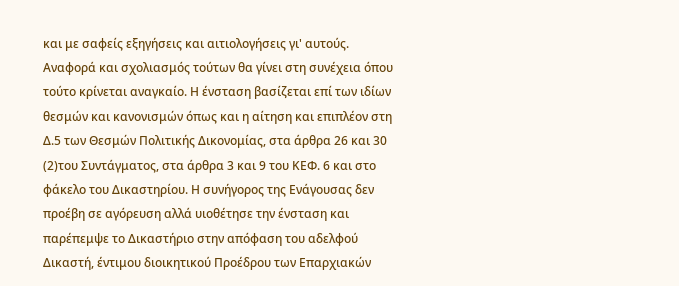και με σαφείς εξηγήσεις και αιτιολογήσεις γι' αυτούς. Αναφορά και σχολιασμός τούτων θα γίνει στη συνέχεια όπου τούτο κρίνεται αναγκαίο. Η ένσταση βασίζεται επί των ιδίων θεσμών και κανονισμών όπως και η αίτηση και επιπλέον στη Δ.5 των Θεσμών Πολιτικής Δικονομίας, στα άρθρα 26 και 30
(2)του Συντάγματος, στα άρθρα 3 και 9 του ΚΕΦ. 6 και στο φάκελο του Δικαστηρίου. Η συνήγορος της Ενάγουσας δεν προέβη σε αγόρευση αλλά υιοθέτησε την ένσταση και παρέπεμψε το Δικαστήριο στην απόφαση του αδελφού Δικαστή, έντιμου διοικητικού Προέδρου των Επαρχιακών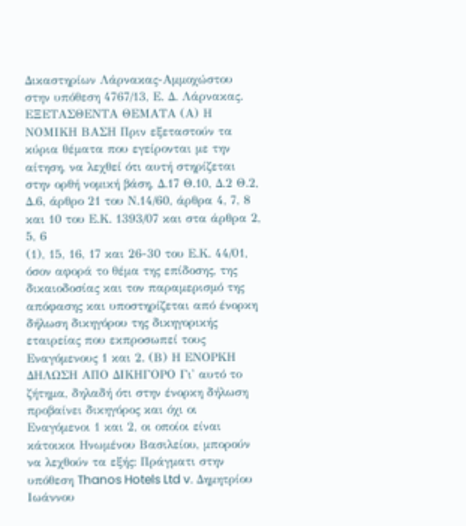Δικαστηρίων Λάρνακας-Αμμοχώστου στην υπόθεση 4767/13, Ε. Δ. Λάρνακας. ΕΞΕΤΑΣΘΕΝΤΑ ΘΕΜΑΤΑ (Α) Η ΝΟΜΙΚΗ ΒΑΣΗ Πριν εξεταστούν τα κύρια θέματα που εγείρονται με την αίτηση, να λεχθεί ότι αυτή στηρίζεται στην ορθή νομική βάση, Δ.17 Θ.10, Δ.2 Θ.2, Δ.6, άρθρο 21 του Ν.14/60, άρθρα 4, 7, 8 και 10 του Ε.Κ. 1393/07 και στα άρθρα 2, 5, 6
(1), 15, 16, 17 και 26-30 του Ε.Κ. 44/01, όσον αφορά το θέμα της επίδοσης, της δικαιοδοσίας και τον παραμερισμό της απόφασης και υποστηρίζεται από ένορκη δήλωση δικηγόρου της δικηγορικής εταιρείας που εκπροσωπεί τους Εναγόμενους 1 και 2. (Β) Η ΕΝΟΡΚΗ ΔΗΛΩΣΗ ΑΠΟ ΔΙΚΗΓΟΡΟ Γι' αυτό το ζήτημα, δηλαδή ότι στην ένορκη δήλωση προβαίνει δικηγόρος και όχι οι Εναγόμενοι 1 και 2, οι οποίοι είναι κάτοικοι Ηνωμένου Βασιλείου, μπορούν να λεχθούν τα εξής: Πράγματι στην υπόθεση Thanos Hotels Ltd v. Δημητρίου Ιωάννου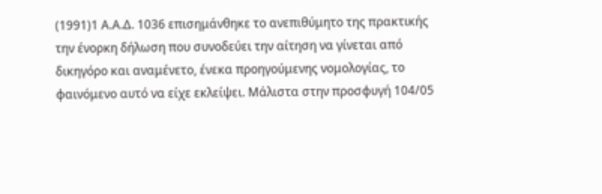(1991)1 Α.Α.Δ. 1036 επισημάνθηκε το ανεπιθύμητο της πρακτικής την ένορκη δήλωση που συνοδεύει την αίτηση να γίνεται από δικηγόρο και αναμένετο, ένεκα προηγούμενης νομολογίας, το φαινόμενο αυτό να είχε εκλείψει. Μάλιστα στην προσφυγή 104/05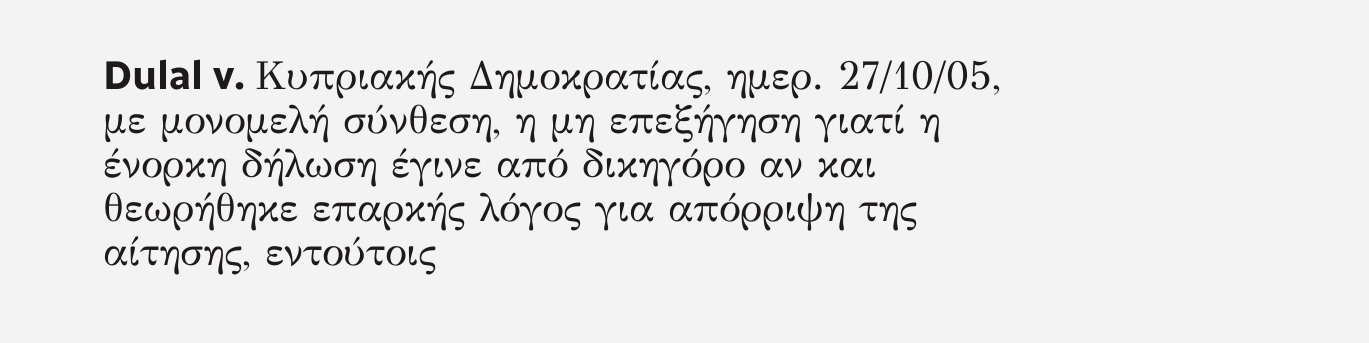Dulal v. Κυπριακής Δημοκρατίας, ημερ. 27/10/05, με μονομελή σύνθεση, η μη επεξήγηση γιατί η ένορκη δήλωση έγινε από δικηγόρο αν και θεωρήθηκε επαρκής λόγος για απόρριψη της αίτησης, εντούτοις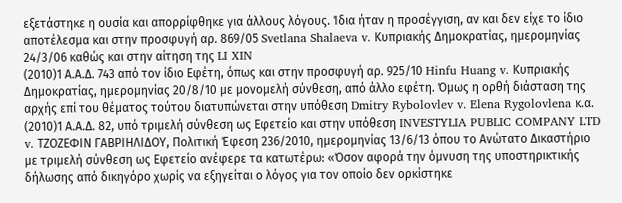εξετάστηκε η ουσία και απορρίφθηκε για άλλους λόγους. Ίδια ήταν η προσέγγιση, αν και δεν είχε το ίδιο αποτέλεσμα και στην προσφυγή αρ. 869/05 Svetlana Shalaeva v. Κυπριακής Δημοκρατίας, ημερομηνίας 24/3/06 καθώς και στην αίτηση της LI XIN
(2010)1 Α.Α.Δ. 743 από τον ίδιο Εφέτη, όπως και στην προσφυγή αρ. 925/10 Hinfu Huang v. Κυπριακής Δημοκρατίας, ημερομηνίας 20/8/10 με μονομελή σύνθεση, από άλλο εφέτη. Όμως η ορθή διάσταση της αρχής επί του θέματος τούτου διατυπώνεται στην υπόθεση Dmitry Rybolovlev v. Elena Rygolovlena κ.α.
(2010)1 Α.Α.Δ. 82, υπό τριμελή σύνθεση ως Εφετείο και στην υπόθεση INVESTYLIA PUBLIC COMPANY LTD v. ΤΖΟΖΕΦΙΝ ΓΑΒΡΙΗΛΙΔΟΥ, Πολιτική Έφεση 236/2010, ημερομηνίας 13/6/13 όπου το Ανώτατο Δικαστήριο με τριμελή σύνθεση ως Εφετείο ανέφερε τα κατωτέρω: «Όσον αφορά την όμνυση της υποστηρικτικής δήλωσης από δικηγόρο χωρίς να εξηγείται ο λόγος για τον οποίο δεν ορκίστηκε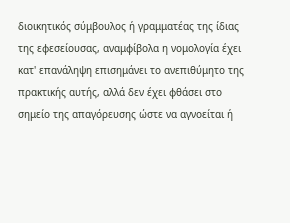διοικητικός σύμβουλος ή γραμματέας της ίδιας της εφεσείουσας, αναμφίβολα η νομολογία έχει κατ' επανάληψη επισημάνει το ανεπιθύμητο της πρακτικής αυτής, αλλά δεν έχει φθάσει στο σημείο της απαγόρευσης ώστε να αγνοείται ή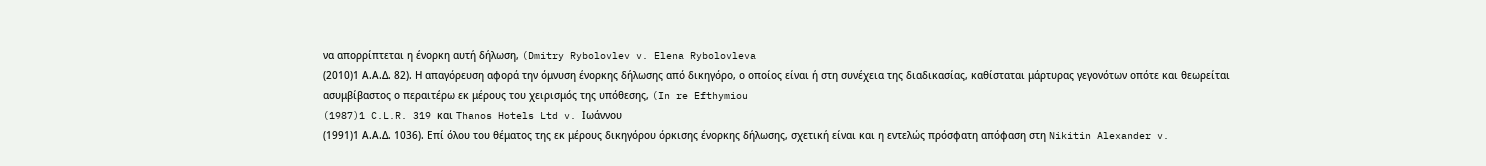να απορρίπτεται η ένορκη αυτή δήλωση, (Dmitry Rybolovlev v. Elena Rybolovleva
(2010)1 Α.Α.Δ. 82). Η απαγόρευση αφορά την όμνυση ένορκης δήλωσης από δικηγόρο, ο οποίος είναι ή στη συνέχεια της διαδικασίας, καθίσταται μάρτυρας γεγονότων οπότε και θεωρείται ασυμβίβαστος ο περαιτέρω εκ μέρους του χειρισμός της υπόθεσης, (In re Efthymiou
(1987)1 C.L.R. 319 και Thanos Hotels Ltd v. Ιωάννου
(1991)1 Α.Α.Δ. 1036). Επί όλου του θέματος της εκ μέρους δικηγόρου όρκισης ένορκης δήλωσης, σχετική είναι και η εντελώς πρόσφατη απόφαση στη Nikitin Alexander v.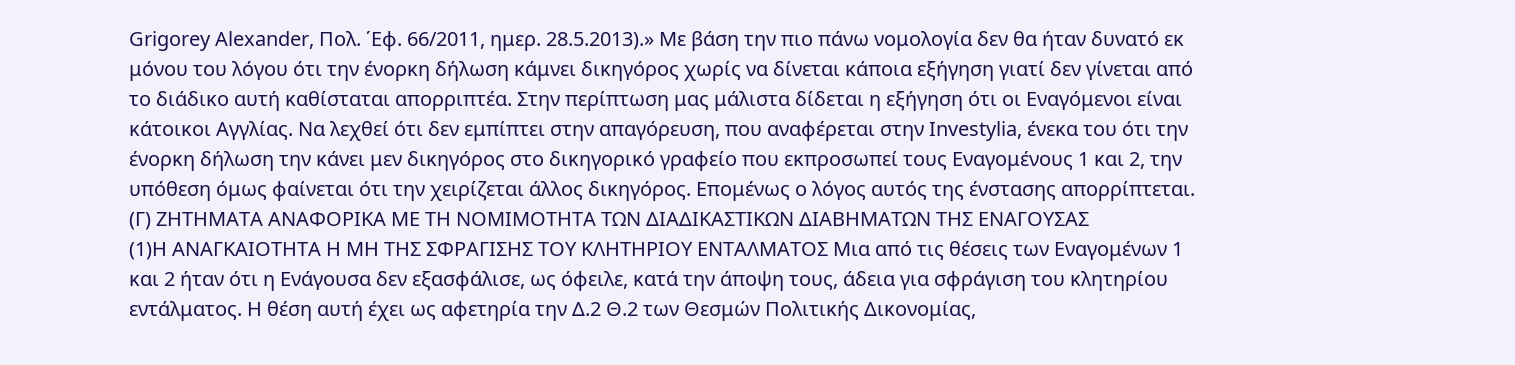Grigorey Alexander, Πολ. ΄Εφ. 66/2011, ημερ. 28.5.2013).» Με βάση την πιο πάνω νομολογία δεν θα ήταν δυνατό εκ μόνου του λόγου ότι την ένορκη δήλωση κάμνει δικηγόρος χωρίς να δίνεται κάποια εξήγηση γιατί δεν γίνεται από το διάδικο αυτή καθίσταται απορριπτέα. Στην περίπτωση μας μάλιστα δίδεται η εξήγηση ότι οι Εναγόμενοι είναι κάτοικοι Αγγλίας. Να λεχθεί ότι δεν εμπίπτει στην απαγόρευση, που αναφέρεται στην Investylia, ένεκα του ότι την ένορκη δήλωση την κάνει μεν δικηγόρος στο δικηγορικό γραφείο που εκπροσωπεί τους Εναγομένους 1 και 2, την υπόθεση όμως φαίνεται ότι την χειρίζεται άλλος δικηγόρος. Επομένως ο λόγος αυτός της ένστασης απορρίπτεται. (Γ) ΖΗΤΗΜΑΤΑ ΑΝΑΦΟΡΙΚΑ ΜΕ ΤΗ ΝΟΜΙΜΟΤΗΤΑ ΤΩΝ ΔΙΑΔΙΚΑΣΤΙΚΩΝ ΔΙΑΒΗΜΑΤΩΝ ΤΗΣ ΕΝΑΓΟΥΣΑΣ
(1)Η ΑΝΑΓΚΑΙΟΤΗΤΑ Η ΜΗ ΤΗΣ ΣΦΡΑΓΙΣΗΣ ΤΟΥ ΚΛΗΤΗΡΙΟΥ ΕΝΤΑΛΜΑΤΟΣ Μια από τις θέσεις των Εναγομένων 1 και 2 ήταν ότι η Ενάγουσα δεν εξασφάλισε, ως όφειλε, κατά την άποψη τους, άδεια για σφράγιση του κλητηρίου εντάλματος. Η θέση αυτή έχει ως αφετηρία την Δ.2 Θ.2 των Θεσμών Πολιτικής Δικονομίας,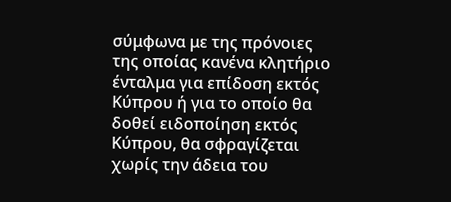σύμφωνα με της πρόνοιες της οποίας κανένα κλητήριο ένταλμα για επίδοση εκτός Κύπρου ή για το οποίο θα δοθεί ειδοποίηση εκτός Κύπρου, θα σφραγίζεται χωρίς την άδεια του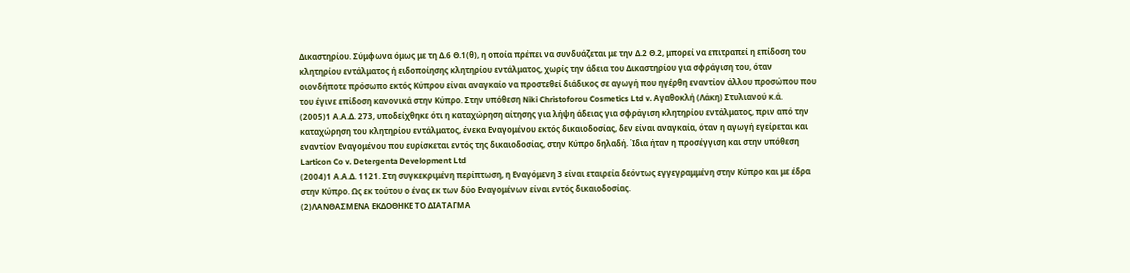Δικαστηρίου. Σύμφωνα όμως με τη Δ.6 Θ.1(θ), η οποία πρέπει να συνδυάζεται με την Δ.2 Θ.2, μπορεί να επιτραπεί η επίδοση του κλητηρίου εντάλματος ή ειδοποίησης κλητηρίου εντάλματος, χωρίς την άδεια του Δικαστηρίου για σφράγιση του, όταν οιονδήποτε πρόσωπο εκτός Κύπρου είναι αναγκαίο να προστεθεί διάδικος σε αγωγή που ηγέρθη εναντίον άλλου προσώπου που του έγινε επίδοση κανονικά στην Κύπρο. Στην υπόθεση Niki Christoforou Cosmetics Ltd v. Αγαθοκλή (Λάκη) Στυλιανού κ.ά.
(2005)1 Α.Α.Δ. 273, υποδείχθηκε ότι η καταχώρηση αίτησης για λήψη άδειας για σφράγιση κλητηρίου εντάλματος, πριν από την καταχώρηση του κλητηρίου εντάλματος, ένεκα Εναγομένου εκτός δικαιοδοσίας, δεν είναι αναγκαία, όταν η αγωγή εγείρεται και εναντίον Εναγομένου που ευρίσκεται εντός της δικαιοδοσίας, στην Κύπρο δηλαδή. Ίδια ήταν η προσέγγιση και στην υπόθεση Larticon Co v. Detergenta Development Ltd
(2004)1 Α.Α.Δ. 1121. Στη συγκεκριμένη περίπτωση, η Εναγόμενη 3 είναι εταιρεία δεόντως εγγεγραμμένη στην Κύπρο και με έδρα στην Κύπρο. Ως εκ τούτου ο ένας εκ των δύο Εναγομένων είναι εντός δικαιοδοσίας.
(2)ΛΑΝΘΑΣΜΕΝΑ ΕΚΔΟΘΗΚΕ ΤΟ ΔΙΑΤΑΓΜΑ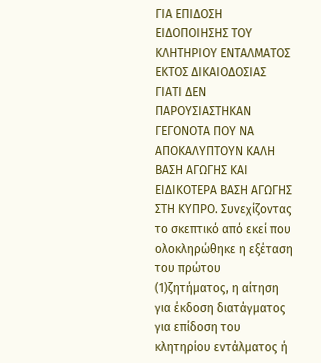ΓΙΑ ΕΠΙΔΟΣΗ ΕΙΔΟΠΟΙΗΣΗΣ ΤΟΥ ΚΛΗΤΗΡΙΟΥ ΕΝΤΑΛΜΑΤΟΣ ΕΚΤΟΣ ΔΙΚΑΙΟΔΟΣΙΑΣ ΓΙΑΤΙ ΔΕΝ ΠΑΡΟΥΣΙΑΣΤΗΚΑΝ ΓΕΓΟΝΟΤΑ ΠΟΥ ΝΑ ΑΠΟΚΑΛΥΠΤΟΥΝ ΚΑΛΗ ΒΑΣΗ ΑΓΩΓΗΣ ΚΑΙ ΕΙΔΙΚΟΤΕΡΑ ΒΑΣΗ ΑΓΩΓΗΣ ΣΤΗ ΚΥΠΡΟ. Συνεχίζοντας το σκεπτικό από εκεί που ολοκληρώθηκε η εξέταση του πρώτου
(1)ζητήματος, η αίτηση για έκδοση διατάγματος για επίδοση του κλητηρίου εντάλματος ή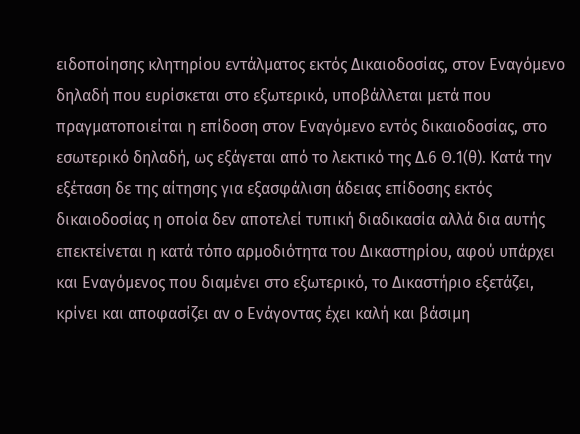ειδοποίησης κλητηρίου εντάλματος εκτός Δικαιοδοσίας, στον Εναγόμενο δηλαδή που ευρίσκεται στο εξωτερικό, υποβάλλεται μετά που πραγματοποιείται η επίδοση στον Εναγόμενο εντός δικαιοδοσίας, στο εσωτερικό δηλαδή, ως εξάγεται από το λεκτικό της Δ.6 Θ.1(θ). Κατά την εξέταση δε της αίτησης για εξασφάλιση άδειας επίδοσης εκτός δικαιοδοσίας η οποία δεν αποτελεί τυπική διαδικασία αλλά δια αυτής επεκτείνεται η κατά τόπο αρμοδιότητα του Δικαστηρίου, αφού υπάρχει και Εναγόμενος που διαμένει στο εξωτερικό, το Δικαστήριο εξετάζει, κρίνει και αποφασίζει αν ο Ενάγοντας έχει καλή και βάσιμη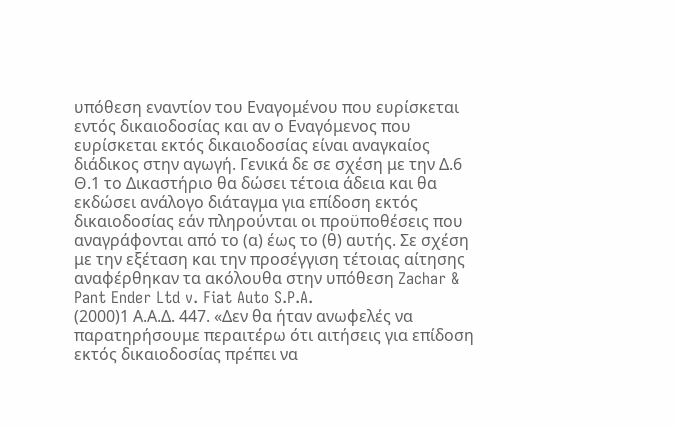υπόθεση εναντίον του Εναγομένου που ευρίσκεται εντός δικαιοδοσίας και αν ο Εναγόμενος που ευρίσκεται εκτός δικαιοδοσίας είναι αναγκαίος διάδικος στην αγωγή. Γενικά δε σε σχέση με την Δ.6 Θ.1 το Δικαστήριο θα δώσει τέτοια άδεια και θα εκδώσει ανάλογο διάταγμα για επίδοση εκτός δικαιοδοσίας εάν πληρούνται οι προϋποθέσεις που αναγράφονται από το (α) έως το (θ) αυτής. Σε σχέση με την εξέταση και την προσέγγιση τέτοιας αίτησης αναφέρθηκαν τα ακόλουθα στην υπόθεση Zachar & Pant Ender Ltd v. Fiat Auto S.P.A.
(2000)1 Α.Α.Δ. 447. «Δεν θα ήταν ανωφελές να παρατηρήσουμε περαιτέρω ότι αιτήσεις για επίδοση εκτός δικαιοδοσίας πρέπει να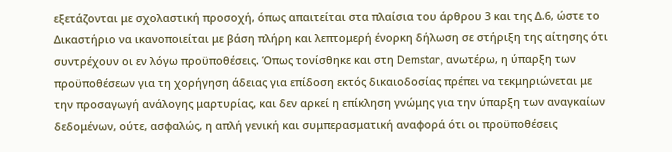εξετάζονται με σχολαστική προσοχή, όπως απαιτείται στα πλαίσια του άρθρου 3 και της Δ.6, ώστε το Δικαστήριο να ικανοποιείται με βάση πλήρη και λεπτομερή ένορκη δήλωση σε στήριξη της αίτησης ότι συντρέχουν οι εν λόγω προϋποθέσεις. Όπως τονίσθηκε και στη Demstar, ανωτέρω, η ύπαρξη των προϋποθέσεων για τη χορήγηση άδειας για επίδοση εκτός δικαιοδοσίας πρέπει να τεκμηριώνεται με την προσαγωγή ανάλογης μαρτυρίας, και δεν αρκεί η επίκληση γνώμης για την ύπαρξη των αναγκαίων δεδομένων, ούτε, ασφαλώς, η απλή γενική και συμπερασματική αναφορά ότι οι προϋποθέσεις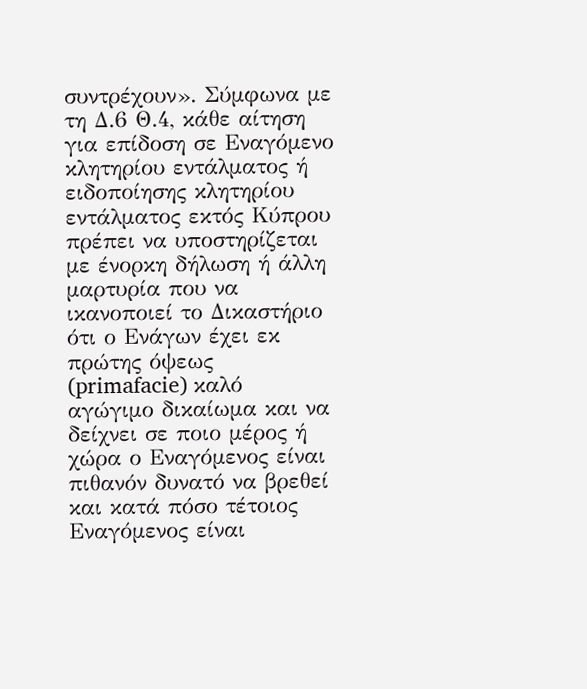συντρέχουν». Σύμφωνα με τη Δ.6 Θ.4, κάθε αίτηση για επίδοση σε Εναγόμενο κλητηρίου εντάλματος ή ειδοποίησης κλητηρίου εντάλματος εκτός Κύπρου πρέπει να υποστηρίζεται με ένορκη δήλωση ή άλλη μαρτυρία που να ικανοποιεί το Δικαστήριο ότι ο Ενάγων έχει εκ πρώτης όψεως (primafacie) καλό αγώγιμο δικαίωμα και να δείχνει σε ποιο μέρος ή χώρα ο Εναγόμενος είναι πιθανόν δυνατό να βρεθεί και κατά πόσο τέτοιος Εναγόμενος είναι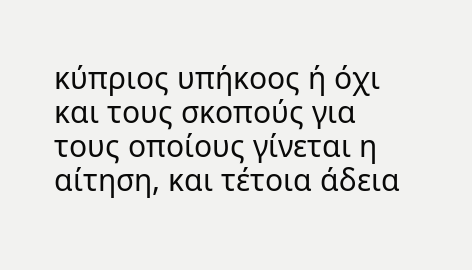κύπριος υπήκοος ή όχι και τους σκοπούς για τους οποίους γίνεται η αίτηση, και τέτοια άδεια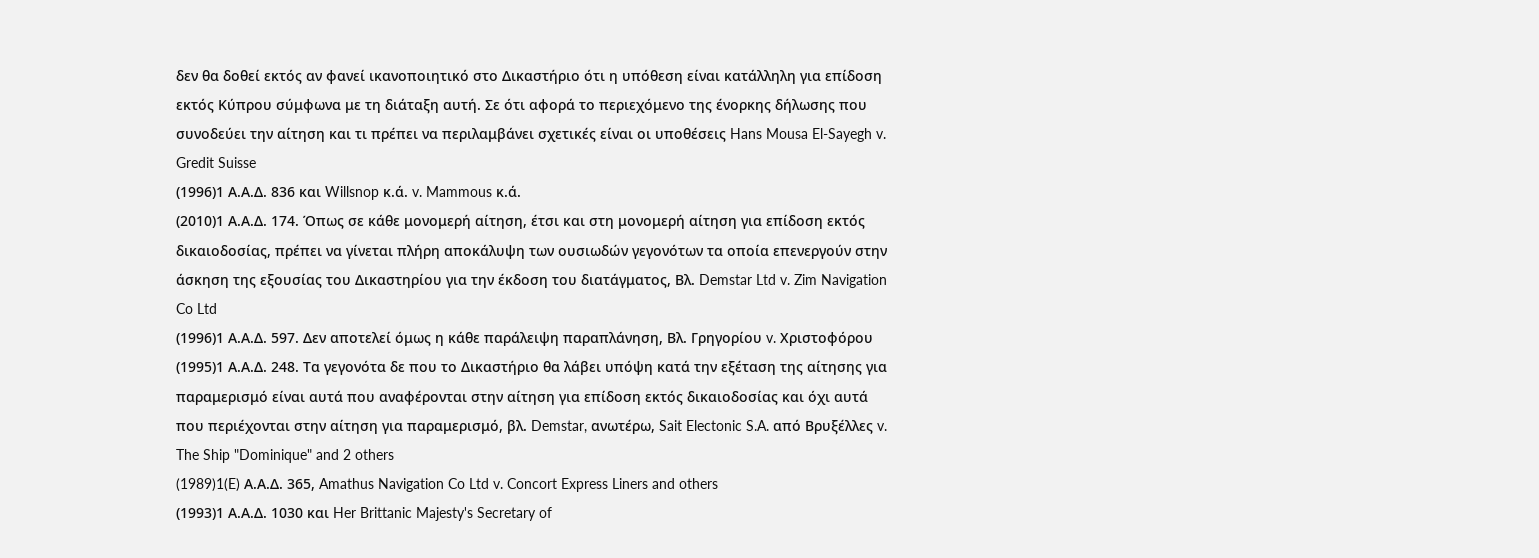δεν θα δοθεί εκτός αν φανεί ικανοποιητικό στο Δικαστήριο ότι η υπόθεση είναι κατάλληλη για επίδοση εκτός Κύπρου σύμφωνα με τη διάταξη αυτή. Σε ότι αφορά το περιεχόμενο της ένορκης δήλωσης που συνοδεύει την αίτηση και τι πρέπει να περιλαμβάνει σχετικές είναι οι υποθέσεις Hans Mousa El-Sayegh v. Gredit Suisse
(1996)1 Α.Α.Δ. 836 και Willsnop κ.ά. v. Mammous κ.ά.
(2010)1 Α.Α.Δ. 174. Όπως σε κάθε μονομερή αίτηση, έτσι και στη μονομερή αίτηση για επίδοση εκτός δικαιοδοσίας, πρέπει να γίνεται πλήρη αποκάλυψη των ουσιωδών γεγονότων τα οποία επενεργούν στην άσκηση της εξουσίας του Δικαστηρίου για την έκδοση του διατάγματος, Βλ. Demstar Ltd v. Zim Navigation Co Ltd
(1996)1 Α.Α.Δ. 597. Δεν αποτελεί όμως η κάθε παράλειψη παραπλάνηση, Βλ. Γρηγορίου v. Χριστοφόρου
(1995)1 Α.Α.Δ. 248. Τα γεγονότα δε που το Δικαστήριο θα λάβει υπόψη κατά την εξέταση της αίτησης για παραμερισμό είναι αυτά που αναφέρονται στην αίτηση για επίδοση εκτός δικαιοδοσίας και όχι αυτά που περιέχονται στην αίτηση για παραμερισμό, βλ. Demstar, ανωτέρω, Sait Electonic S.A. από Βρυξέλλες v. The Ship "Dominique" and 2 others
(1989)1(E) Α.Α.Δ. 365, Amathus Navigation Co Ltd v. Concort Express Liners and others
(1993)1 Α.Α.Δ. 1030 και Her Brittanic Majesty's Secretary of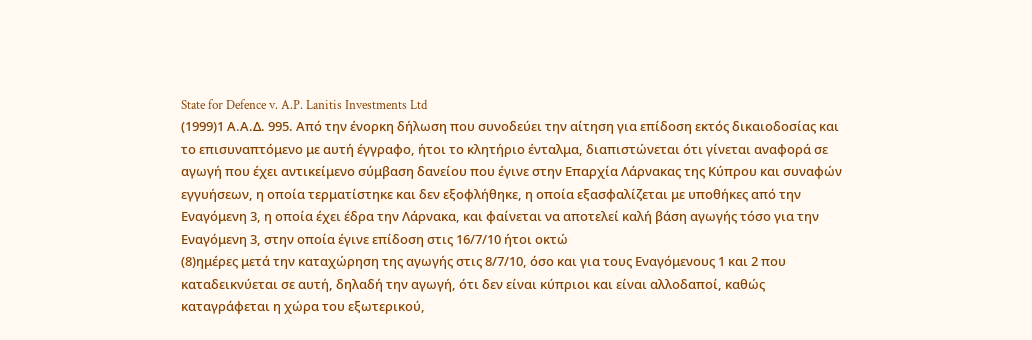State for Defence v. A.P. Lanitis Investments Ltd
(1999)1 Α.Α.Δ. 995. Από την ένορκη δήλωση που συνοδεύει την αίτηση για επίδοση εκτός δικαιοδοσίας και το επισυναπτόμενο με αυτή έγγραφο, ήτοι το κλητήριο ένταλμα, διαπιστώνεται ότι γίνεται αναφορά σε αγωγή που έχει αντικείμενο σύμβαση δανείου που έγινε στην Επαρχία Λάρνακας της Κύπρου και συναφών εγγυήσεων, η οποία τερματίστηκε και δεν εξοφλήθηκε, η οποία εξασφαλίζεται με υποθήκες από την Εναγόμενη 3, η οποία έχει έδρα την Λάρνακα, και φαίνεται να αποτελεί καλή βάση αγωγής τόσο για την Εναγόμενη 3, στην οποία έγινε επίδοση στις 16/7/10 ήτοι οκτώ
(8)ημέρες μετά την καταχώρηση της αγωγής στις 8/7/10, όσο και για τους Εναγόμενους 1 και 2 που καταδεικνύεται σε αυτή, δηλαδή την αγωγή, ότι δεν είναι κύπριοι και είναι αλλοδαποί, καθώς καταγράφεται η χώρα του εξωτερικού,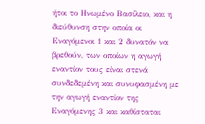ήτοι το Ηνωμένο Βασίλειο, και η διεύθυνση στην οποία οι Εναγόμενοι 1 και 2 δυνατόν να βρεθούν, των οποίων η αγωγή εναντίον τους είναι στενά συνδεδεμένη και συνυφασμένη με την αγωγή εναντίον της Εναγόμενης 3 και καθίσταται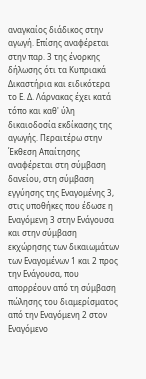αναγκαίος διάδικος στην αγωγή. Επίσης αναφέρεται στην παρ. 3 της ένορκης δήλωσης ότι τα Κυπριακά Δικαστήρια και ειδικότερα το Ε. Δ. Λάρνακας έχει κατά τόπο και καθ' ύλη δικαιοδοσία εκδίκασης της αγωγής. Περαιτέρω στην Έκθεση Απαίτησης αναφέρεται στη σύμβαση δανείου, στη σύμβαση εγγύησης της Εναγομένης 3, στις υποθήκες που έδωσε η Εναγόμενη 3 στην Ενάγουσα και στην σύμβαση εκχώρησης των δικαιωμάτων των Εναγομένων 1 και 2 προς την Ενάγουσα, που απορρέουν από τη σύμβαση πώλησης του διαμερίσματος από την Εναγόμενη 2 στον Εναγόμενο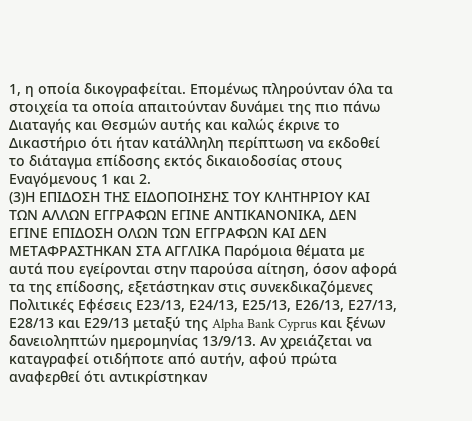1, η οποία δικογραφείται. Επομένως πληρούνταν όλα τα στοιχεία τα οποία απαιτούνταν δυνάμει της πιο πάνω Διαταγής και Θεσμών αυτής και καλώς έκρινε το Δικαστήριο ότι ήταν κατάλληλη περίπτωση να εκδοθεί το διάταγμα επίδοσης εκτός δικαιοδοσίας στους Εναγόμενους 1 και 2.
(3)Η ΕΠΙΔΟΣΗ ΤΗΣ ΕΙΔΟΠΟΙΗΣΗΣ ΤΟΥ ΚΛΗΤΗΡΙΟΥ ΚΑΙ ΤΩΝ ΑΛΛΩΝ ΕΓΓΡΑΦΩΝ ΕΓΙΝΕ ΑΝΤΙΚΑΝΟΝΙΚΑ, ΔΕΝ ΕΓΙΝΕ ΕΠΙΔΟΣΗ ΟΛΩΝ ΤΩΝ ΕΓΓΡΑΦΩΝ ΚΑΙ ΔΕΝ ΜΕΤΑΦΡΑΣΤΗΚΑΝ ΣΤΑ ΑΓΓΛΙΚΑ Παρόμοια θέματα με αυτά που εγείρονται στην παρούσα αίτηση, όσον αφορά τα της επίδοσης, εξετάστηκαν στις συνεκδικαζόμενες Πολιτικές Εφέσεις Ε23/13, Ε24/13, Ε25/13, Ε26/13, Ε27/13, Ε28/13 και Ε29/13 μεταξύ της Alpha Bank Cyprus και ξένων δανειοληπτών ημερομηνίας 13/9/13. Αν χρειάζεται να καταγραφεί οτιδήποτε από αυτήν, αφού πρώτα αναφερθεί ότι αντικρίστηκαν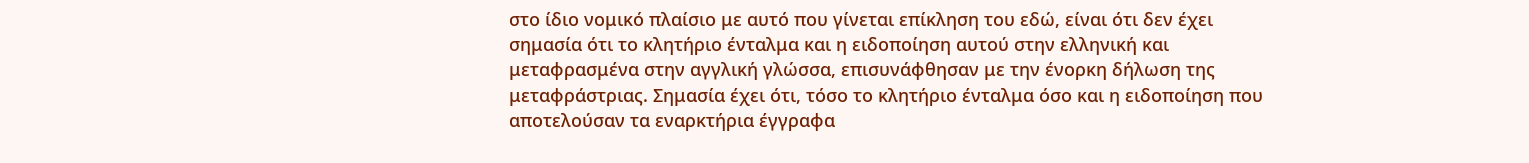στο ίδιο νομικό πλαίσιο με αυτό που γίνεται επίκληση του εδώ, είναι ότι δεν έχει σημασία ότι το κλητήριο ένταλμα και η ειδοποίηση αυτού στην ελληνική και μεταφρασμένα στην αγγλική γλώσσα, επισυνάφθησαν με την ένορκη δήλωση της μεταφράστριας. Σημασία έχει ότι, τόσο το κλητήριο ένταλμα όσο και η ειδοποίηση που αποτελούσαν τα εναρκτήρια έγγραφα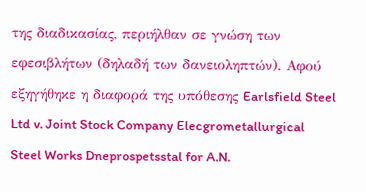της διαδικασίας, περιήλθαν σε γνώση των εφεσιβλήτων (δηλαδή των δανειοληπτών). Αφού εξηγήθηκε η διαφορά της υπόθεσης Earlsfield Steel Ltd v. Joint Stock Company Elecgrometallurgical Steel Works Dneprospetsstal for A.N.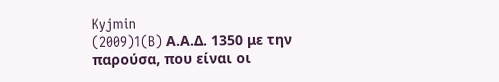Kyjmin
(2009)1(B) Α.Α.Δ. 1350 με την παρούσα, που είναι οι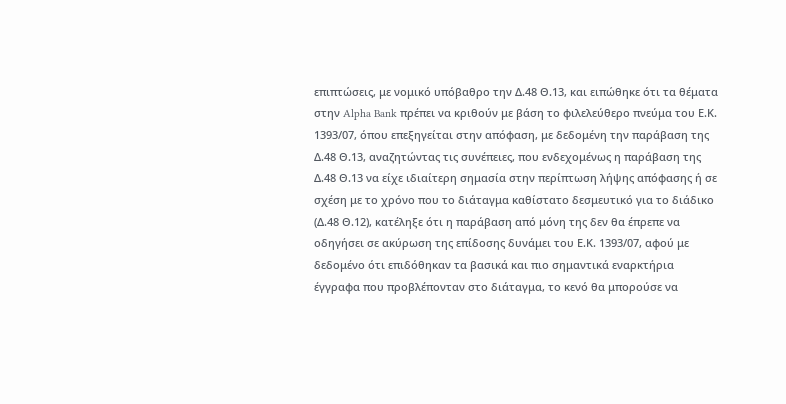επιπτώσεις, με νομικό υπόβαθρο την Δ.48 Θ.13, και ειπώθηκε ότι τα θέματα στην Alpha Bank πρέπει να κριθούν με βάση το φιλελεύθερο πνεύμα του Ε.Κ. 1393/07, όπου επεξηγείται στην απόφαση, με δεδομένη την παράβαση της Δ.48 Θ.13, αναζητώντας τις συνέπειες, που ενδεχομένως η παράβαση της Δ.48 Θ.13 να είχε ιδιαίτερη σημασία στην περίπτωση λήψης απόφασης ή σε σχέση με το χρόνο που το διάταγμα καθίστατο δεσμευτικό για το διάδικο (Δ.48 Θ.12), κατέληξε ότι η παράβαση από μόνη της δεν θα έπρεπε να οδηγήσει σε ακύρωση της επίδοσης δυνάμει του Ε.Κ. 1393/07, αφού με δεδομένο ότι επιδόθηκαν τα βασικά και πιο σημαντικά εναρκτήρια έγγραφα που προβλέπονταν στο διάταγμα, το κενό θα μπορούσε να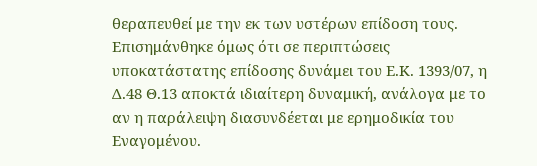θεραπευθεί με την εκ των υστέρων επίδοση τους. Επισημάνθηκε όμως ότι σε περιπτώσεις υποκατάστατης επίδοσης δυνάμει του Ε.Κ. 1393/07, η Δ.48 Θ.13 αποκτά ιδιαίτερη δυναμική, ανάλογα με το αν η παράλειψη διασυνδέεται με ερημοδικία του Εναγομένου.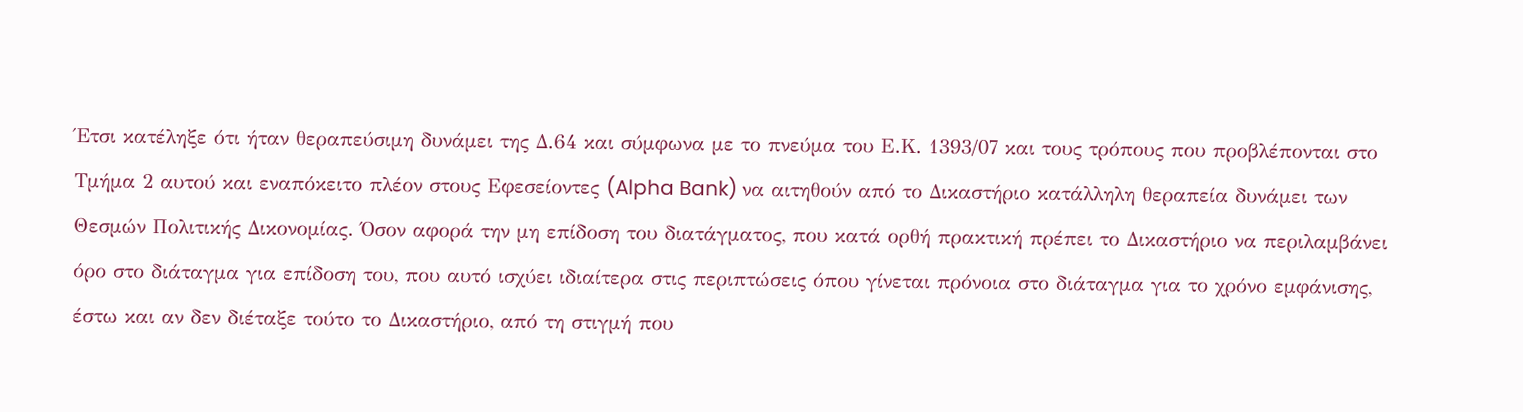Έτσι κατέληξε ότι ήταν θεραπεύσιμη δυνάμει της Δ.64 και σύμφωνα με το πνεύμα του Ε.Κ. 1393/07 και τους τρόπους που προβλέπονται στο Τμήμα 2 αυτού και εναπόκειτο πλέον στους Εφεσείοντες (Alpha Bank) να αιτηθούν από το Δικαστήριο κατάλληλη θεραπεία δυνάμει των Θεσμών Πολιτικής Δικονομίας. Όσον αφορά την μη επίδοση του διατάγματος, που κατά ορθή πρακτική πρέπει το Δικαστήριο να περιλαμβάνει όρο στο διάταγμα για επίδοση του, που αυτό ισχύει ιδιαίτερα στις περιπτώσεις όπου γίνεται πρόνοια στο διάταγμα για το χρόνο εμφάνισης, έστω και αν δεν διέταξε τούτο το Δικαστήριο, από τη στιγμή που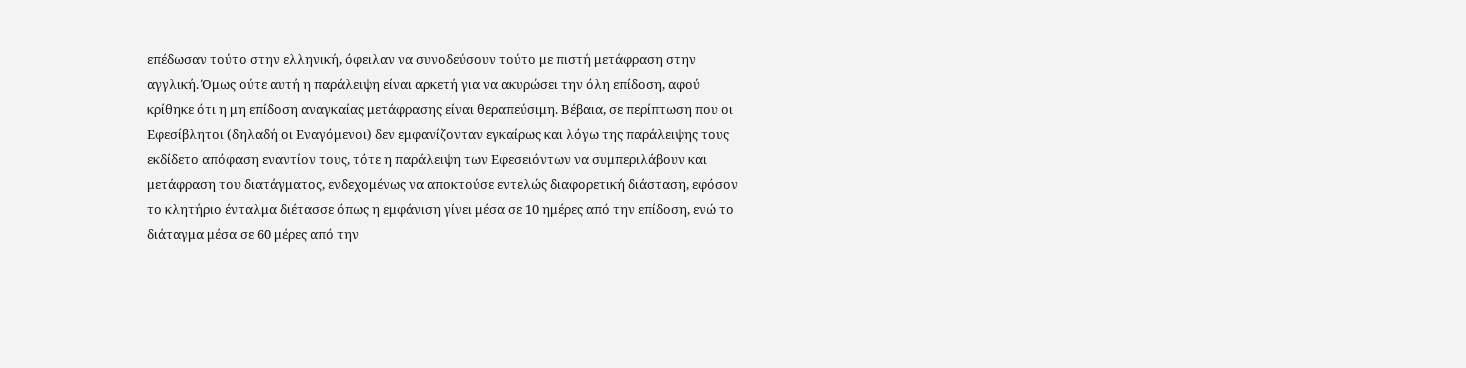επέδωσαν τούτο στην ελληνική, όφειλαν να συνοδεύσουν τούτο με πιστή μετάφραση στην αγγλική. Όμως ούτε αυτή η παράλειψη είναι αρκετή για να ακυρώσει την όλη επίδοση, αφού κρίθηκε ότι η μη επίδοση αναγκαίας μετάφρασης είναι θεραπεύσιμη. Βέβαια, σε περίπτωση που οι Εφεσίβλητοι (δηλαδή οι Εναγόμενοι) δεν εμφανίζονταν εγκαίρως και λόγω της παράλειψης τους εκδίδετο απόφαση εναντίον τους, τότε η παράλειψη των Εφεσειόντων να συμπεριλάβουν και μετάφραση του διατάγματος, ενδεχομένως να αποκτούσε εντελώς διαφορετική διάσταση, εφόσον το κλητήριο ένταλμα διέτασσε όπως η εμφάνιση γίνει μέσα σε 10 ημέρες από την επίδοση, ενώ το διάταγμα μέσα σε 60 μέρες από την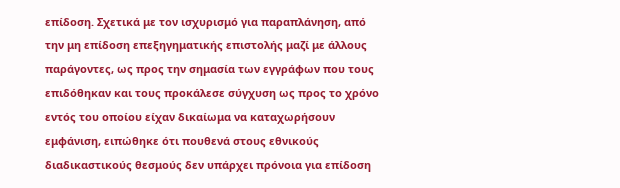επίδοση. Σχετικά με τον ισχυρισμό για παραπλάνηση, από την μη επίδοση επεξηγηματικής επιστολής μαζί με άλλους παράγοντες, ως προς την σημασία των εγγράφων που τους επιδόθηκαν και τους προκάλεσε σύγχυση ως προς το χρόνο εντός του οποίου είχαν δικαίωμα να καταχωρήσουν εμφάνιση, ειπώθηκε ότι πουθενά στους εθνικούς διαδικαστικούς θεσμούς δεν υπάρχει πρόνοια για επίδοση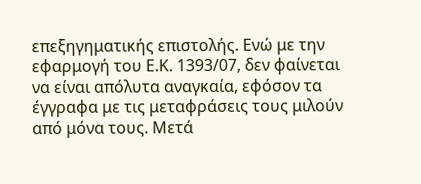επεξηγηματικής επιστολής. Ενώ με την εφαρμογή του Ε.Κ. 1393/07, δεν φαίνεται να είναι απόλυτα αναγκαία, εφόσον τα έγγραφα με τις μεταφράσεις τους μιλούν από μόνα τους. Μετά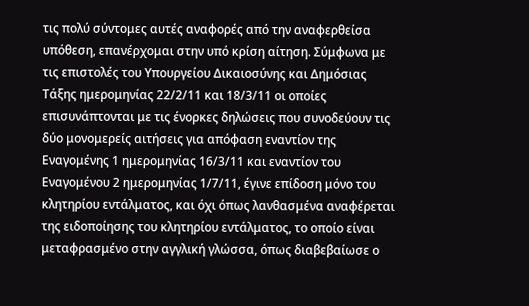τις πολύ σύντομες αυτές αναφορές από την αναφερθείσα υπόθεση, επανέρχομαι στην υπό κρίση αίτηση. Σύμφωνα με τις επιστολές του Υπουργείου Δικαιοσύνης και Δημόσιας Τάξης ημερομηνίας 22/2/11 και 18/3/11 οι οποίες επισυνάπτονται με τις ένορκες δηλώσεις που συνοδεύουν τις δύο μονομερείς αιτήσεις για απόφαση εναντίον της Εναγομένης 1 ημερομηνίας 16/3/11 και εναντίον του Εναγομένου 2 ημερομηνίας 1/7/11, έγινε επίδοση μόνο του κλητηρίου εντάλματος, και όχι όπως λανθασμένα αναφέρεται της ειδοποίησης του κλητηρίου εντάλματος, το οποίο είναι μεταφρασμένο στην αγγλική γλώσσα, όπως διαβεβαίωσε ο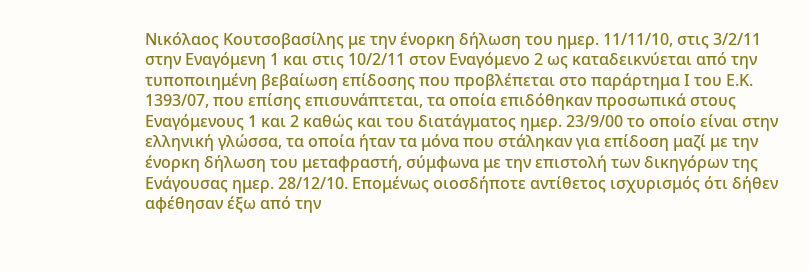Νικόλαος Κουτσοβασίλης με την ένορκη δήλωση του ημερ. 11/11/10, στις 3/2/11 στην Εναγόμενη 1 και στις 10/2/11 στον Εναγόμενο 2 ως καταδεικνύεται από την τυποποιημένη βεβαίωση επίδοσης που προβλέπεται στο παράρτημα Ι του Ε.Κ. 1393/07, που επίσης επισυνάπτεται, τα οποία επιδόθηκαν προσωπικά στους Εναγόμενους 1 και 2 καθώς και του διατάγματος ημερ. 23/9/00 το οποίο είναι στην ελληνική γλώσσα, τα οποία ήταν τα μόνα που στάληκαν για επίδοση μαζί με την ένορκη δήλωση του μεταφραστή, σύμφωνα με την επιστολή των δικηγόρων της Ενάγουσας ημερ. 28/12/10. Επομένως οιοσδήποτε αντίθετος ισχυρισμός ότι δήθεν αφέθησαν έξω από την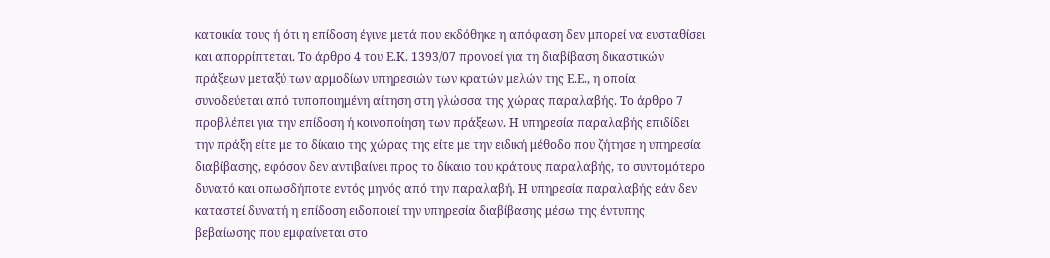κατοικία τους ή ότι η επίδοση έγινε μετά που εκδόθηκε η απόφαση δεν μπορεί να ευσταθίσει και απορρίπτεται. Το άρθρο 4 του Ε.Κ. 1393/07 προνοεί για τη διαβίβαση δικαστικών πράξεων μεταξύ των αρμοδίων υπηρεσιών των κρατών μελών της Ε.Ε., η οποία συνοδεύεται από τυποποιημένη αίτηση στη γλώσσα της χώρας παραλαβής. Το άρθρο 7 προβλέπει για την επίδοση ή κοινοποίηση των πράξεων. Η υπηρεσία παραλαβής επιδίδει την πράξη είτε με το δίκαιο της χώρας της είτε με την ειδική μέθοδο που ζήτησε η υπηρεσία διαβίβασης, εφόσον δεν αντιβαίνει προς το δίκαιο του κράτους παραλαβής, το συντομότερο δυνατό και οπωσδήποτε εντός μηνός από την παραλαβή. Η υπηρεσία παραλαβής εάν δεν καταστεί δυνατή η επίδοση ειδοποιεί την υπηρεσία διαβίβασης μέσω της έντυπης βεβαίωσης που εμφαίνεται στο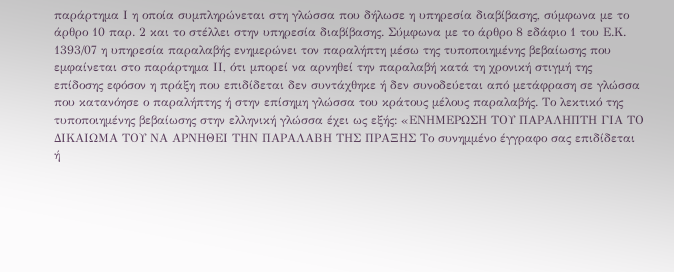παράρτημα Ι η οποία συμπληρώνεται στη γλώσσα που δήλωσε η υπηρεσία διαβίβασης, σύμφωνα με το άρθρο 10 παρ. 2 και το στέλλει στην υπηρεσία διαβίβασης. Σύμφωνα με το άρθρο 8 εδάφιο 1 του Ε.Κ. 1393/07 η υπηρεσία παραλαβής ενημερώνει τον παραλήπτη μέσω της τυποποιημένης βεβαίωσης που εμφαίνεται στο παράρτημα ΙΙ, ότι μπορεί να αρνηθεί την παραλαβή κατά τη χρονική στιγμή της επίδοσης εφόσον η πράξη που επιδίδεται δεν συντάχθηκε ή δεν συνοδεύεται από μετάφραση σε γλώσσα που κατανόησε ο παραλήπτης ή στην επίσημη γλώσσα του κράτους μέλους παραλαβής. Το λεκτικό της τυποποιημένης βεβαίωσης στην ελληνική γλώσσα έχει ως εξής: «ΕΝΗΜΕΡΩΣΗ ΤΟΥ ΠΑΡΑΛΗΠΤΗ ΓΙΑ ΤΟ ΔΙΚΑΙΩΜΑ ΤΟΥ ΝΑ ΑΡΝΗΘΕΙ ΤΗΝ ΠΑΡΑΛΑΒΗ ΤΗΣ ΠΡΑΞΗΣ Το συνημμένο έγγραφο σας επιδίδεται ή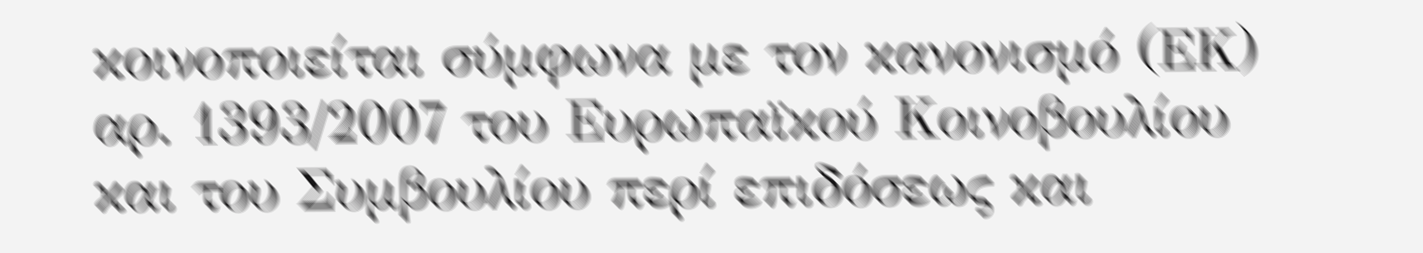κοινοποιείται σύμφωνα με τον κανονισμό (ΕΚ) αρ. 1393/2007 του Ευρωπαϊκού Κοινοβουλίου και του Συμβουλίου περί επιδόσεως και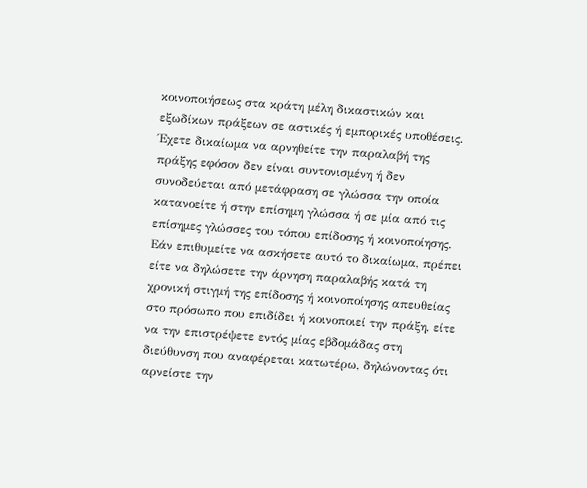κοινοποιήσεως στα κράτη μέλη δικαστικών και εξωδίκων πράξεων σε αστικές ή εμπορικές υποθέσεις. Έχετε δικαίωμα να αρνηθείτε την παραλαβή της πράξης εφόσον δεν είναι συντονισμένη ή δεν συνοδεύεται από μετάφραση σε γλώσσα την οποία κατανοείτε ή στην επίσημη γλώσσα ή σε μία από τις επίσημες γλώσσες του τόπου επίδοσης ή κοινοποίησης. Εάν επιθυμείτε να ασκήσετε αυτό το δικαίωμα, πρέπει είτε να δηλώσετε την άρνηση παραλαβής κατά τη χρονική στιγμή της επίδοσης ή κοινοποίησης απευθείας στο πρόσωπο που επιδίδει ή κοινοποιεί την πράξη, είτε να την επιστρέψετε εντός μίας εβδομάδας στη διεύθυνση που αναφέρεται κατωτέρω, δηλώνοντας ότι αρνείστε την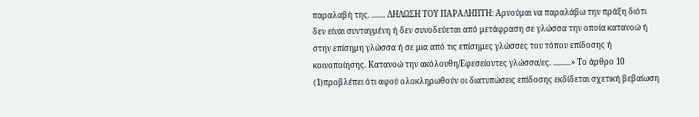παραλαβή της. ....... ΔΗΛΩΣΗ ΤΟΥ ΠΑΡΑΛΗΠΤΗ: Αρνούμαι να παραλάβω την πράξη διότι δεν είναι συνταγμένη ή δεν συνοδεύεται από μετάφραση σε γλώσσα την οποία κατανοώ ή στην επίσημη γλώσσα ή σε μια από τις επίσημες γλώσσες του τόπου επίδοσης ή κοινοποίησης. Κατανοώ την ακόλουθη/Εφεσείοντες γλώσσα/ες. .........» Το άρθρο 10
(1)προβλέπει ότι αφού ολοκληρωθούν οι διατυπώσεις επίδοσης εκδίδεται σχετική βεβαίωση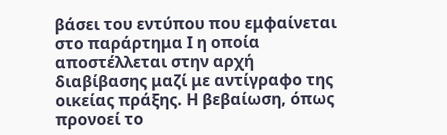βάσει του εντύπου που εμφαίνεται στο παράρτημα Ι η οποία αποστέλλεται στην αρχή διαβίβασης μαζί με αντίγραφο της οικείας πράξης. Η βεβαίωση, όπως προνοεί το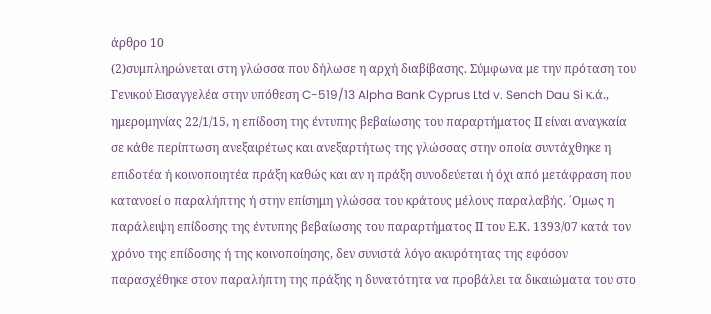άρθρο 10
(2)συμπληρώνεται στη γλώσσα που δήλωσε η αρχή διαβίβασης. Σύμφωνα με την πρόταση του Γενικού Εισαγγελέα στην υπόθεση C-519/13 Alpha Bank Cyprus Ltd v. Sench Dau Si κ.ά., ημερομηνίας 22/1/15, η επίδοση της έντυπης βεβαίωσης του παραρτήματος ΙΙ είναι αναγκαία σε κάθε περίπτωση ανεξαιρέτως και ανεξαρτήτως της γλώσσας στην οποία συντάχθηκε η επιδοτέα ή κοινοποιητέα πράξη καθώς και αν η πράξη συνοδεύεται ή όχι από μετάφραση που κατανοεί ο παραλήπτης ή στην επίσημη γλώσσα του κράτους μέλους παραλαβής. ΄Ομως η παράλειψη επίδοσης της έντυπης βεβαίωσης του παραρτήματος ΙΙ του Ε.Κ. 1393/07 κατά τον χρόνο της επίδοσης ή της κοινοποίησης, δεν συνιστά λόγο ακυρότητας της εφόσον παρασχέθηκε στον παραλήπτη της πράξης η δυνατότητα να προβάλει τα δικαιώματα του στο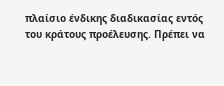πλαίσιο ένδικης διαδικασίας εντός του κράτους προέλευσης. Πρέπει να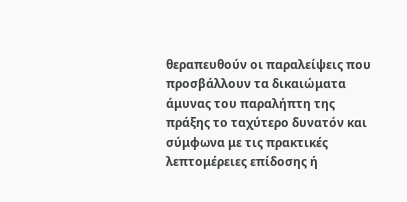θεραπευθούν οι παραλείψεις που προσβάλλουν τα δικαιώματα άμυνας του παραλήπτη της πράξης το ταχύτερο δυνατόν και σύμφωνα με τις πρακτικές λεπτομέρειες επίδοσης ή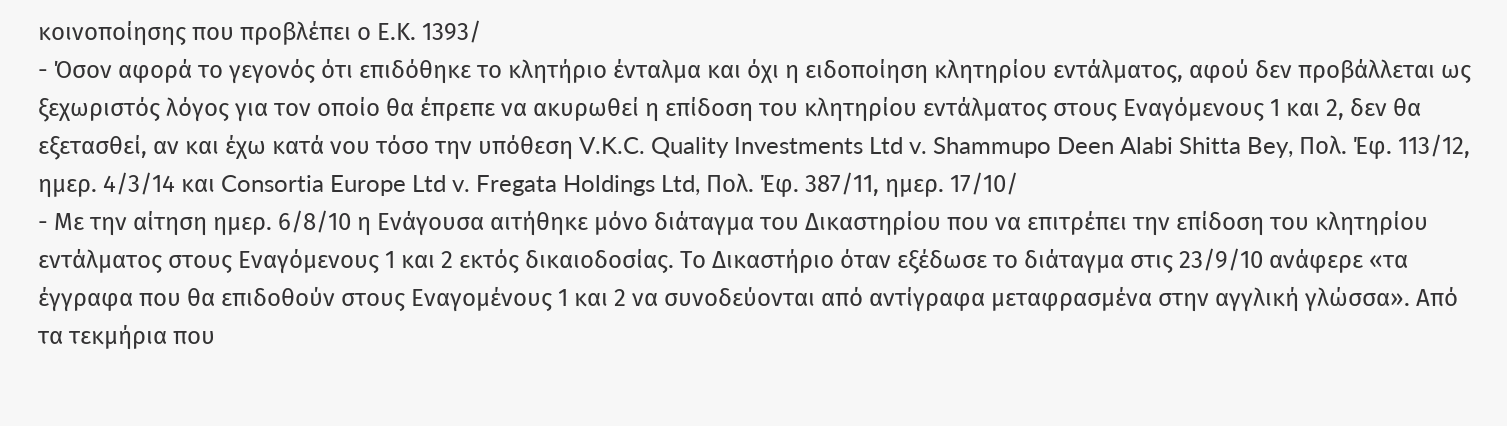κοινοποίησης που προβλέπει ο Ε.Κ. 1393/
- Όσον αφορά το γεγονός ότι επιδόθηκε το κλητήριο ένταλμα και όχι η ειδοποίηση κλητηρίου εντάλματος, αφού δεν προβάλλεται ως ξεχωριστός λόγος για τον οποίο θα έπρεπε να ακυρωθεί η επίδοση του κλητηρίου εντάλματος στους Εναγόμενους 1 και 2, δεν θα εξετασθεί, αν και έχω κατά νου τόσο την υπόθεση V.K.C. Quality Investments Ltd v. Shammupo Deen Alabi Shitta Bey, Πολ. Έφ. 113/12, ημερ. 4/3/14 και Consortia Europe Ltd v. Fregata Holdings Ltd, Πολ. Έφ. 387/11, ημερ. 17/10/
- Με την αίτηση ημερ. 6/8/10 η Ενάγουσα αιτήθηκε μόνο διάταγμα του Δικαστηρίου που να επιτρέπει την επίδοση του κλητηρίου εντάλματος στους Εναγόμενους 1 και 2 εκτός δικαιοδοσίας. Το Δικαστήριο όταν εξέδωσε το διάταγμα στις 23/9/10 ανάφερε «τα έγγραφα που θα επιδοθούν στους Εναγομένους 1 και 2 να συνοδεύονται από αντίγραφα μεταφρασμένα στην αγγλική γλώσσα». Από τα τεκμήρια που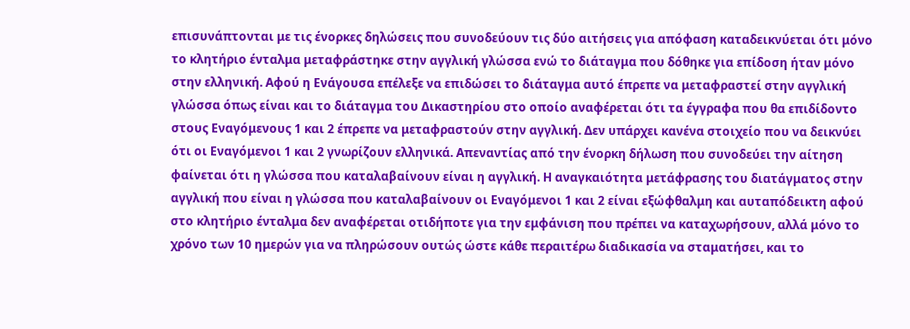επισυνάπτονται με τις ένορκες δηλώσεις που συνοδεύουν τις δύο αιτήσεις για απόφαση καταδεικνύεται ότι μόνο το κλητήριο ένταλμα μεταφράστηκε στην αγγλική γλώσσα ενώ το διάταγμα που δόθηκε για επίδοση ήταν μόνο στην ελληνική. Αφού η Ενάγουσα επέλεξε να επιδώσει το διάταγμα αυτό έπρεπε να μεταφραστεί στην αγγλική γλώσσα όπως είναι και το διάταγμα του Δικαστηρίου στο οποίο αναφέρεται ότι τα έγγραφα που θα επιδίδοντο στους Εναγόμενους 1 και 2 έπρεπε να μεταφραστούν στην αγγλική. Δεν υπάρχει κανένα στοιχείο που να δεικνύει ότι οι Εναγόμενοι 1 και 2 γνωρίζουν ελληνικά. Απεναντίας από την ένορκη δήλωση που συνοδεύει την αίτηση φαίνεται ότι η γλώσσα που καταλαβαίνουν είναι η αγγλική. Η αναγκαιότητα μετάφρασης του διατάγματος στην αγγλική που είναι η γλώσσα που καταλαβαίνουν οι Εναγόμενοι 1 και 2 είναι εξώφθαλμη και αυταπόδεικτη αφού στο κλητήριο ένταλμα δεν αναφέρεται οτιδήποτε για την εμφάνιση που πρέπει να καταχωρήσουν, αλλά μόνο το χρόνο των 10 ημερών για να πληρώσουν ουτώς ώστε κάθε περαιτέρω διαδικασία να σταματήσει, και το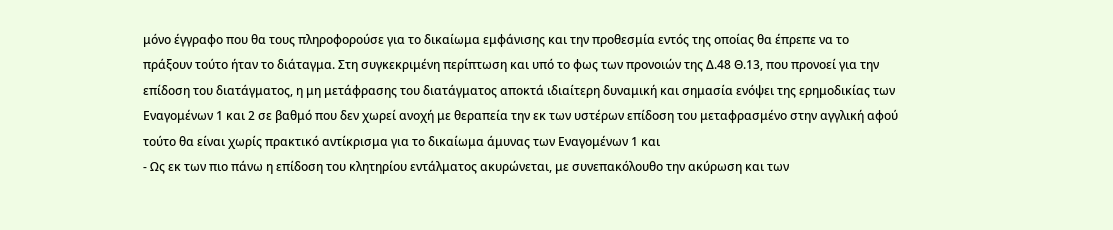μόνο έγγραφο που θα τους πληροφορούσε για το δικαίωμα εμφάνισης και την προθεσμία εντός της οποίας θα έπρεπε να το πράξουν τούτο ήταν το διάταγμα. Στη συγκεκριμένη περίπτωση και υπό το φως των προνοιών της Δ.48 Θ.13, που προνοεί για την επίδοση του διατάγματος, η μη μετάφρασης του διατάγματος αποκτά ιδιαίτερη δυναμική και σημασία ενόψει της ερημοδικίας των Εναγομένων 1 και 2 σε βαθμό που δεν χωρεί ανοχή με θεραπεία την εκ των υστέρων επίδοση του μεταφρασμένο στην αγγλική αφού τούτο θα είναι χωρίς πρακτικό αντίκρισμα για το δικαίωμα άμυνας των Εναγομένων 1 και
- Ως εκ των πιο πάνω η επίδοση του κλητηρίου εντάλματος ακυρώνεται, με συνεπακόλουθο την ακύρωση και των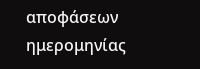αποφάσεων ημερομηνίας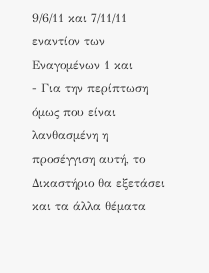9/6/11 και 7/11/11 εναντίον των Εναγομένων 1 και
- Για την περίπτωση όμως που είναι λανθασμένη η προσέγγιση αυτή, το Δικαστήριο θα εξετάσει και τα άλλα θέματα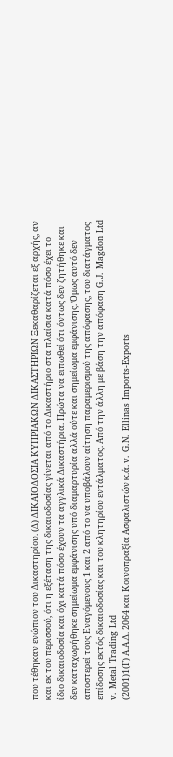που τέθηκαν ενώπιον του Δικαστηρίου. (Δ) ΔΙΚΑΙΟΔΟΣΙΑ ΚΥΠΡΙΑΚΩΝ ΔΙΚΑΣΤΗΡΙΩΝ Ξεκαθαρίζεται εξ αρχής, αν και εκ του περισσού, ότι η εξέταση της δικαιοδοσίας γίνεται από το Δικαστήριο στα πλαίσια κατά πόσο έχει το ίδιο δικαιοδοσία και όχι κατά πόσο έχουν τα αγγλικά Δικαστήρια. Πρώτα να ειπωθεί ότι όντως δεν ζητήθηκε και δεν καταχωρήθηκε σημείωμα εμφάνισης υπό διαμαρτυρία αλλά ούτε και σημείωμα εμφάνισης. Όμως αυτό δεν αποστερεί τους Εναγόμενους 1 και 2 από το να υποβάλουν αίτηση παραμερισμού της απόφασης, του διατάγματος επίδοσης εκτός δικαιοδοσίας και του κλητηρίου εντάλματος. Από την άλλη με βάση την απόφαση G.J. Magdon Ltd v. Metal Trading Ltd
(2001)1(Γ) Α.Α.Δ. 2064 και Κοινοπραξία Ασφαλιστών κ.ά. v. G.N. Ellinas Imports-Exports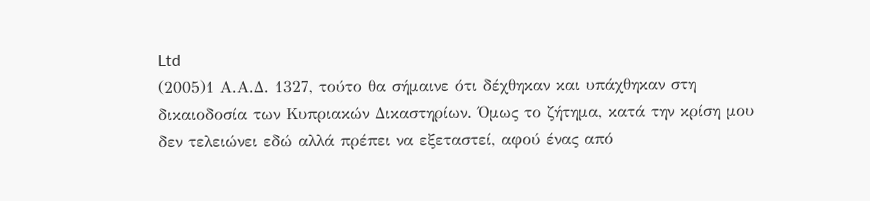Ltd
(2005)1 Α.Α.Δ. 1327, τούτο θα σήμαινε ότι δέχθηκαν και υπάχθηκαν στη δικαιοδοσία των Κυπριακών Δικαστηρίων. Όμως το ζήτημα, κατά την κρίση μου δεν τελειώνει εδώ αλλά πρέπει να εξεταστεί, αφού ένας από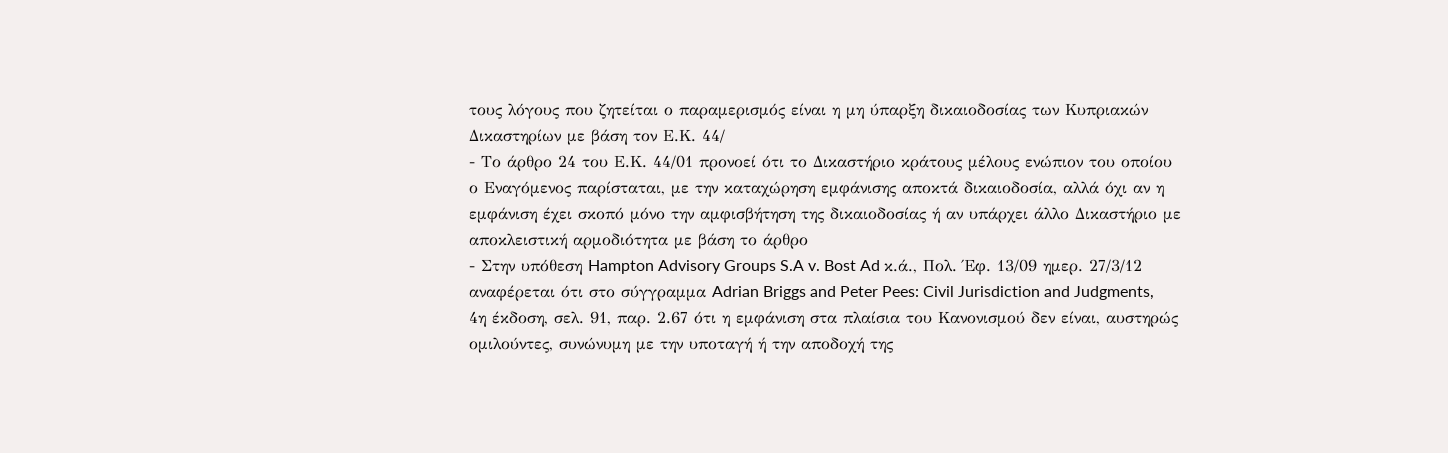τους λόγους που ζητείται ο παραμερισμός είναι η μη ύπαρξη δικαιοδοσίας των Κυπριακών Δικαστηρίων με βάση τον Ε.Κ. 44/
- Το άρθρο 24 του Ε.Κ. 44/01 προνοεί ότι το Δικαστήριο κράτους μέλους ενώπιον του οποίου ο Εναγόμενος παρίσταται, με την καταχώρηση εμφάνισης αποκτά δικαιοδοσία, αλλά όχι αν η εμφάνιση έχει σκοπό μόνο την αμφισβήτηση της δικαιοδοσίας ή αν υπάρχει άλλο Δικαστήριο με αποκλειστική αρμοδιότητα με βάση το άρθρο
- Στην υπόθεση Hampton Advisory Groups S.A v. Bost Ad κ.ά., Πολ. Έφ. 13/09 ημερ. 27/3/12 αναφέρεται ότι στο σύγγραμμα Adrian Briggs and Peter Pees: Civil Jurisdiction and Judgments, 4η έκδοση, σελ. 91, παρ. 2.67 ότι η εμφάνιση στα πλαίσια του Κανονισμού δεν είναι, αυστηρώς ομιλούντες, συνώνυμη με την υποταγή ή την αποδοχή της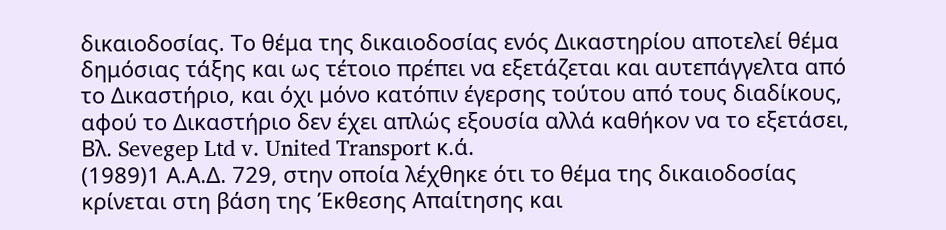δικαιοδοσίας. Το θέμα της δικαιοδοσίας ενός Δικαστηρίου αποτελεί θέμα δημόσιας τάξης και ως τέτοιο πρέπει να εξετάζεται και αυτεπάγγελτα από το Δικαστήριο, και όχι μόνο κατόπιν έγερσης τούτου από τους διαδίκους, αφού το Δικαστήριο δεν έχει απλώς εξουσία αλλά καθήκον να το εξετάσει, Βλ. Sevegep Ltd v. United Transport κ.ά.
(1989)1 Α.Α.Δ. 729, στην οποία λέχθηκε ότι το θέμα της δικαιοδοσίας κρίνεται στη βάση της Έκθεσης Απαίτησης και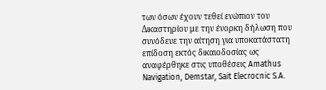των όσων έχουν τεθεί ενώπιον του Δικαστηρίου με την ένορκη δήλωση που συνόδευε την αίτηση για υποκατάστατη επίδοση εκτός δικαιοδοσίας ως αναφέρθηκε στις υποθέσεις Amathus Navigation, Demstar, Sait Elecrocnic S.A.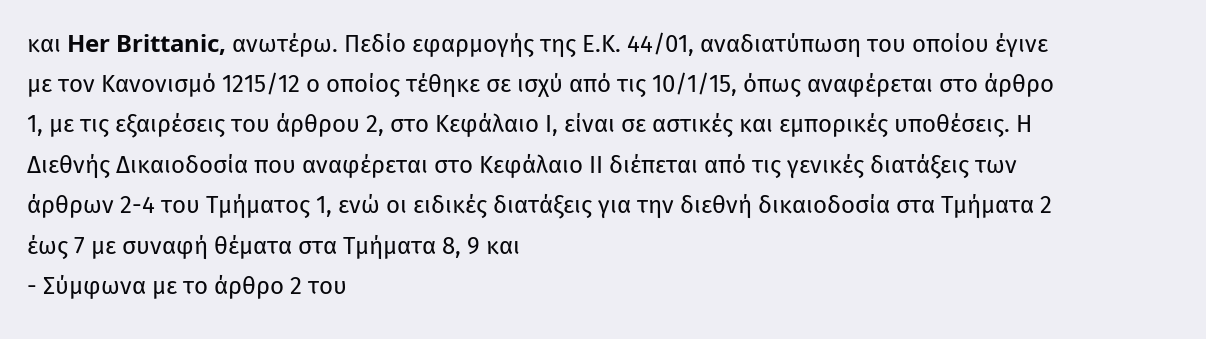και Her Brittanic, ανωτέρω. Πεδίο εφαρμογής της Ε.Κ. 44/01, αναδιατύπωση του οποίου έγινε με τον Κανονισμό 1215/12 ο οποίος τέθηκε σε ισχύ από τις 10/1/15, όπως αναφέρεται στο άρθρο 1, με τις εξαιρέσεις του άρθρου 2, στο Κεφάλαιο Ι, είναι σε αστικές και εμπορικές υποθέσεις. Η Διεθνής Δικαιοδοσία που αναφέρεται στο Κεφάλαιο ΙΙ διέπεται από τις γενικές διατάξεις των άρθρων 2-4 του Τμήματος 1, ενώ οι ειδικές διατάξεις για την διεθνή δικαιοδοσία στα Τμήματα 2 έως 7 με συναφή θέματα στα Τμήματα 8, 9 και
- Σύμφωνα με το άρθρο 2 του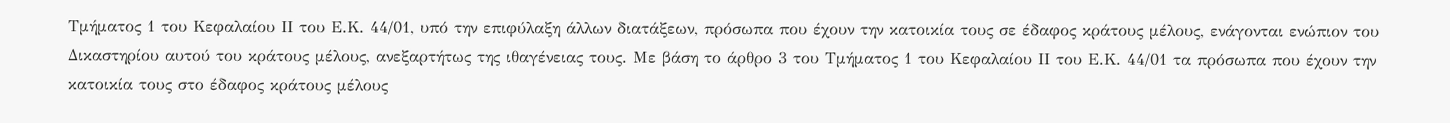Τμήματος 1 του Κεφαλαίου ΙΙ του Ε.Κ. 44/01, υπό την επιφύλαξη άλλων διατάξεων, πρόσωπα που έχουν την κατοικία τους σε έδαφος κράτους μέλους, ενάγονται ενώπιον του Δικαστηρίου αυτού του κράτους μέλους, ανεξαρτήτως της ιθαγένειας τους. Με βάση το άρθρο 3 του Τμήματος 1 του Κεφαλαίου ΙΙ του Ε.Κ. 44/01 τα πρόσωπα που έχουν την κατοικία τους στο έδαφος κράτους μέλους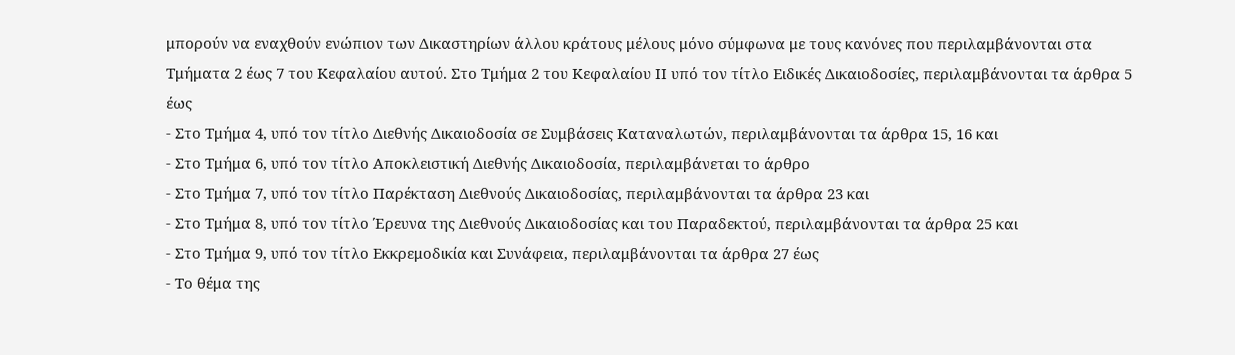μπορούν να εναχθούν ενώπιον των Δικαστηρίων άλλου κράτους μέλους μόνο σύμφωνα με τους κανόνες που περιλαμβάνονται στα Τμήματα 2 έως 7 του Κεφαλαίου αυτού. Στο Τμήμα 2 του Κεφαλαίου ΙΙ υπό τον τίτλο Ειδικές Δικαιοδοσίες, περιλαμβάνονται τα άρθρα 5 έως
- Στο Τμήμα 4, υπό τον τίτλο Διεθνής Δικαιοδοσία σε Συμβάσεις Καταναλωτών, περιλαμβάνονται τα άρθρα 15, 16 και
- Στο Τμήμα 6, υπό τον τίτλο Αποκλειστική Διεθνής Δικαιοδοσία, περιλαμβάνεται το άρθρο
- Στο Τμήμα 7, υπό τον τίτλο Παρέκταση Διεθνούς Δικαιοδοσίας, περιλαμβάνονται τα άρθρα 23 και
- Στο Τμήμα 8, υπό τον τίτλο Έρευνα της Διεθνούς Δικαιοδοσίας και του Παραδεκτού, περιλαμβάνονται τα άρθρα 25 και
- Στο Τμήμα 9, υπό τον τίτλο Εκκρεμοδικία και Συνάφεια, περιλαμβάνονται τα άρθρα 27 έως
- Το θέμα της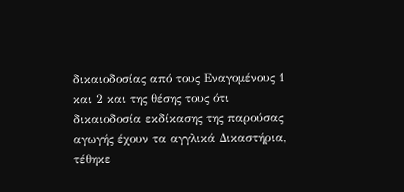δικαιοδοσίας από τους Εναγομένους 1 και 2 και της θέσης τους ότι δικαιοδοσία εκδίκασης της παρούσας αγωγής έχουν τα αγγλικά Δικαστήρια, τέθηκε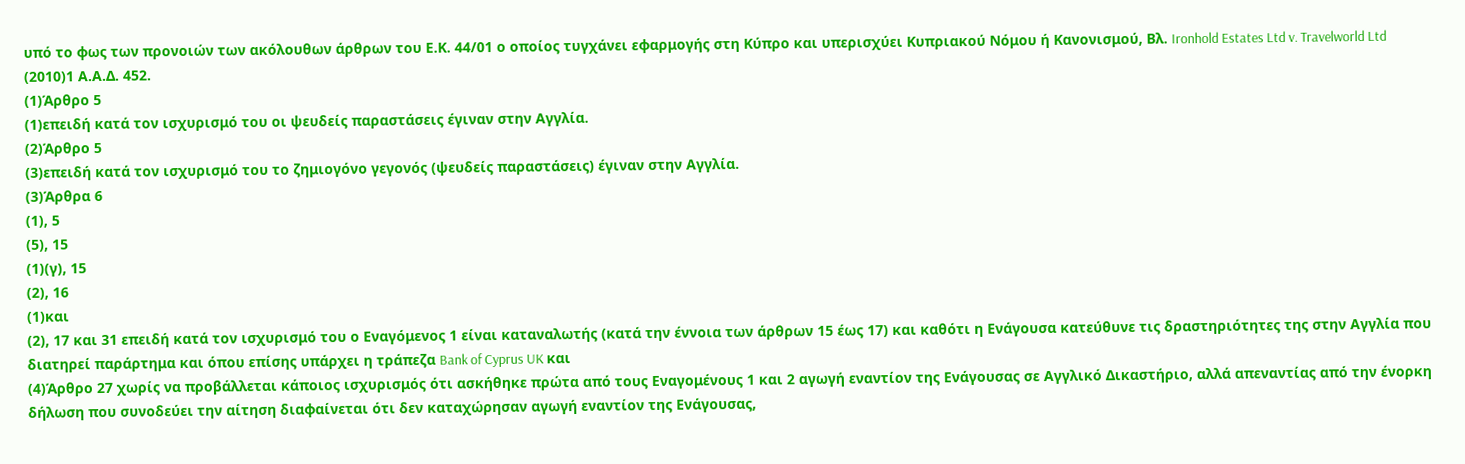υπό το φως των προνοιών των ακόλουθων άρθρων του Ε.Κ. 44/01 ο οποίος τυγχάνει εφαρμογής στη Κύπρο και υπερισχύει Κυπριακού Νόμου ή Κανονισμού, Βλ. Ironhold Estates Ltd v. Travelworld Ltd
(2010)1 Α.Α.Δ. 452.
(1)Άρθρο 5
(1)επειδή κατά τον ισχυρισμό του οι ψευδείς παραστάσεις έγιναν στην Αγγλία.
(2)Άρθρο 5
(3)επειδή κατά τον ισχυρισμό του το ζημιογόνο γεγονός (ψευδείς παραστάσεις) έγιναν στην Αγγλία.
(3)Άρθρα 6
(1), 5
(5), 15
(1)(γ), 15
(2), 16
(1)και
(2), 17 και 31 επειδή κατά τον ισχυρισμό του ο Εναγόμενος 1 είναι καταναλωτής (κατά την έννοια των άρθρων 15 έως 17) και καθότι η Ενάγουσα κατεύθυνε τις δραστηριότητες της στην Αγγλία που διατηρεί παράρτημα και όπου επίσης υπάρχει η τράπεζα Bank of Cyprus UK και
(4)Άρθρο 27 χωρίς να προβάλλεται κάποιος ισχυρισμός ότι ασκήθηκε πρώτα από τους Εναγομένους 1 και 2 αγωγή εναντίον της Ενάγουσας σε Αγγλικό Δικαστήριο, αλλά απεναντίας από την ένορκη δήλωση που συνοδεύει την αίτηση διαφαίνεται ότι δεν καταχώρησαν αγωγή εναντίον της Ενάγουσας,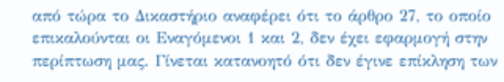από τώρα το Δικαστήριο αναφέρει ότι το άρθρο 27, το οποίο επικαλούνται οι Εναγόμενοι 1 και 2, δεν έχει εφαρμογή στην περίπτωση μας. Γίνεται κατανοητό ότι δεν έγινε επίκληση των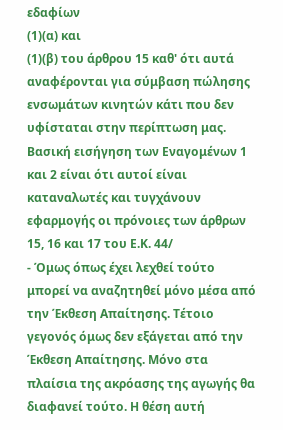εδαφίων
(1)(α) και
(1)(β) του άρθρου 15 καθ' ότι αυτά αναφέρονται για σύμβαση πώλησης ενσωμάτων κινητών κάτι που δεν υφίσταται στην περίπτωση μας. Βασική εισήγηση των Εναγομένων 1 και 2 είναι ότι αυτοί είναι καταναλωτές και τυγχάνουν εφαρμογής οι πρόνοιες των άρθρων 15, 16 και 17 του Ε.Κ. 44/
- Όμως όπως έχει λεχθεί τούτο μπορεί να αναζητηθεί μόνο μέσα από την Έκθεση Απαίτησης. Τέτοιο γεγονός όμως δεν εξάγεται από την Έκθεση Απαίτησης. Μόνο στα πλαίσια της ακρόασης της αγωγής θα διαφανεί τούτο. Η θέση αυτή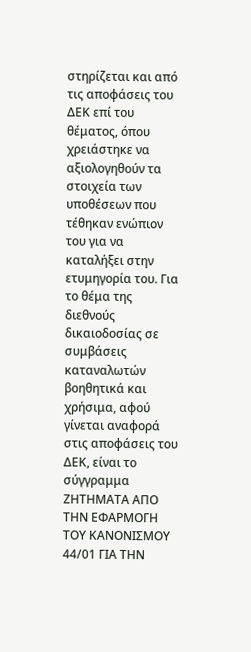στηρίζεται και από τις αποφάσεις του ΔΕΚ επί του θέματος, όπου χρειάστηκε να αξιολογηθούν τα στοιχεία των υποθέσεων που τέθηκαν ενώπιον του για να καταλήξει στην ετυμηγορία του. Για το θέμα της διεθνούς δικαιοδοσίας σε συμβάσεις καταναλωτών βοηθητικά και χρήσιμα, αφού γίνεται αναφορά στις αποφάσεις του ΔΕΚ, είναι το σύγγραμμα ΖΗΤΗΜΑΤΑ ΑΠΟ ΤΗΝ ΕΦΑΡΜΟΓΗ ΤΟΥ ΚΑΝΟΝΙΣΜΟΥ 44/01 ΓΙΑ ΤΗΝ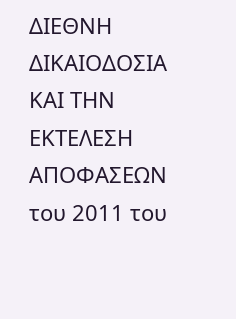ΔΙΕΘΝΗ ΔΙΚΑΙΟΔΟΣΙΑ ΚΑΙ ΤΗΝ ΕΚΤΕΛΕΣΗ ΑΠΟΦΑΣΕΩΝ του 2011 του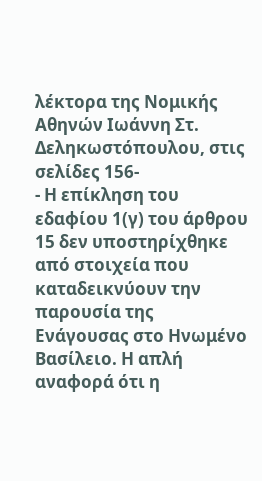λέκτορα της Νομικής Αθηνών Ιωάννη Στ. Δεληκωστόπουλου, στις σελίδες 156-
- Η επίκληση του εδαφίου 1(γ) του άρθρου 15 δεν υποστηρίχθηκε από στοιχεία που καταδεικνύουν την παρουσία της Ενάγουσας στο Ηνωμένο Βασίλειο. Η απλή αναφορά ότι η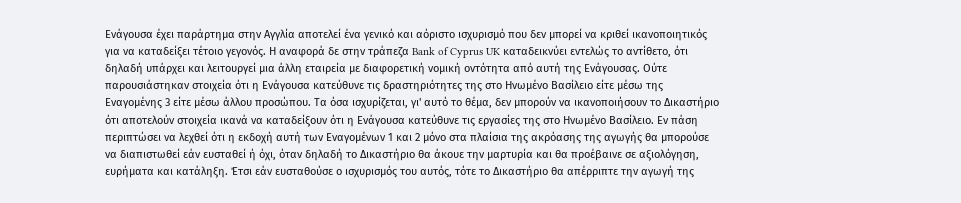Ενάγουσα έχει παράρτημα στην Αγγλία αποτελεί ένα γενικό και αόριστο ισχυρισμό που δεν μπορεί να κριθεί ικανοποιητικός για να καταδείξει τέτοιο γεγονός. Η αναφορά δε στην τράπεζα Bank of Cyprus UK καταδεικνύει εντελώς το αντίθετο, ότι δηλαδή υπάρχει και λειτουργεί μια άλλη εταιρεία με διαφορετική νομική οντότητα από αυτή της Ενάγουσας. Ούτε παρουσιάστηκαν στοιχεία ότι η Ενάγουσα κατεύθυνε τις δραστηριότητες της στο Ηνωμένο Βασίλειο είτε μέσω της Εναγομένης 3 είτε μέσω άλλου προσώπου. Τα όσα ισχυρίζεται, γι' αυτό το θέμα, δεν μπορούν να ικανοποιήσουν το Δικαστήριο ότι αποτελούν στοιχεία ικανά να καταδείξουν ότι η Ενάγουσα κατεύθυνε τις εργασίες της στο Ηνωμένο Βασίλειο. Εν πάση περιπτώσει να λεχθεί ότι η εκδοχή αυτή των Εναγομένων 1 και 2 μόνο στα πλαίσια της ακρόασης της αγωγής θα μπορούσε να διαπιστωθεί εάν ευσταθεί ή όχι, όταν δηλαδή το Δικαστήριο θα άκουε την μαρτυρία και θα προέβαινε σε αξιολόγηση, ευρήματα και κατάληξη. Έτσι εάν ευσταθούσε ο ισχυρισμός του αυτός, τότε το Δικαστήριο θα απέρριπτε την αγωγή της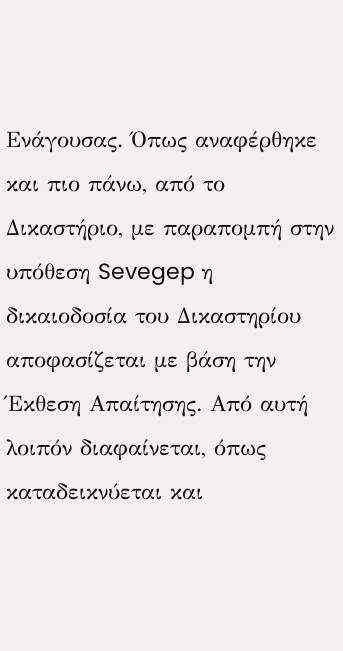Ενάγουσας. Όπως αναφέρθηκε και πιο πάνω, από το Δικαστήριο, με παραπομπή στην υπόθεση Sevegep η δικαιοδοσία του Δικαστηρίου αποφασίζεται με βάση την Έκθεση Απαίτησης. Από αυτή λοιπόν διαφαίνεται, όπως καταδεικνύεται και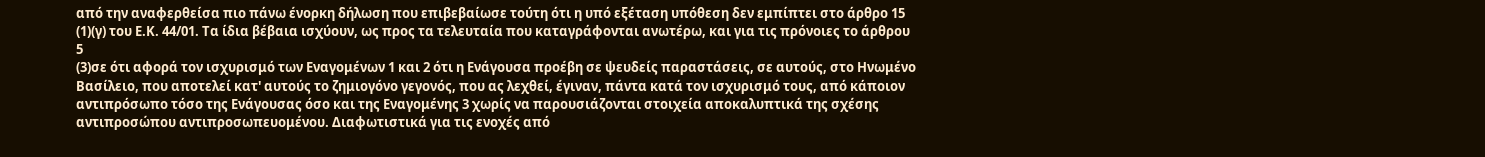από την αναφερθείσα πιο πάνω ένορκη δήλωση που επιβεβαίωσε τούτη ότι η υπό εξέταση υπόθεση δεν εμπίπτει στο άρθρο 15
(1)(γ) του Ε.Κ. 44/01. Τα ίδια βέβαια ισχύουν, ως προς τα τελευταία που καταγράφονται ανωτέρω, και για τις πρόνοιες το άρθρου 5
(3)σε ότι αφορά τον ισχυρισμό των Εναγομένων 1 και 2 ότι η Ενάγουσα προέβη σε ψευδείς παραστάσεις, σε αυτούς, στο Ηνωμένο Βασίλειο, που αποτελεί κατ' αυτούς το ζημιογόνο γεγονός, που ας λεχθεί, έγιναν, πάντα κατά τον ισχυρισμό τους, από κάποιον αντιπρόσωπο τόσο της Ενάγουσας όσο και της Εναγομένης 3 χωρίς να παρουσιάζονται στοιχεία αποκαλυπτικά της σχέσης αντιπροσώπου αντιπροσωπευομένου. Διαφωτιστικά για τις ενοχές από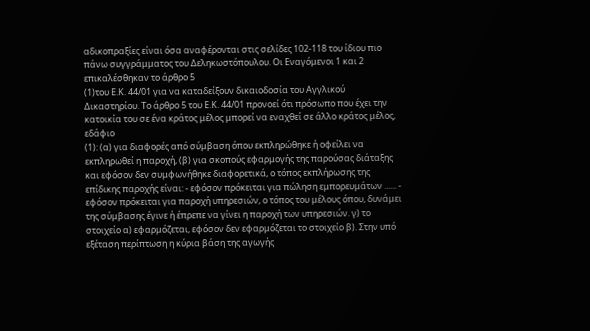αδικοπραξίες είναι όσα αναφέρονται στις σελίδες 102-118 του ίδιου πιο πάνω συγγράμματος του Δεληκωστόπουλου. Οι Εναγόμενοι 1 και 2 επικαλέσθηκαν το άρθρο 5
(1)του Ε.Κ. 44/01 για να καταδείξουν δικαιοδοσία του Αγγλικού Δικαστηρίου. Το άρθρο 5 του Ε.Κ. 44/01 προνοεί ότι πρόσωπο που έχει την κατοικία του σε ένα κράτος μέλος μπορεί να εναχθεί σε άλλο κράτος μέλος, εδάφιο
(1): (α) για διαφορές από σύμβαση όπου εκπληρώθηκε ή οφείλει να εκπληρωθεί η παροχή, (β) για σκοπούς εφαρμογής της παρούσας διάταξης και εφόσον δεν συμφωνήθηκε διαφορετικά, ο τόπος εκπλήρωσης της επίδικης παροχής είναι: - εφόσον πρόκειται για πώληση εμπορευμάτων ...... - εφόσον πρόκειται για παροχή υπηρεσιών, ο τόπος του μέλους όπου, δυνάμει της σύμβασης έγινε ή έπρεπε να γίνει η παροχή των υπηρεσιών. γ) το στοιχείο α) εφαρμόζεται, εφόσον δεν εφαρμόζεται το στοιχείο β). Στην υπό εξέταση περίπτωση η κύρια βάση της αγωγής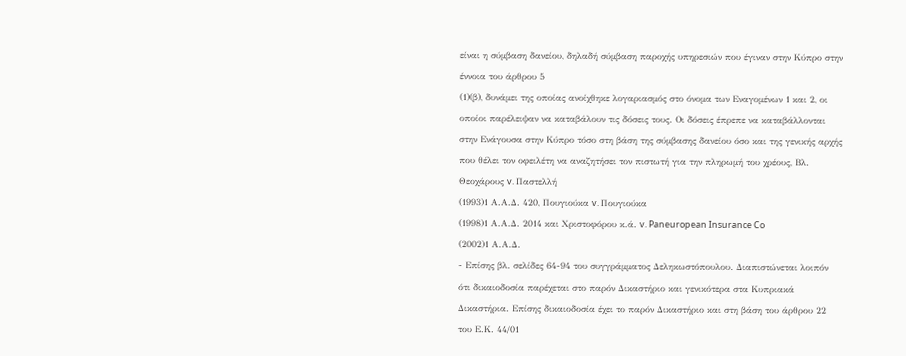είναι η σύμβαση δανείου, δηλαδή σύμβαση παροχής υπηρεσιών που έγιναν στην Κύπρο στην έννοια του άρθρου 5
(1)(β), δυνάμει της οποίας ανοίχθηκε λογαριασμός στο όνομα των Εναγομένων 1 και 2, οι οποίοι παρέλειψαν να καταβάλουν τις δόσεις τους. Οι δόσεις έπρεπε να καταβάλλονται στην Ενάγουσα στην Κύπρο τόσο στη βάση της σύμβασης δανείου όσο και της γενικής αρχής που θέλει τον οφειλέτη να αναζητήσει τον πιστωτή για την πληρωμή του χρέους, Βλ. Θεοχάρους v. Παστελλή
(1993)1 Α.Α.Δ. 420, Πουγιούκα v. Πουγιούκα
(1998)1 Α.Α.Δ. 2014 και Χριστοφόρου κ.ά. v. Paneuropean Insurance Co
(2002)1 Α.Α.Δ.
- Επίσης βλ. σελίδες 64-94 του συγγράμματος Δεληκωστόπουλου. Διαπιστώνεται λοιπόν ότι δικαιοδοσία παρέχεται στο παρόν Δικαστήριο και γενικότερα στα Κυπριακά Δικαστήρια. Επίσης δικαιοδοσία έχει το παρόν Δικαστήριο και στη βάση του άρθρου 22 του Ε.Κ. 44/01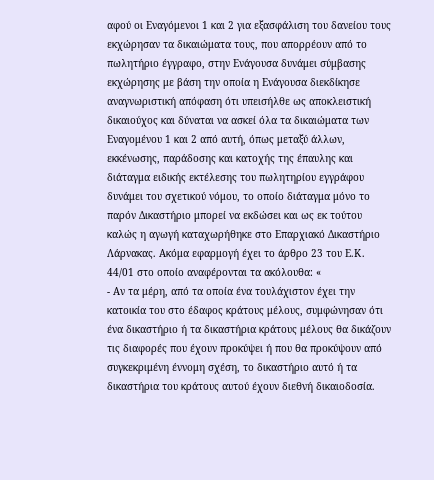αφού οι Εναγόμενοι 1 και 2 για εξασφάλιση του δανείου τους εκχώρησαν τα δικαιώματα τους, που απορρέουν από το πωλητήριο έγγραφο, στην Ενάγουσα δυνάμει σύμβασης εκχώρησης με βάση την οποία η Ενάγουσα διεκδίκησε αναγνωριστική απόφαση ότι υπεισήλθε ως αποκλειστική δικαιούχος και δύναται να ασκεί όλα τα δικαιώματα των Εναγομένου 1 και 2 από αυτή, όπως μεταξύ άλλων, εκκένωσης, παράδοσης και κατοχής της έπαυλης και διάταγμα ειδικής εκτέλεσης του πωλητηρίου εγγράφου δυνάμει του σχετικού νόμου, το οποίο διάταγμα μόνο το παρόν Δικαστήριο μπορεί να εκδώσει και ως εκ τούτου καλώς η αγωγή καταχωρήθηκε στο Επαρχιακό Δικαστήριο Λάρνακας. Ακόμα εφαρμογή έχει το άρθρο 23 του Ε.Κ. 44/01 στο οποίο αναφέρονται τα ακόλουθα: «
- Αν τα μέρη, από τα οποία ένα τουλάχιστον έχει την κατοικία του στο έδαφος κράτους μέλους, συμφώνησαν ότι ένα δικαστήριο ή τα δικαστήρια κράτους μέλους θα δικάζουν τις διαφορές που έχουν προκύψει ή που θα προκύψουν από συγκεκριμένη έννομη σχέση, το δικαστήριο αυτό ή τα δικαστήρια του κράτους αυτού έχουν διεθνή δικαιοδοσία.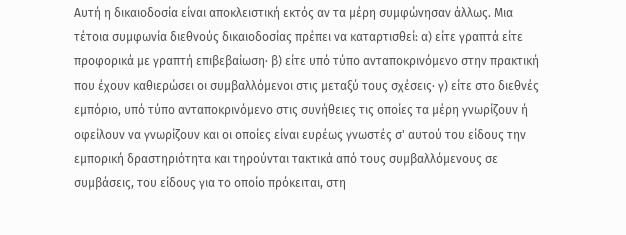Αυτή η δικαιοδοσία είναι αποκλειστική εκτός αν τα μέρη συμφώνησαν άλλως. Μια τέτοια συμφωνία διεθνούς δικαιοδοσίας πρέπει να καταρτισθεί: α) είτε γραπτά είτε προφορικά με γραπτή επιβεβαίωση· β) είτε υπό τύπο ανταποκρινόμενο στην πρακτική που έχουν καθιερώσει οι συμβαλλόμενοι στις μεταξύ τους σχέσεις· γ) είτε στο διεθνές εμπόριο, υπό τύπο ανταποκρινόμενο στις συνήθειες τις οποίες τα μέρη γνωρίζουν ή οφείλουν να γνωρίζουν και οι οποίες είναι ευρέως γνωστές σ' αυτού του είδους την εμπορική δραστηριότητα και τηρούνται τακτικά από τους συμβαλλόμενους σε συμβάσεις, του είδους για το οποίο πρόκειται, στη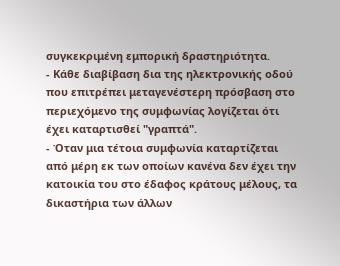συγκεκριμένη εμπορική δραστηριότητα.
- Κάθε διαβίβαση δια της ηλεκτρονικής οδού που επιτρέπει μεταγενέστερη πρόσβαση στο περιεχόμενο της συμφωνίας λογίζεται ότι έχει καταρτισθεί "γραπτά".
- Όταν μια τέτοια συμφωνία καταρτίζεται από μέρη εκ των οποίων κανένα δεν έχει την κατοικία του στο έδαφος κράτους μέλους, τα δικαστήρια των άλλων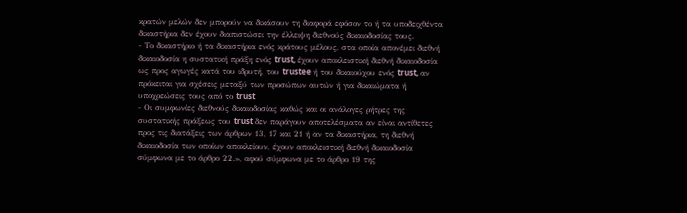κρατών μελών δεν μπορούν να δικάσουν τη διαφορά εφόσον το ή τα υποδειχθέντα δικαστήρια δεν έχουν διαπιστώσει την έλλειψη διεθνούς δικαιοδοσίας τους.
- Το δικαστήριο ή τα δικαστήρια ενός κράτους μέλους, στα οποία απονέμει διεθνή δικαιοδοσία η συστατική πράξη ενός trust, έχουν αποκλειστική διεθνή δικαιοδοσία ως προς αγωγές κατά του ιδρυτή, του trustee ή του δικαιούχου ενός trust, αν πρόκειται για σχέσεις μεταξύ των προσώπων αυτών ή για δικαιώματα ή υποχρεώσεις τους από το trust
- Οι συμφωνίες διεθνούς δικαιοδοσίας καθώς και οι ανάλογες ρήτρες της συστατικής πράξεως του trust δεν παράγουν αποτελέσματα αν είναι αντίθετες προς τις διατάξεις των άρθρων 13, 17 και 21 ή αν τα δικαστήρια, τη διεθνή δικαιοδοσία των οποίων αποκλείουν, έχουν αποκλειστική διεθνή δικαιοδοσία σύμφωνα με το άρθρο 22.», αφού σύμφωνα με το άρθρο 19 της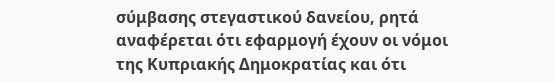σύμβασης στεγαστικού δανείου, ρητά αναφέρεται ότι εφαρμογή έχουν οι νόμοι της Κυπριακής Δημοκρατίας και ότι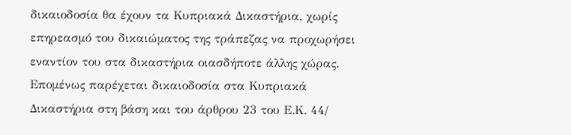δικαιοδοσία θα έχουν τα Κυπριακά Δικαστήρια, χωρίς επηρεασμό του δικαιώματος της τράπεζας να προχωρήσει εναντίον του στα δικαστήρια οιασδήποτε άλλης χώρας. Επομένως παρέχεται δικαιοδοσία στα Κυπριακά Δικαστήρια στη βάση και του άρθρου 23 του Ε.Κ. 44/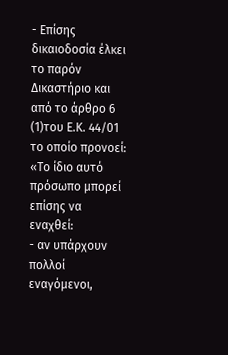- Επίσης δικαιοδοσία έλκει το παρόν Δικαστήριο και από το άρθρο 6
(1)του Ε.Κ. 44/01 το οποίο προνοεί: «Το ίδιο αυτό πρόσωπο μπορεί επίσης να εναχθεί:
- αν υπάρχουν πολλοί εναγόμενοι,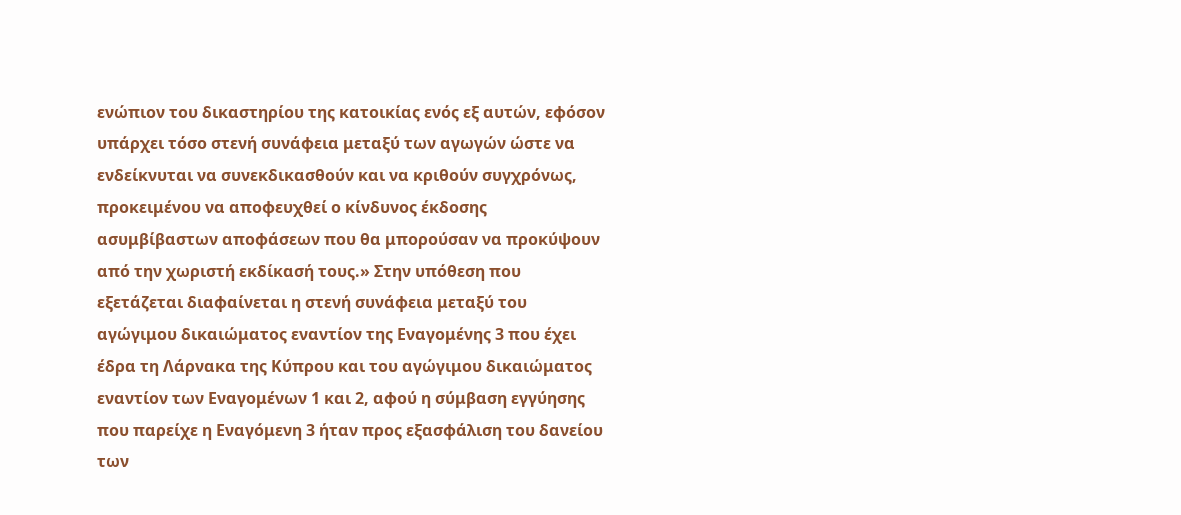ενώπιον του δικαστηρίου της κατοικίας ενός εξ αυτών, εφόσον υπάρχει τόσο στενή συνάφεια μεταξύ των αγωγών ώστε να ενδείκνυται να συνεκδικασθούν και να κριθούν συγχρόνως, προκειμένου να αποφευχθεί ο κίνδυνος έκδοσης ασυμβίβαστων αποφάσεων που θα μπορούσαν να προκύψουν από την χωριστή εκδίκασή τους.» Στην υπόθεση που εξετάζεται διαφαίνεται η στενή συνάφεια μεταξύ του αγώγιμου δικαιώματος εναντίον της Εναγομένης 3 που έχει έδρα τη Λάρνακα της Κύπρου και του αγώγιμου δικαιώματος εναντίον των Εναγομένων 1 και 2, αφού η σύμβαση εγγύησης που παρείχε η Εναγόμενη 3 ήταν προς εξασφάλιση του δανείου των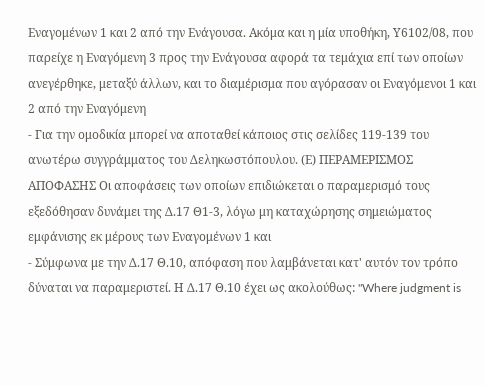Εναγομένων 1 και 2 από την Ενάγουσα. Ακόμα και η μία υποθήκη, Υ6102/08, που παρείχε η Εναγόμενη 3 προς την Ενάγουσα αφορά τα τεμάχια επί των οποίων ανεγέρθηκε, μεταξύ άλλων, και το διαμέρισμα που αγόρασαν οι Εναγόμενοι 1 και 2 από την Εναγόμενη
- Για την ομοδικία μπορεί να αποταθεί κάποιος στις σελίδες 119-139 του ανωτέρω συγγράμματος του Δεληκωστόπουλου. (Ε) ΠΕΡΑΜΕΡΙΣΜΟΣ ΑΠΟΦΑΣΗΣ Οι αποφάσεις των οποίων επιδιώκεται ο παραμερισμό τους εξεδόθησαν δυνάμει της Δ.17 Θ1-3, λόγω μη καταχώρησης σημειώματος εμφάνισης εκ μέρους των Εναγομένων 1 και
- Σύμφωνα με την Δ.17 Θ.10, απόφαση που λαμβάνεται κατ' αυτόν τον τρόπο δύναται να παραμεριστεί. Η Δ.17 Θ.10 έχει ως ακολούθως: "Where judgment is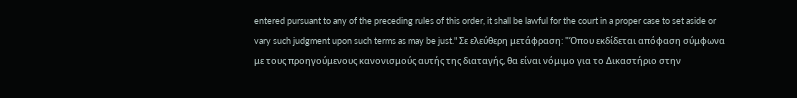entered pursuant to any of the preceding rules of this order, it shall be lawful for the court in a proper case to set aside or vary such judgment upon such terms as may be just." Σε ελεύθερη μετάφραση: "Όπου εκδίδεται απόφαση σύμφωνα με τους προηγούμενους κανονισμούς αυτής της διαταγής, θα είναι νόμιμο για το Δικαστήριο στην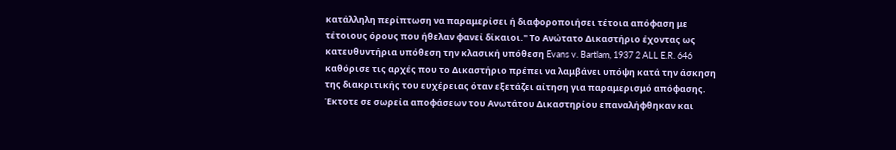κατάλληλη περίπτωση να παραμερίσει ή διαφοροποιήσει τέτοια απόφαση με τέτοιους όρους που ήθελαν φανεί δίκαιοι." Το Ανώτατο Δικαστήριο έχοντας ως κατευθυντήρια υπόθεση την κλασική υπόθεση Evans v. Bartlam, 1937 2 ALL E.R. 646 καθόρισε τις αρχές που το Δικαστήριο πρέπει να λαμβάνει υπόψη κατά την άσκηση της διακριτικής του ευχέρειας όταν εξετάζει αίτηση για παραμερισμό απόφασης. Έκτοτε σε σωρεία αποφάσεων του Ανωτάτου Δικαστηρίου επαναλήφθηκαν και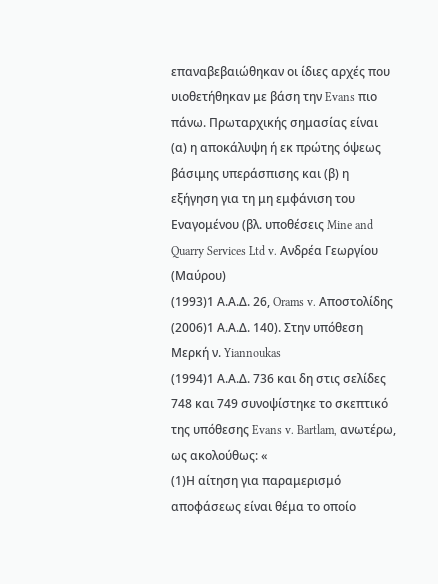επαναβεβαιώθηκαν οι ίδιες αρχές που υιοθετήθηκαν με βάση την Evans πιο πάνω. Πρωταρχικής σημασίας είναι (α) η αποκάλυψη ή εκ πρώτης όψεως βάσιμης υπεράσπισης και (β) η εξήγηση για τη μη εμφάνιση του Εναγομένου (βλ. υποθέσεις Mine and Quarry Services Ltd v. Ανδρέα Γεωργίου (Μαύρου)
(1993)1 Α.Α.Δ. 26, Orams v. Αποστολίδης
(2006)1 Α.Α.Δ. 140). Στην υπόθεση Μερκή ν. Yiannoukas
(1994)1 Α.Α.Δ. 736 και δη στις σελίδες 748 και 749 συνοψίστηκε το σκεπτικό της υπόθεσης Evans v. Bartlam, ανωτέρω, ως ακολούθως: «
(1)Η αίτηση για παραμερισμό αποφάσεως είναι θέμα το οποίο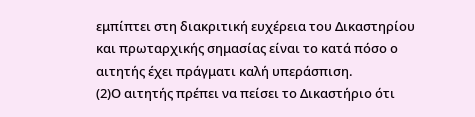εμπίπτει στη διακριτική ευχέρεια του Δικαστηρίου και πρωταρχικής σημασίας είναι το κατά πόσο ο αιτητής έχει πράγματι καλή υπεράσπιση.
(2)Ο αιτητής πρέπει να πείσει το Δικαστήριο ότι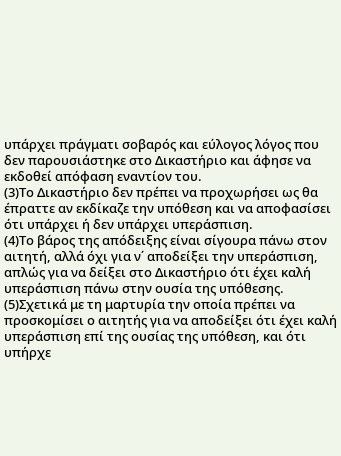υπάρχει πράγματι σοβαρός και εύλογος λόγος που δεν παρουσιάστηκε στο Δικαστήριο και άφησε να εκδοθεί απόφαση εναντίον του.
(3)Το Δικαστήριο δεν πρέπει να προχωρήσει ως θα έπραττε αν εκδίκαζε την υπόθεση και να αποφασίσει ότι υπάρχει ή δεν υπάρχει υπεράσπιση.
(4)Το βάρος της απόδειξης είναι σίγουρα πάνω στον αιτητή, αλλά όχι για ν΄ αποδείξει την υπεράσπιση, απλώς για να δείξει στο Δικαστήριο ότι έχει καλή υπεράσπιση πάνω στην ουσία της υπόθεσης.
(5)Σχετικά με τη μαρτυρία την οποία πρέπει να προσκομίσει ο αιτητής για να αποδείξει ότι έχει καλή υπεράσπιση επί της ουσίας της υπόθεση, και ότι υπήρχε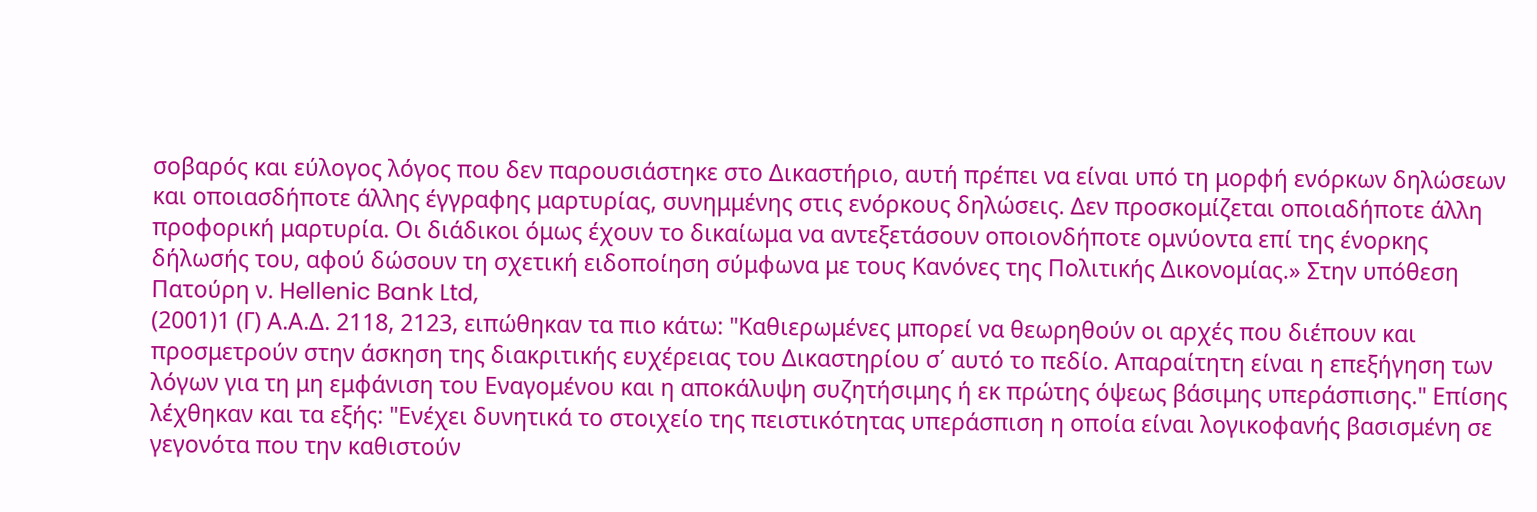σοβαρός και εύλογος λόγος που δεν παρουσιάστηκε στο Δικαστήριο, αυτή πρέπει να είναι υπό τη μορφή ενόρκων δηλώσεων και οποιασδήποτε άλλης έγγραφης μαρτυρίας, συνημμένης στις ενόρκους δηλώσεις. Δεν προσκομίζεται οποιαδήποτε άλλη προφορική μαρτυρία. Οι διάδικοι όμως έχουν το δικαίωμα να αντεξετάσουν οποιονδήποτε ομνύοντα επί της ένορκης δήλωσής του, αφού δώσουν τη σχετική ειδοποίηση σύμφωνα με τους Κανόνες της Πολιτικής Δικονομίας.» Στην υπόθεση Πατούρη ν. Hellenic Bank Ltd,
(2001)1 (Γ) Α.Α.Δ. 2118, 2123, ειπώθηκαν τα πιο κάτω: "Καθιερωμένες μπορεί να θεωρηθούν οι αρχές που διέπουν και προσμετρούν στην άσκηση της διακριτικής ευχέρειας του Δικαστηρίου σ΄ αυτό το πεδίο. Απαραίτητη είναι η επεξήγηση των λόγων για τη μη εμφάνιση του Εναγομένου και η αποκάλυψη συζητήσιμης ή εκ πρώτης όψεως βάσιμης υπεράσπισης." Επίσης λέχθηκαν και τα εξής: "Ενέχει δυνητικά το στοιχείο της πειστικότητας υπεράσπιση η οποία είναι λογικοφανής βασισμένη σε γεγονότα που την καθιστούν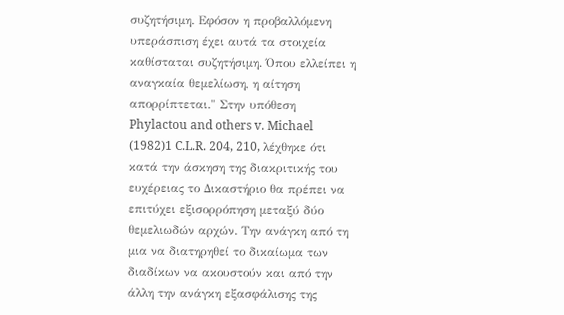συζητήσιμη. Εφόσον η προβαλλόμενη υπεράσπιση έχει αυτά τα στοιχεία καθίσταται συζητήσιμη. Όπου ελλείπει η αναγκαία θεμελίωση, η αίτηση απορρίπτεται." Στην υπόθεση Phylactou and others v. Michael
(1982)1 C.L.R. 204, 210, λέχθηκε ότι κατά την άσκηση της διακριτικής του ευχέρειας το Δικαστήριο θα πρέπει να επιτύχει εξισορρόπηση μεταξύ δύο θεμελιωδών αρχών. Την ανάγκη από τη μια να διατηρηθεί το δικαίωμα των διαδίκων να ακουστούν και από την άλλη την ανάγκη εξασφάλισης της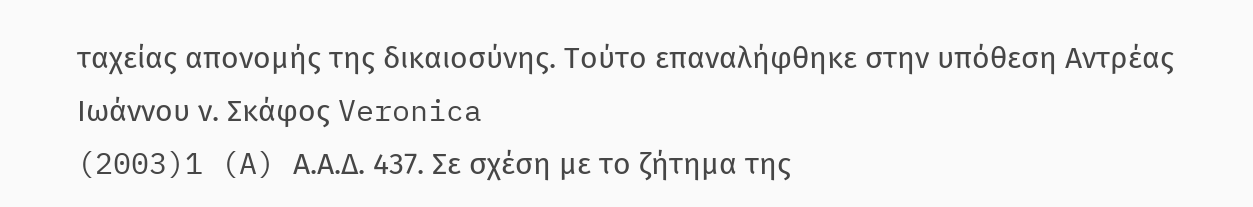ταχείας απονομής της δικαιοσύνης. Τούτο επαναλήφθηκε στην υπόθεση Αντρέας Ιωάννου ν. Σκάφος Veronica
(2003)1 (A) Α.Α.Δ. 437. Σε σχέση με το ζήτημα της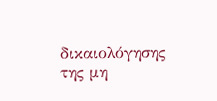δικαιολόγησης της μη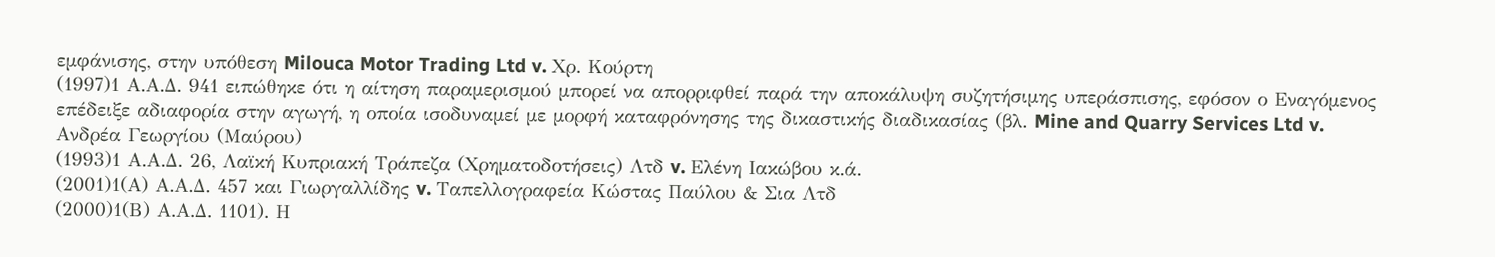εμφάνισης, στην υπόθεση Milouca Motor Trading Ltd v. Χρ. Κούρτη
(1997)1 Α.Α.Δ. 941 ειπώθηκε ότι η αίτηση παραμερισμού μπορεί να απορριφθεί παρά την αποκάλυψη συζητήσιμης υπεράσπισης, εφόσον ο Εναγόμενος επέδειξε αδιαφορία στην αγωγή, η οποία ισοδυναμεί με μορφή καταφρόνησης της δικαστικής διαδικασίας (βλ. Mine and Quarry Services Ltd v. Ανδρέα Γεωργίου (Μαύρου)
(1993)1 Α.Α.Δ. 26, Λαϊκή Κυπριακή Τράπεζα (Χρηματοδοτήσεις) Λτδ v. Ελένη Ιακώβου κ.ά.
(2001)1(Α) Α.Α.Δ. 457 και Γιωργαλλίδης v. Ταπελλογραφεία Κώστας Παύλου & Σια Λτδ
(2000)1(Β) Α.Α.Δ. 1101). Η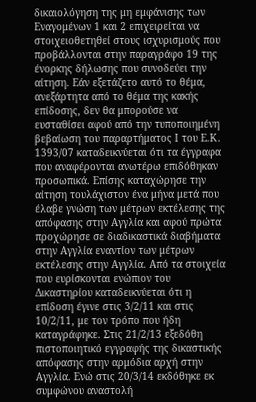δικαιολόγηση της μη εμφάνισης των Εναγομένων 1 και 2 επιχειρείται να στοιχειοθετηθεί στους ισχυρισμούς που προβάλλονται στην παραγράφο 19 της ένορκης δήλωσης που συνοδεύει την αίτηση. Εάν εξετάζετο αυτό το θέμα, ανεξάρτητα από το θέμα της κακής επίδοσης, δεν θα μπορούσε να ευσταθίσει αφού από την τυποποιημένη βεβαίωση του παραρτήματος Ι του Ε.Κ. 1393/07 καταδεικνύεται ότι τα έγγραφα που αναφέρονται ανωτέρω επιδόθηκαν προσωπικά. Επίσης καταχώρησε την αίτηση τουλάχιστον ένα μήνα μετά που έλαβε γνώση των μέτρων εκτέλεσης της απόφασης στην Αγγλία και αφού πρώτα προχώρησε σε διαδικαστικά διαβήματα στην Αγγλία εναντίον των μέτρων εκτέλεσης στην Αγγλία. Από τα στοιχεία που ευρίσκονται ενώπιον του Δικαστηρίου καταδεικνύεται ότι η επίδοση έγινε στις 3/2/11 και στις 10/2/11, με τον τρόπο που ήδη καταγράφηκε. Στις 21/2/13 εξεδόθη πιστοποιητικό εγγραφής της δικαστικής απόφασης στην αρμόδια αρχή στην Αγγλία. Ενώ στις 20/3/14 εκδόθηκε εκ συμφώνου αναστολή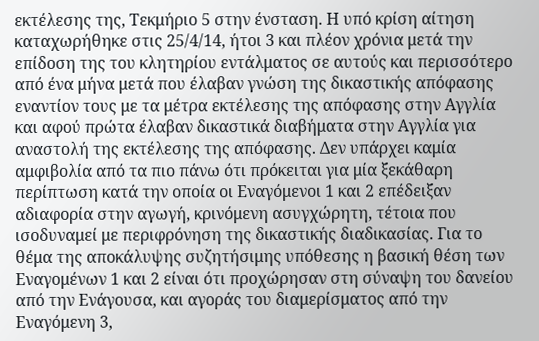εκτέλεσης της, Τεκμήριο 5 στην ένσταση. Η υπό κρίση αίτηση καταχωρήθηκε στις 25/4/14, ήτοι 3 και πλέον χρόνια μετά την επίδοση της του κλητηρίου εντάλματος σε αυτούς και περισσότερο από ένα μήνα μετά που έλαβαν γνώση της δικαστικής απόφασης εναντίον τους με τα μέτρα εκτέλεσης της απόφασης στην Αγγλία και αφού πρώτα έλαβαν δικαστικά διαβήματα στην Αγγλία για αναστολή της εκτέλεσης της απόφασης. Δεν υπάρχει καμία αμφιβολία από τα πιο πάνω ότι πρόκειται για μία ξεκάθαρη περίπτωση κατά την οποία οι Εναγόμενοι 1 και 2 επέδειξαν αδιαφορία στην αγωγή, κρινόμενη ασυγχώρητη, τέτοια που ισοδυναμεί με περιφρόνηση της δικαστικής διαδικασίας. Για το θέμα της αποκάλυψης συζητήσιμης υπόθεσης η βασική θέση των Εναγομένων 1 και 2 είναι ότι προχώρησαν στη σύναψη του δανείου από την Ενάγουσα, και αγοράς του διαμερίσματος από την Εναγόμενη 3,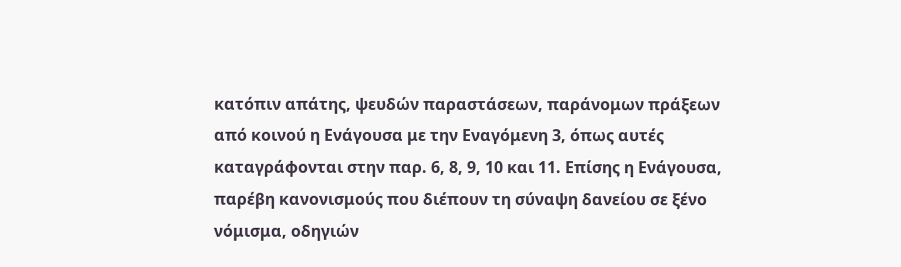κατόπιν απάτης, ψευδών παραστάσεων, παράνομων πράξεων από κοινού η Ενάγουσα με την Εναγόμενη 3, όπως αυτές καταγράφονται στην παρ. 6, 8, 9, 10 και 11. Επίσης η Ενάγουσα, παρέβη κανονισμούς που διέπουν τη σύναψη δανείου σε ξένο νόμισμα, οδηγιών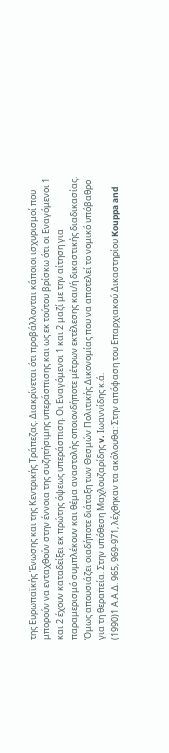της Ευρωπαϊκής Ένωσης και της Κεντρικής Τράπεζας. Διακρίνεται ότι προβάλλονται κάποιοι ισχυρισμοί που μπορούν να ενταχθούν στην έννοια της συζητήσιμης υπεράσπισης και ως εκ τούτου βρίσκω ότι οι Εναγόμενοι 1 και 2 έχουν καταδείξει εκ πρώτης όψεως υπεράσπιση. Οι Εναγόμενοι 1 και 2 μαζί με την αίτηση για παραμερισμό συμπλέκουν και θέμα αναστολής οποιονδήποτε μέτρων εκτέλεσης και/ή δικαστικής διαδικασίας. Όμως απουσιάζει οιαδήποτε διάταξη των Θεσμών Πολιτικής Δικονομίας που να αποτελεί το νομικό υπόβαθρο για τη θεραπεία. Στην υπόθεση Μαχλουζαρίδης v. Ιωαννίδης κ.ά.
(1990)1 Α.Α.Δ. 965, 969-971, λέχθηκαν τα ακόλουθα: Στην απόφαση του Επαρχιακού Δικαστηρίου Kouppa and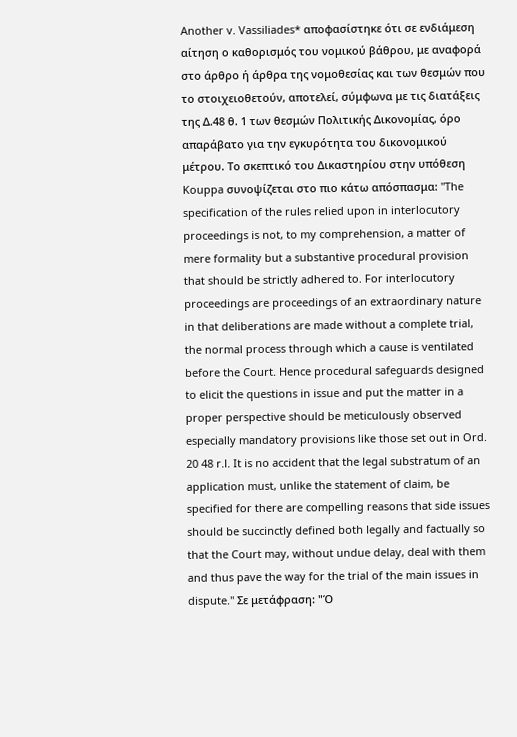Another v. Vassiliades* αποφασίστηκε ότι σε ενδιάμεση αίτηση ο καθορισμός του νομικού βάθρου, με αναφορά στο άρθρο ή άρθρα της νομοθεσίας και των θεσμών που το στοιχειοθετούν, αποτελεί, σύμφωνα με τις διατάξεις της Δ.48 θ. 1 των θεσμών Πολιτικής Δικονομίας, όρο απαράβατο για την εγκυρότητα του δικονομικού μέτρου. Το σκεπτικό του Δικαστηρίου στην υπόθεση Kouppa συνοψίζεται στο πιο κάτω απόσπασμα: "The specification of the rules relied upon in interlocutory proceedings is not, to my comprehension, a matter of mere formality but a substantive procedural provision that should be strictly adhered to. For interlocutory proceedings are proceedings of an extraordinary nature in that deliberations are made without a complete trial, the normal process through which a cause is ventilated before the Court. Hence procedural safeguards designed to elicit the questions in issue and put the matter in a proper perspective should be meticulously observed especially mandatory provisions like those set out in Ord. 20 48 r.l. It is no accident that the legal substratum of an application must, unlike the statement of claim, be specified for there are compelling reasons that side issues should be succinctly defined both legally and factually so that the Court may, without undue delay, deal with them and thus pave the way for the trial of the main issues in dispute." Σε μετάφραση: "Ό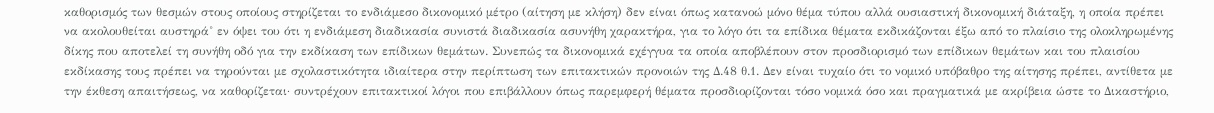καθορισμός των θεσμών στους οποίους στηρίζεται το ενδιάμεσο δικονομικό μέτρο (αίτηση με κλήση) δεν είναι όπως κατανοώ μόνο θέμα τύπου αλλά ουσιαστική δικονομική διάταξη, η οποία πρέπει να ακολουθείται αυστηρά˚ εν όψει του ότι η ενδιάμεση διαδικασία συνιστά διαδικασία ασυνήθη χαρακτήρα, για το λόγο ότι τα επίδικα θέματα εκδικάζονται έξω από το πλαίσιο της ολοκληρωμένης δίκης που αποτελεί τη συνήθη οδό για την εκδίκαση των επίδικων θεμάτων. Συνεπώς τα δικονομικά εχέγγυα τα οποία αποβλέπουν στον προσδιορισμό των επίδικων θεμάτων και του πλαισίου εκδίκασης τους πρέπει να τηρούνται με σχολαστικότητα ιδιαίτερα στην περίπτωση των επιτακτικών προνοιών της Δ.48 θ.1. Δεν είναι τυχαίο ότι το νομικό υπόβαθρο της αίτησης πρέπει, αντίθετα με την έκθεση απαιτήσεως, να καθορίζεται· συντρέχουν επιτακτικοί λόγοι που επιβάλλουν όπως παρεμφερή θέματα προσδιορίζονται τόσο νομικά όσο και πραγματικά με ακρίβεια ώστε το Δικαστήριο,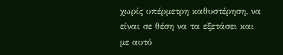χωρίς υπέρμετρη καθυστέρηση, να είναι σε θέση να τα εξετάσει και με αυτό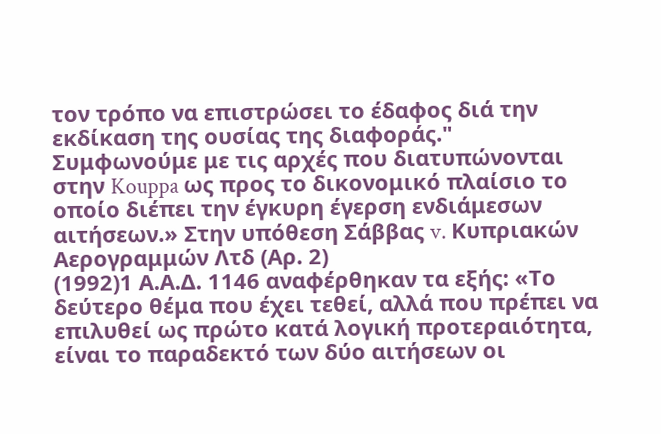τον τρόπο να επιστρώσει το έδαφος διά την εκδίκαση της ουσίας της διαφοράς." Συμφωνούμε με τις αρχές που διατυπώνονται στην Kouppa ως προς το δικονομικό πλαίσιο το οποίο διέπει την έγκυρη έγερση ενδιάμεσων αιτήσεων.» Στην υπόθεση Σάββας v. Κυπριακών Αερογραμμών Λτδ (Αρ. 2)
(1992)1 Α.Α.Δ. 1146 αναφέρθηκαν τα εξής: «Το δεύτερο θέμα που έχει τεθεί, αλλά που πρέπει να επιλυθεί ως πρώτο κατά λογική προτεραιότητα, είναι το παραδεκτό των δύο αιτήσεων οι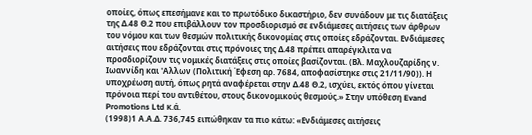οποίες, όπως επεσήμανε και το πρωτόδικο δικαστήριο, δεν συνάδουν με τις διατάξεις της Δ.48 Θ.2 που επιβάλλουν τον προσδιορισμό σε ενδιάμεσες αιτήσεις των άρθρων του νόμου και των θεσμών πολιτικής δικονομίας στις οποίες εδράζονται. Ενδιάμεσες αιτήσεις που εδράζονται στις πρόνοιες της Δ.48 πρέπει απαρέγκλιτα να προσδιορίζουν τις νομικές διατάξεις στις οποίες βασίζονται. (Βλ. Μαχλουζαρίδης ν. Ιωαννίδη και 'Αλλων (Πολιτική Έφεση αρ. 7684, αποφασίστηκε στις 21/11/90)). Η υποχρέωση αυτή, όπως ρητά αναφέρεται στην Δ.48 Θ.2, ισχύει, εκτός όπου γίνεται πρόνοια περί του αντιθέτου, στους δικονομικούς θεσμούς.» Στην υπόθεση Evand Promotions Ltd κ.ά.
(1998)1 Α.Α.Δ. 736,745 ειπώθηκαν τα πιο κάτω: «Ενδιάμεσες αιτήσεις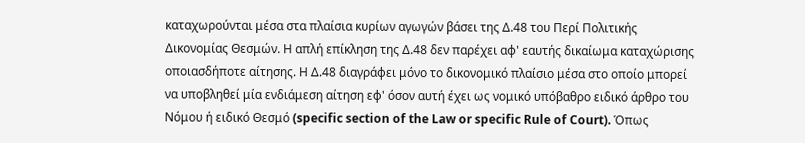καταχωρούνται μέσα στα πλαίσια κυρίων αγωγών βάσει της Δ.48 του Περί Πολιτικής Δικονομίας Θεσμών. Η απλή επίκληση της Δ.48 δεν παρέχει αφ' εαυτής δικαίωμα καταχώρισης οποιασδήποτε αίτησης. Η Δ.48 διαγράφει μόνο το δικονομικό πλαίσιο μέσα στο οποίο μπορεί να υποβληθεί μία ενδιάμεση αίτηση εφ' όσον αυτή έχει ως νομικό υπόβαθρο ειδικό άρθρο του Νόμου ή ειδικό Θεσμό (specific section of the Law or specific Rule of Court). Όπως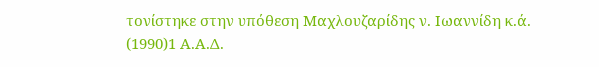τονίστηκε στην υπόθεση Μαχλουζαρίδης ν. Ιωαννίδη κ.ά.
(1990)1 Α.Α.Δ.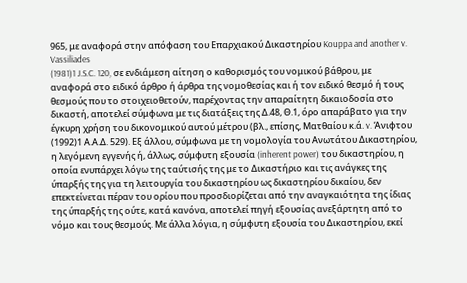965, με αναφορά στην απόφαση του Επαρχιακού Δικαστηρίου Kouppa and another v. Vassiliades
(1981)1 J.S.C. 120, σε ενδιάμεση αίτηση ο καθορισμός του νομικού βάθρου, με αναφορά στο ειδικό άρθρο ή άρθρα της νομοθεσίας και ή τον ειδικό θεσμό ή τους θεσμούς που το στοιχειοθετούν, παρέχοντας την απαραίτητη δικαιοδοσία στο δικαστή, αποτελεί σύμφωνα με τις διατάξεις της Δ.48, Θ.1, όρο απαράβατο για την έγκυρη χρήση του δικονομικού αυτού μέτρου (βλ., επίσης, Ματθαίου κ.ά. v. Άνιφτου
(1992)1 Α.Α.Δ. 529). Εξ άλλου, σύμφωνα με τη νομολογία του Ανωτάτου Δικαστηρίου, η λεγόμενη εγγενής ή, άλλως, σύμφυτη εξουσία (inherent power) του δικαστηρίου, η οποία ενυπάρχει λόγω της ταύτισής της με το Δικαστήριο και τις ανάγκες της ύπαρξής της για τη λειτουργία του δικαστηρίου ως δικαστηρίου δικαίου, δεν επεκτείνεται πέραν του ορίου που προσδιορίζεται από την αναγκαιότητα της ίδιας της ύπαρξής της ούτε, κατά κανόνα, αποτελεί πηγή εξουσίας ανεξάρτητη από το νόμο και τους θεσμούς. Με άλλα λόγια, η σύμφυτη εξουσία του Δικαστηρίου, εκεί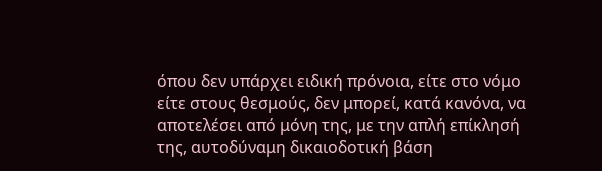όπου δεν υπάρχει ειδική πρόνοια, είτε στο νόμο είτε στους θεσμούς, δεν μπορεί, κατά κανόνα, να αποτελέσει από μόνη της, με την απλή επίκλησή της, αυτοδύναμη δικαιοδοτική βάση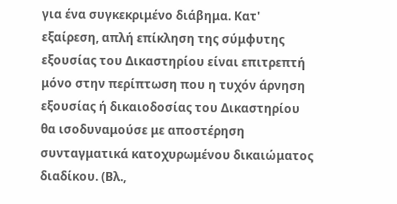για ένα συγκεκριμένο διάβημα. Κατ' εξαίρεση, απλή επίκληση της σύμφυτης εξουσίας του Δικαστηρίου είναι επιτρεπτή μόνο στην περίπτωση που η τυχόν άρνηση εξουσίας ή δικαιοδοσίας του Δικαστηρίου θα ισοδυναμούσε με αποστέρηση συνταγματικά κατοχυρωμένου δικαιώματος διαδίκου. (Βλ.,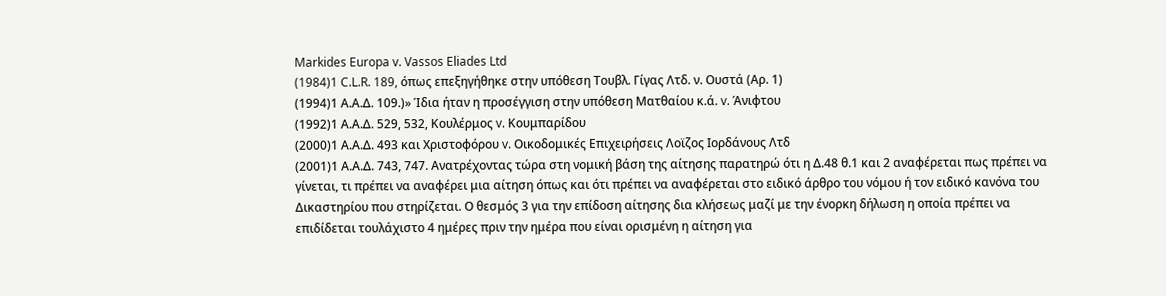Markides Europa v. Vassos Eliades Ltd
(1984)1 C.L.R. 189, όπως επεξηγήθηκε στην υπόθεση Τουβλ. Γίγας Λτδ. ν. Ουστά (Αρ. 1)
(1994)1 Α.Α.Δ. 109.)» Ίδια ήταν η προσέγγιση στην υπόθεση Ματθαίου κ.ά. v. Άνιφτου
(1992)1 Α.Α.Δ. 529, 532, Κουλέρμος v. Κουμπαρίδου
(2000)1 Α.Α.Δ. 493 και Χριστοφόρου v. Οικοδομικές Επιχειρήσεις Λοϊζος Ιορδάνους Λτδ
(2001)1 Α.Α.Δ. 743, 747. Ανατρέχοντας τώρα στη νομική βάση της αίτησης παρατηρώ ότι η Δ.48 θ.1 και 2 αναφέρεται πως πρέπει να γίνεται, τι πρέπει να αναφέρει μια αίτηση όπως και ότι πρέπει να αναφέρεται στο ειδικό άρθρο του νόμου ή τον ειδικό κανόνα του Δικαστηρίου που στηρίζεται. Ο θεσμός 3 για την επίδοση αίτησης δια κλήσεως μαζί με την ένορκη δήλωση η οποία πρέπει να επιδίδεται τουλάχιστο 4 ημέρες πριν την ημέρα που είναι ορισμένη η αίτηση για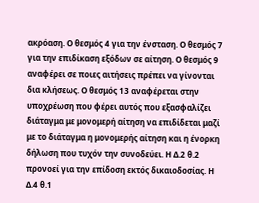ακρόαση. Ο θεσμός 4 για την ένσταση. Ο θεσμός 7 για την επιδίκαση εξόδων σε αίτηση. Ο θεσμός 9 αναφέρει σε ποιες αιτήσεις πρέπει να γίνονται δια κλήσεως. Ο θεσμός 13 αναφέρεται στην υποχρέωση που φέρει αυτός που εξασφαλίζει διάταγμα με μονομερή αίτηση να επιδίδεται μαζί με το διάταγμα η μονομερής αίτηση και η ένορκη δήλωση που τυχόν την συνοδεύει. Η Δ.2 θ.2 προνοεί για την επίδοση εκτός δικαιοδοσίας. Η Δ.4 θ.1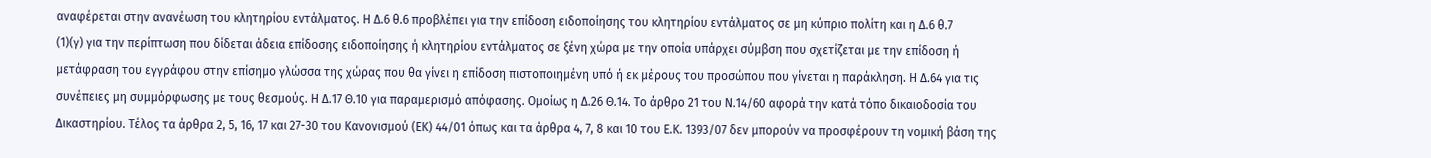αναφέρεται στην ανανέωση του κλητηρίου εντάλματος. Η Δ.6 θ.6 προβλέπει για την επίδοση ειδοποίησης του κλητηρίου εντάλματος σε μη κύπριο πολίτη και η Δ.6 θ.7
(1)(γ) για την περίπτωση που δίδεται άδεια επίδοσης ειδοποίησης ή κλητηρίου εντάλματος σε ξένη χώρα με την οποία υπάρχει σύμβση που σχετίζεται με την επίδοση ή μετάφραση του εγγράφου στην επίσημο γλώσσα της χώρας που θα γίνει η επίδοση πιστοποιημένη υπό ή εκ μέρους του προσώπου που γίνεται η παράκληση. Η Δ.64 για τις συνέπειες μη συμμόρφωσης με τους θεσμούς. Η Δ.17 Θ.10 για παραμερισμό απόφασης. Ομοίως η Δ.26 Θ.14. Το άρθρο 21 του Ν.14/60 αφορά την κατά τόπο δικαιοδοσία του Δικαστηρίου. Τέλος τα άρθρα 2, 5, 16, 17 και 27-30 του Κανονισμού (ΕΚ) 44/01 όπως και τα άρθρα 4, 7, 8 και 10 του Ε.Κ. 1393/07 δεν μπορούν να προσφέρουν τη νομική βάση της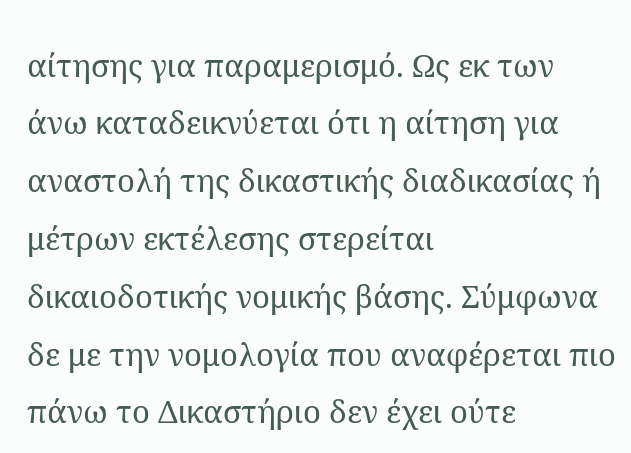αίτησης για παραμερισμό. Ως εκ των άνω καταδεικνύεται ότι η αίτηση για αναστολή της δικαστικής διαδικασίας ή μέτρων εκτέλεσης στερείται δικαιοδοτικής νομικής βάσης. Σύμφωνα δε με την νομολογία που αναφέρεται πιο πάνω το Δικαστήριο δεν έχει ούτε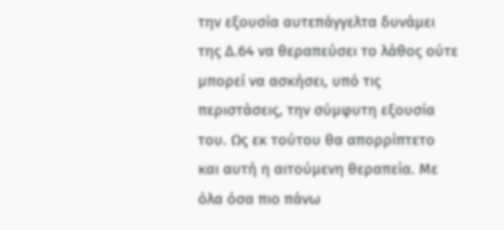την εξουσία αυτεπάγγελτα δυνάμει της Δ.64 να θεραπεύσει το λάθος ούτε μπορεί να ασκήσει, υπό τις περιστάσεις, την σύμφυτη εξουσία του. Ως εκ τούτου θα απορρίπτετο και αυτή η αιτούμενη θεραπεία. Με όλα όσα πιο πάνω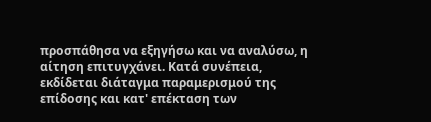προσπάθησα να εξηγήσω και να αναλύσω, η αίτηση επιτυγχάνει. Κατά συνέπεια, εκδίδεται διάταγμα παραμερισμού της επίδοσης και κατ' επέκταση των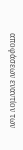αποφάσεων εναντίον των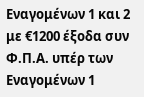Εναγομένων 1 και 2 με €1200 έξοδα συν Φ.Π.Α. υπέρ των Εναγομένων 1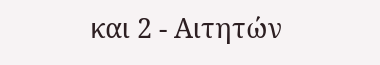και 2 - Αιτητών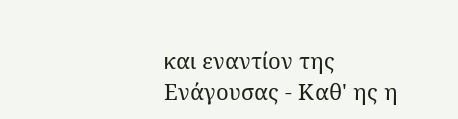και εναντίον της Ενάγουσας - Καθ' ης η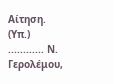Αίτηση. (Υπ.) ............ Ν. Γερολέμου,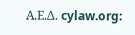Α.Ε.Δ. cylaw.org: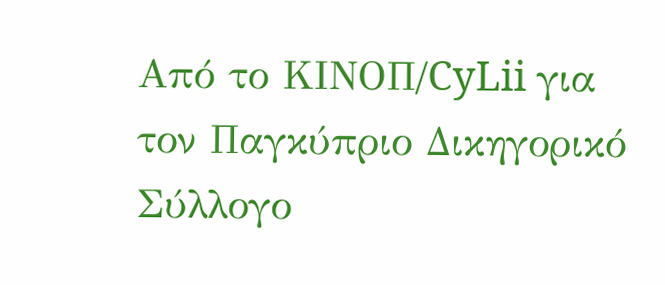Από το ΚΙΝOΠ/CyLii για τον Παγκύπριο Δικηγορικό Σύλλογο